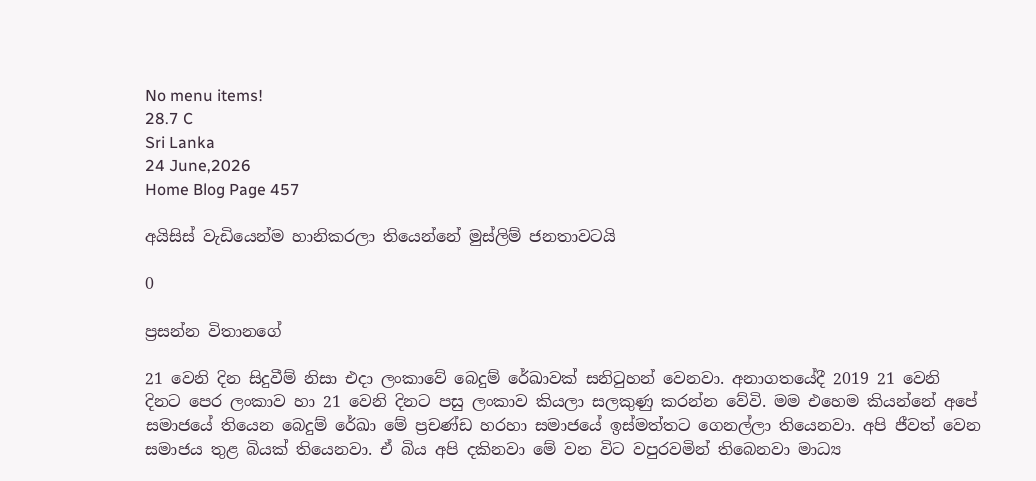No menu items!
28.7 C
Sri Lanka
24 June,2026
Home Blog Page 457

අයිසිස් වැඩියෙන්ම හානිකරලා තියෙන්නේ මුස්ලිම් ජනතාවටයි

0

ප්‍රසන්න විතානගේ

21 වෙනි දින සිදුවීම් නිසා එදා ලංකාවේ බෙදුම් රේඛාවක් සනිටුහන් වෙනවා. අනාගතයේදී 2019 21 වෙනි දිනට පෙර ලංකාව හා 21 වෙනි දිනට පසු ලංකාව කියලා සලකුණු කරන්න වේවි. මම එහෙම කියන්නේ අපේ සමාජයේ තියෙන බෙදුම් රේඛා මේ ප්‍රචණ්ඩ හරහා සමාජයේ ඉස්මත්තට ගෙනල්ලා තියෙනවා. අපි ජීවත් වෙන සමාජය තුළ බියක් තියෙනවා. ඒ බිය අපි දකිනවා මේ වන විට වපුරවමින් තිබෙනවා මාධ්‍ය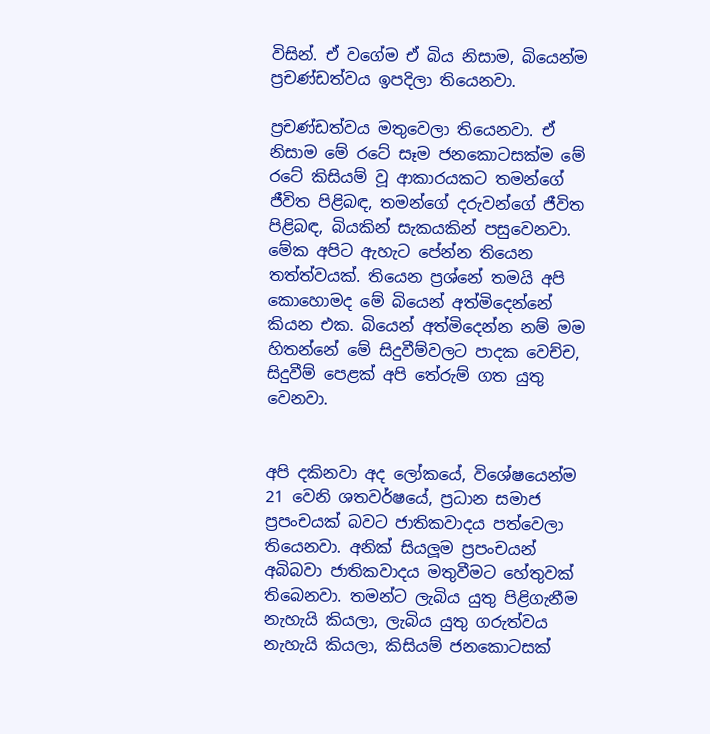විසින්. ඒ වගේම ඒ බිය නිසාම, බියෙන්ම ප්‍රචණ්ඩත්වය ඉපදිලා තියෙනවා.

ප්‍රචණ්ඩත්වය මතුවෙලා තියෙනවා. ඒ නිසාම මේ රටේ සෑම ජනකොටසක්ම මේ රටේ කිසියම් වූ ආකාරයකට තමන්ගේ ජීවිත පිළිබඳ, තමන්ගේ දරුවන්ගේ ජීවිත පිළිබඳ, බියකින් සැකයකින් පසුවෙනවා. මේක අපිට ඇහැට පේන්න තියෙන තත්ත්වයක්. තියෙන ප්‍රශ්නේ තමයි අපි කොහොමද මේ බියෙන් අත්මිදෙන්නේ කියන එක. බියෙන් අත්මිදෙන්න නම් මම හිතන්නේ මේ සිදුවීම්වලට පාදක වෙච්ච, සිදුවීම් පෙළක් අපි තේරුම් ගත යුතු වෙනවා.


අපි දකිනවා අද ලෝකයේ, විශේෂයෙන්ම 21 වෙනි ශතවර්ෂයේ, ප්‍රධාන සමාජ ප්‍රපංචයක් බවට ජාතිකවාදය පත්වෙලා තියෙනවා. අනික් සියලූම ප්‍රපංචයන් අබිබවා ජාතිකවාදය මතුවීමට හේතුවක් තිබෙනවා. තමන්ට ලැබිය යුතු පිළිගැනීම නැහැයි කියලා, ලැබිය යුතු ගරුත්වය නැහැයි කියලා, කිසියම් ජනකොටසක්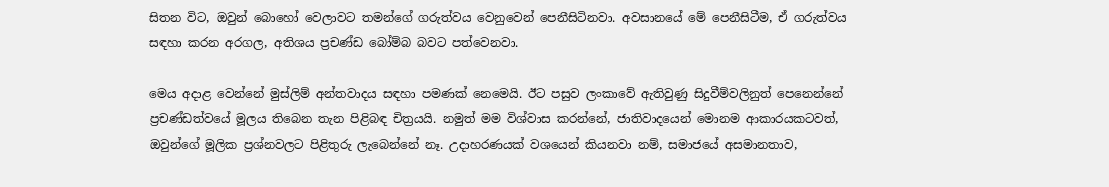සිතන විට, ඔවුන් බොහෝ වෙලාවට තමන්ගේ ගරුත්වය වෙනුවෙන් පෙනීසිටිනවා. අවසානයේ මේ පෙනීසිටීම, ඒ ගරුත්වය සඳහා කරන අරගල, අතිශය ප්‍රචණ්ඩ බෝම්බ බවට පත්වෙනවා.

මෙය අදාළ වෙන්නේ මුස්ලිම් අන්තවාදය සඳහා පමණක් නෙමෙයි. ඊට පසුව ලංකාවේ ඇතිවුණු සිදුවීම්වලිනුත් පෙනෙන්නේ ප්‍රචණ්ඩත්වයේ මූලය තිබෙන තැන පිළිබඳ චිත්‍රයයි. නමුත් මම විශ්වාස කරන්නේ, ජාතිවාදයෙන් මොනම ආකාරයකටවත්, ඔවුන්ගේ මූලික ප්‍රශ්නවලට පිළිතුරු ලැබෙන්නේ නෑ. උදාහරණයක් වශයෙන් කියනවා නම්, සමාජයේ අසමානතාව,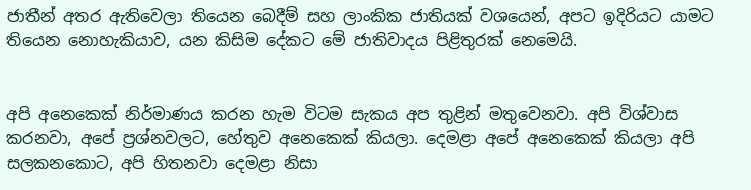ජාතීන් අතර ඇතිවෙලා තියෙන බෙදීම් සහ ලාංකික ජාතියක් වශයෙන්, අපට ඉදිරියට යාමට තියෙන නොහැකියාව, යන කිසිම දේකට මේ ජාතිවාදය පිළිතුරක් නෙමෙයි.


අපි අනෙකෙක් නිර්මාණය කරන හැම විටම සැකය අප තුළින් මතුවෙනවා. අපි විශ්වාස කරනවා, අපේ ප්‍රශ්නවලට, හේතුව අනෙකෙක් කියලා. දෙමළා අපේ අනෙකෙක් කියලා අපි සලකනකොට, අපි හිතනවා දෙමළා නිසා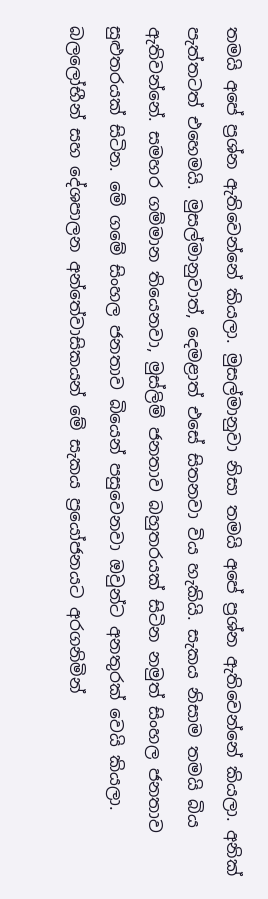තමයි අපේ ප්‍රශ්න ඇතිවෙන්නේ කියලා. මුසල්මානුවා නිසා තමයි අපේ ප්‍රශ්න ඇතිවෙන්නේ කියලා. අනික් පැත්තටත් එහෙමයි. මුසල්මානුවාත්, දෙමළාත් එසේ සිතනවා විය හැකියි. සැකය නිසාම තමයි බිය ඇතිවන්නේ. සමහර ගම්මාන තියෙනවා, මුස්ලිම් ජනතාව බහුතරයක් සිටින නමුත් සිංහල ජනතාව සුළුතරයක් සිටින. මේ ගමේ සිංහල ජනතාව බියෙන් පසුවෙනවා ඔවුන්ට අනතුරක් වෙයි කියලා. බලලෝභීන් සහ දේශපාලන අන්තේවාසිකයන් මේ සැකය ප්‍රයෝජනයට අරගනිමින්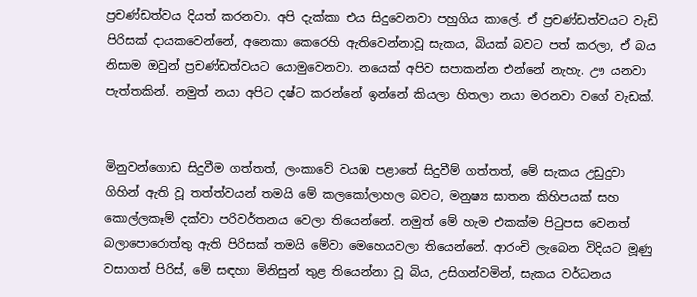ප්‍රචණ්ඩත්වය දියත් කරනවා. අපි දැක්කා එය සිදුවෙනවා පහුගිය කාලේ. ඒ ප්‍රචණ්ඩත්වයට වැඩි පිරිසක් දායකවෙන්නේ, අනෙකා කෙරෙහි ඇතිවෙන්නාවූ සැකය, බියක් බවට පත් කරලා, ඒ බය නිසාම ඔවුන් ප්‍රචණ්ඩත්වයට යොමුවෙනවා. නයෙක් අපිව සපාකන්න එන්නේ නැහැ. ඌ යනවා පැත්තකින්. නමුත් නයා අපිට දෂ්ට කරන්නේ ඉන්නේ කියලා හිතලා නයා මරනවා වගේ වැඩක්.


මිනුවන්ගොඩ සිදුවීම ගත්තත්, ලංකාවේ වයඹ පළාතේ සිදුවීම් ගත්තත්, මේ සැකය උඩුදුවා ගිහින් ඇති වූ තත්ත්වයන් තමයි මේ කලකෝලාහල බවට, මනුෂ්‍ය ඝාතන කිහිපයක් සහ කොල්ලකෑම් දක්වා පරිවර්තනය වෙලා තියෙන්නේ. නමුත් මේ හැම එකක්ම පිටුපස වෙනත් බලාපොරොත්තු ඇති පිරිසක් තමයි මේවා මෙහෙයවලා තියෙන්නේ. ආරංචි ලැබෙන විදියට මූණු වසාගත් පිරිස්, මේ සඳහා මිනිසුන් තුළ තියෙන්නා වූ බිය, උසිගන්වමින්, සැකය වර්ධනය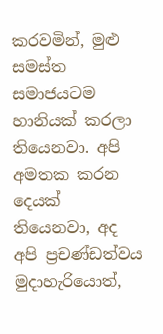කරවමින්, මුළු සමස්ත සමාජයටම හානියක් කරලා තියෙනවා. අපි අමතක කරන දෙයක් තියෙනවා, අද අපි ප්‍රචණ්ඩත්වය මුදාහැරියොත්,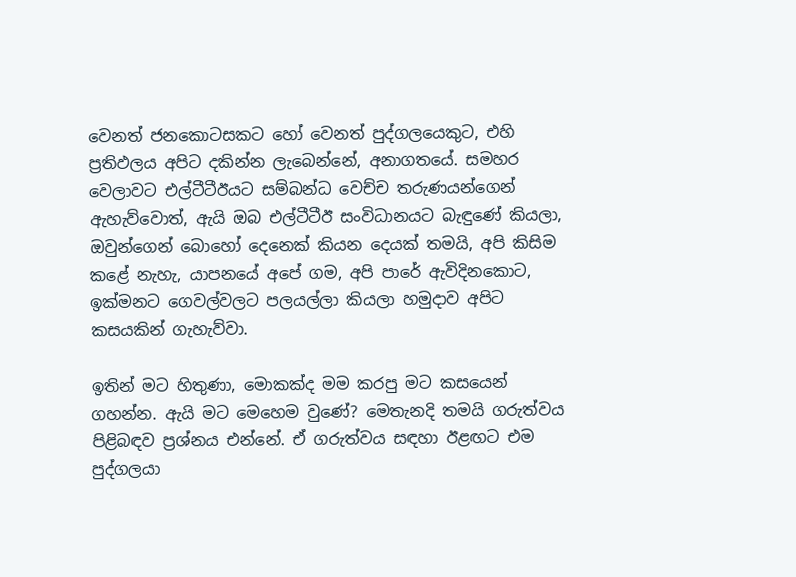වෙනත් ජනකොටසකට හෝ වෙනත් පුද්ගලයෙකුට, එහි ප්‍රතිඵලය අපිට දකින්න ලැබෙන්නේ, අනාගතයේ. සමහර වෙලාවට එල්ටීටීඊයට සම්බන්ධ වෙච්ච තරුණයන්ගෙන් ඇහැව්වොත්, ඇයි ඔබ එල්ටීටීඊ සංවිධානයට බැඳුණේ කියලා, ඔවුන්ගෙන් බොහෝ දෙනෙක් කියන දෙයක් තමයි, අපි කිසිම කළේ නැහැ, යාපනයේ අපේ ගම, අපි පාරේ ඇවිදිනකොට, ඉක්මනට ගෙවල්වලට පලයල්ලා කියලා හමුදාව අපිට කසයකින් ගැහැව්වා.

ඉතින් මට හිතුණා, මොකක්ද මම කරපු මට කසයෙන් ගහන්න. ඇයි මට මෙහෙම වුණේ? මෙතැනදි තමයි ගරුත්වය පිළිබඳව ප්‍රශ්නය එන්නේ. ඒ ගරුත්වය සඳහා ඊළඟට එම පුද්ගලයා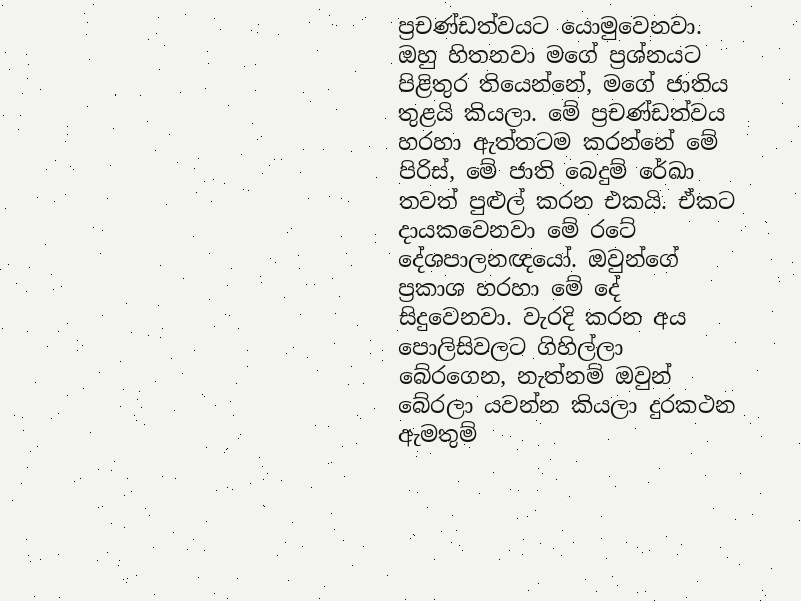ප්‍රචණ්ඩත්වයට යොමුවෙනවා. ඔහු හිතනවා මගේ ප්‍රශ්නයට පිළිතුර තියෙන්නේ, මගේ ජාතිය තුළයි කියලා. මේ ප්‍රචණ්ඩත්වය හරහා ඇත්තටම කරන්නේ මේ පිරිස්, මේ ජාති බෙදුම් රේඛා තවත් පුළුල් කරන එකයි. ඒකට දායකවෙනවා මේ රටේ දේශපාලනඥයෝ. ඔවුන්ගේ ප්‍රකාශ හරහා මේ දේ සිදුවෙනවා. වැරදි කරන අය පොලිසිවලට ගිහිල්ලා බේරගෙන, නැත්නම් ඔවුන් බේරලා යවන්න කියලා දුරකථන ඇමතුම්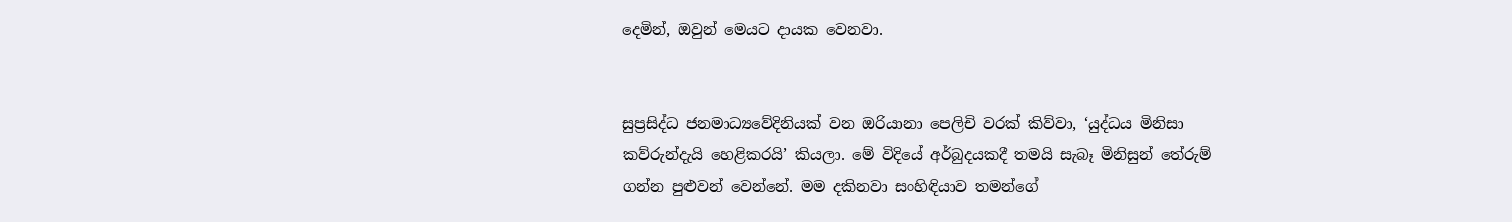දෙමින්, ඔවුන් මෙයට දායක වෙනවා.


සුප්‍රසිද්ධ ජනමාධ්‍යවේදිනියක් වන ඔරියානා පෙලිචි වරක් කිව්වා, ‘යුද්ධය මිනිසා කව්රුන්දැයි හෙළිකරයි’ කියලා. මේ විදියේ අර්බුදයකදී තමයි සැබෑ මිනිසුන් තේරුම් ගන්න පුළුවන් වෙන්නේ. මම දකිනවා සංහිඳියාව තමන්ගේ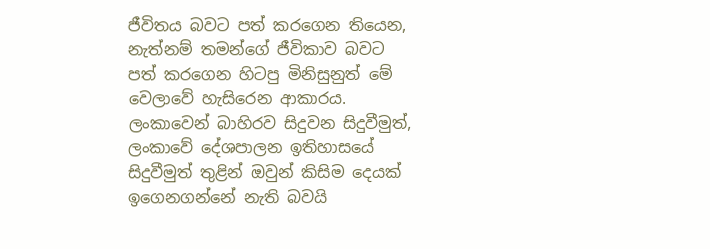ජීවිතය බවට පත් කරගෙන තියෙන, නැත්නම් තමන්ගේ ජීවිකාව බවට පත් කරගෙන හිටපු මිනිසුනුත් මේ වෙලාවේ හැසිරෙන ආකාරය. ලංකාවෙන් බාහිරව සිදුවන සිදුවීමුත්, ලංකාවේ දේශපාලන ඉතිහාසයේ සිදුවීමුත් තුළින් ඔවුන් කිසිම දෙයක් ඉගෙනගන්නේ නැති බවයි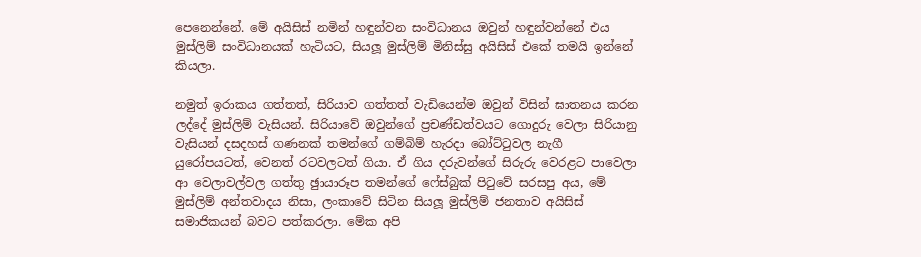පෙනෙන්නේ. මේ අයිසිස් නමින් හඳුන්වන සංවිධානය ඔවුන් හඳුන්වන්නේ එය මුස්ලිම් සංවිධානයක් හැටියට, සියලූ මුස්ලිම් මිනිස්සු අයිසිස් එකේ තමයි ඉන්නේ කියලා.

නමුත් ඉරාකය ගත්තත්, සිරියාව ගත්තත් වැඩියෙන්ම ඔවුන් විසින් ඝාතනය කරන ලද්දේ මුස්ලිම් වැසියන්. සිරියාවේ ඔවුන්ගේ ප්‍රචණ්ඩත්වයට ගොදුරු වෙලා සිරියානු වැසියන් දසදහස් ගණනක් තමන්ගේ ගම්බිම් හැරදා බෝට්ටුවල නැගී යුරෝපයටත්, වෙනත් රටවලටත් ගියා. ඒ ගිය දරුවන්ගේ සිරුරු වෙරළට පාවෙලා ආ වෙලාවල්වල ගත්තු ඡුායාරූප තමන්ගේ ෆේස්බුක් පිටුවේ සරසපු අය, මේ මුස්ලිම් අන්තවාදය නිසා, ලංකාවේ සිටින සියලූ මුස්ලිම් ජනතාව අයිසිස් සමාජිකයන් බවට පත්කරලා. මේක අපි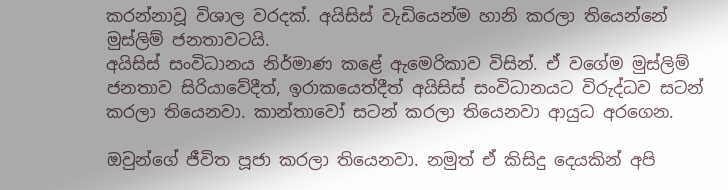කරන්නාවූ විශාල වරදක්. අයිසිස් වැඩියෙන්ම හානි කරලා තියෙන්නේ මුස්ලිම් ජනතාවටයි.
අයිසිස් සංවිධානය නිර්මාණ කළේ ඇමෙරිකාව විසින්. ඒ වගේම මුස්ලිම් ජනතාව සිරියාවේදීත්, ඉරාකයෙත්දීත් අයිසිස් සංවිධානයට විරුද්ධව සටන් කරලා තියෙනවා. කාන්තාවෝ සටන් කරලා තියෙනවා ආයුධ අරගෙන.

ඔවුන්ගේ ජීවිත පූජා කරලා තියෙනවා. නමුත් ඒ කිසිදු දෙයකින් අපි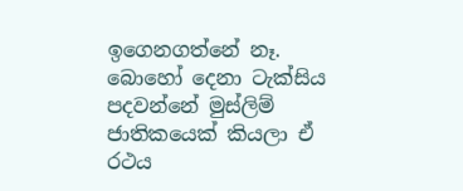ඉගෙනගත්නේ නෑ. බොහෝ දෙනා ටැක්සිය පදවන්නේ මුස්ලිම් ජාතිකයෙක් කියලා ඒ රථය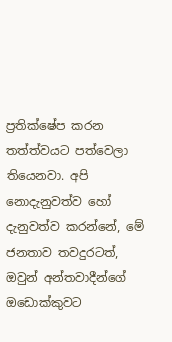ප්‍රතික්ෂේප කරන තත්ත්වයට පත්වෙලා තියෙනවා. අපි නොදැනුවත්ව හෝ දැනුවත්ව කරන්නේ, මේ ජනතාව තවදුරටත්, ඔවුන් අන්තවාදීන්ගේ ඔඩොක්කුවට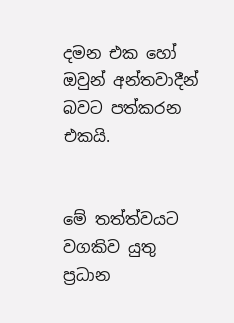දමන එක හෝ ඔවුන් අන්තවාදීන් බවට පත්කරන එකයි.


මේ තත්ත්වයට වගකිව යුතු ප්‍රධාන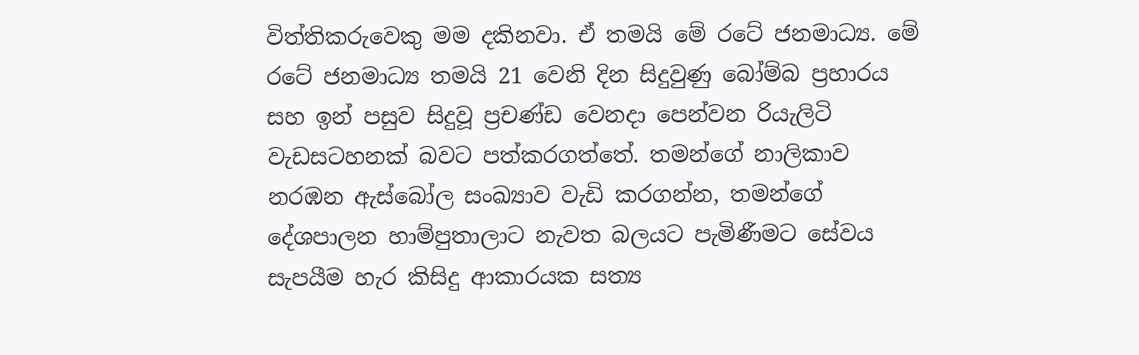විත්තිකරුවෙකු මම දකිනවා. ඒ තමයි මේ රටේ ජනමාධ්‍ය. මේ රටේ ජනමාධ්‍ය තමයි 21 වෙනි දින සිදුවුණු බෝම්බ ප්‍රහාරය සහ ඉන් පසුව සිදුවූ ප්‍රචණ්ඩ වෙනදා පෙන්වන රියැලිටි වැඩසටහනක් බවට පත්කරගත්තේ. තමන්ගේ නාලිකාව නරඹන ඇස්බෝල සංඛ්‍යාව වැඩි කරගන්න, තමන්ගේ දේශපාලන හාම්පුතාලාට නැවත බලයට පැමිණීමට සේවය සැපයීම හැර කිසිදු ආකාරයක සත්‍ය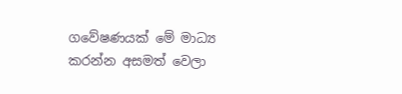ගවේෂණයක් මේ මාධ්‍ය කරන්න අසමත් වෙලා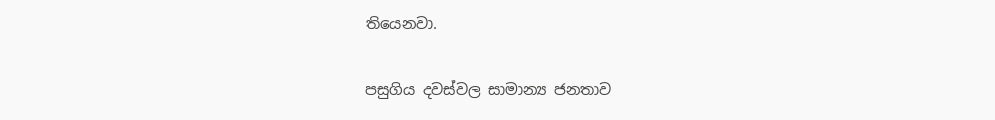තියෙනවා.


පසුගිය දවස්වල සාමාන්‍ය ජනතාව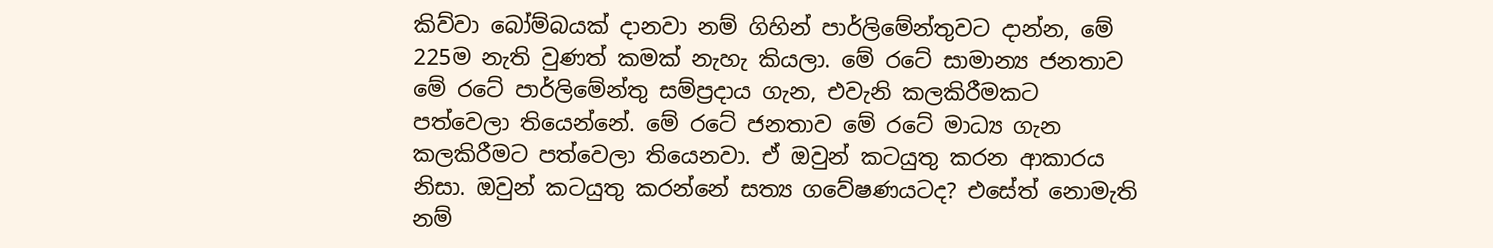කිව්වා බෝම්බයක් දානවා නම් ගිහින් පාර්ලිමේන්තුවට දාන්න, මේ 225ම නැති වුණත් කමක් නැහැ කියලා. මේ රටේ සාමාන්‍ය ජනතාව මේ රටේ පාර්ලිමේන්තු සම්ප්‍රදාය ගැන, එවැනි කලකිරීමකට පත්වෙලා තියෙන්නේ. මේ රටේ ජනතාව මේ රටේ මාධ්‍ය ගැන කලකිරීමට පත්වෙලා තියෙනවා. ඒ ඔවුන් කටයුතු කරන ආකාරය නිසා. ඔවුන් කටයුතු කරන්නේ සත්‍ය ගවේෂණයටද? එසේත් නොමැති නම්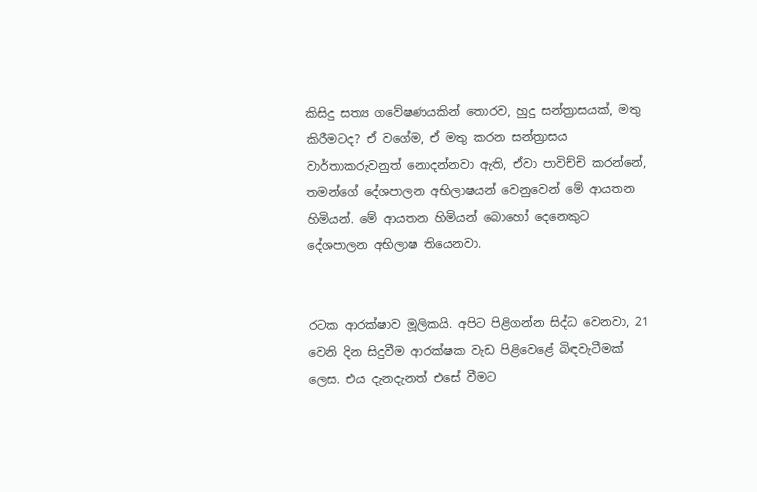කිසිදු සත්‍ය ගවේෂණයකින් තොරව, හුදු සන්ත්‍රාසයක්, මතු කිරීමටද? ඒ වගේම, ඒ මතු කරන සන්ත්‍රාසය වාර්තාකරුවනුත් නොදන්නවා ඇති, ඒවා පාවිච්චි කරන්නේ, තමන්ගේ දේශපාලන අභිලාෂයන් වෙනුවෙන් මේ ආයතන හිමියන්. මේ ආයතන හිමියන් බොහෝ දෙනෙකුට දේශපාලන අභිලාෂ තියෙනවා.


රටක ආරක්ෂාව මූලිකයි. අපිට පිළිගන්න සිද්ධ වෙනවා, 21 වෙනි දින සිදුවීම ආරක්ෂක වැඩ පිළිවෙළේ බිඳවැටීමක් ලෙස. එය දැනදැනත් එසේ වීමට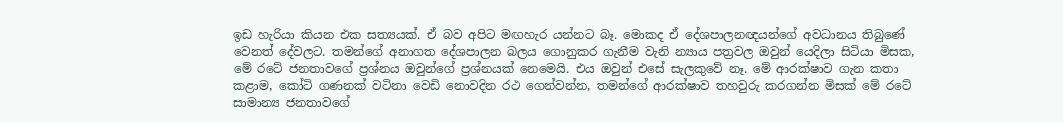ඉඩ හැරියා කියන එක සත්‍යයක්. ඒ බව අපිට මඟහැර යන්නට බෑ. මොකද ඒ දේශපාලනඥයන්ගේ අවධානය තිබුණේ වෙනත් දේවලට. තමන්ගේ අනාගත දේශපාලන බලය ගොනුකර ගැනීම වැනි න්‍යාය පත්‍රවල ඔවුන් යෙදිලා සිටියා මිසක, මේ රටේ ජනතාවගේ ප්‍රශ්නය ඔවුන්ගේ ප්‍රශ්නයක් නෙමෙයි. එය ඔවුන් එසේ සැලකුවේ නෑ. මේ ආරක්ෂාව ගැන කතා කළාම, කෝටි ගණනක් වටිනා වෙඩි නොවදින රථ ගෙන්වන්න, තමන්ගේ ආරක්ෂාව තහවුරු කරගන්න මිසක් මේ රටේ සාමාන්‍ය ජනතාවගේ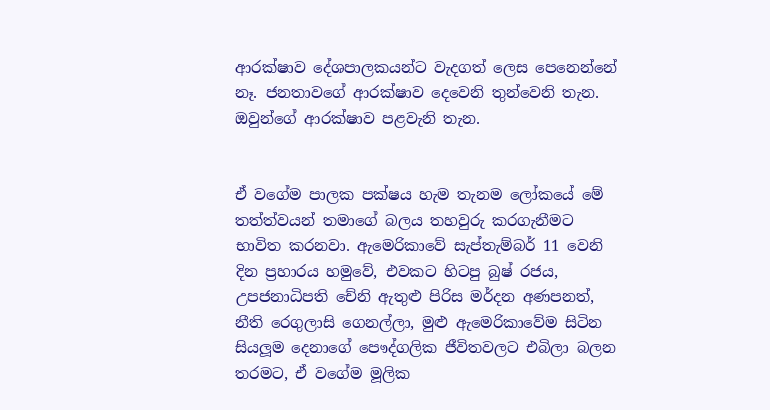ආරක්ෂාව දේශපාලකයන්ට වැදගත් ලෙස පෙනෙන්නේ නෑ. ජනතාවගේ ආරක්ෂාව දෙවෙනි තුන්වෙනි තැන. ඔවුන්ගේ ආරක්ෂාව පළවැනි තැන.


ඒ වගේම පාලක පක්ෂය හැම තැනම ලෝකයේ මේ තත්ත්වයන් තමාගේ බලය තහවුරු කරගැනීමට භාවිත කරනවා. ඇමෙරිකාවේ සැප්තැම්බර් 11 වෙනි දින ප්‍රහාරය හමුවේ, එවකට හිටපු බුෂ් රජය, උපජනාධිපති චේනි ඇතුළු පිරිස මර්දන අණපනත්, නීති රෙගුලාසි ගෙනල්ලා, මුළු ඇමෙරිකාවේම සිටින සියලූම දෙනාගේ පෞද්ගලික ජීවිතවලට එබිලා බලන තරමට, ඒ වගේම මූලික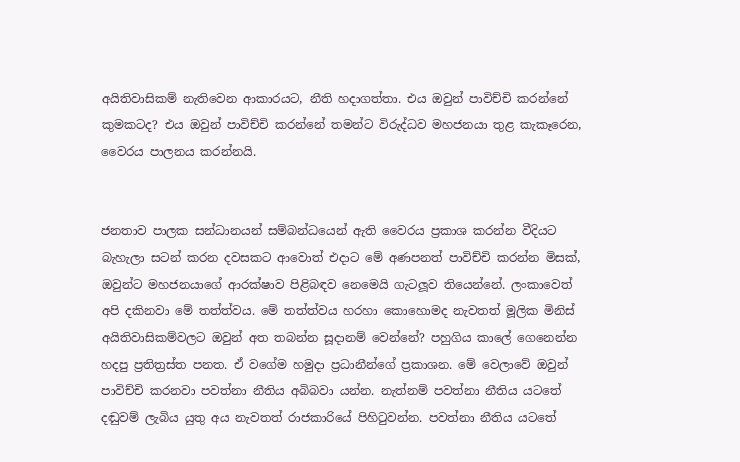අයිතිවාසිකම් නැතිවෙන ආකාරයට, නීති හදාගත්තා. එය ඔවුන් පාවිච්චි කරන්නේ කුමකටද? එය ඔවුන් පාවිච්චි කරන්නේ තමන්ට විරුද්ධව මහජනයා තුළ කැකෑරෙන, වෛරය පාලනය කරන්නයි.


ජනතාව පාලක සන්ධානයන් සම්බන්ධයෙන් ඇති වෛරය ප්‍රකාශ කරන්න වීදියට බැහැලා සටන් කරන දවසකට ආවොත් එදාට මේ අණපනත් පාවිච්චි කරන්න මිසක්, ඔවුන්ට මහජනයාගේ ආරක්ෂාව පිළිබඳව නෙමෙයි ගැටලූව තියෙන්නේ. ලංකාවෙත් අපි දකිනවා මේ තත්ත්වය. මේ තත්ත්වය හරහා කොහොමද නැවතත් මූලික මිනිස් අයිතිවාසිකම්වලට ඔවුන් අත තබන්න සූදානම් වෙන්නේ? පහුගිය කාලේ ගෙනෙන්න හදපු ප්‍රතිත්‍රස්ත පනත. ඒ වගේම හමුදා ප්‍රධානීන්ගේ ප්‍රකාශන. මේ වෙලාවේ ඔවුන් පාවිච්චි කරනවා පවත්නා නීතිය අබිබවා යන්න. නැත්නම් පවත්නා නීතිය යටතේ දඬුවම් ලැබිය යුතු අය නැවතත් රාජකාරියේ පිහිටුවන්න. පවත්නා නීතිය යටතේ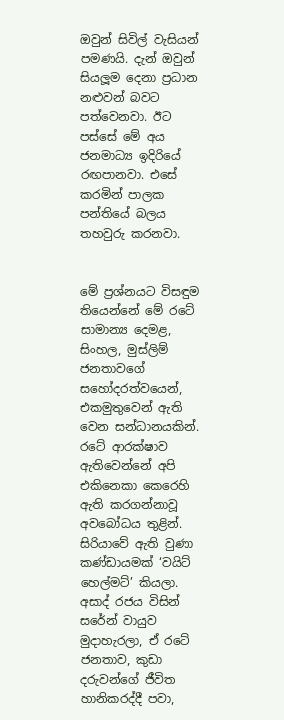ඔවුන් සිවිල් වැසියන් පමණයි. දැන් ඔවුන් සියලූම දෙනා ප්‍රධාන නළුවන් බවට පත්වෙනවා. ඊට පස්සේ මේ අය ජනමාධ්‍ය ඉදිරියේ රඟපානවා. එසේ කරමින් පාලක පන්තියේ බලය තහවුරු කරනවා.


මේ ප්‍රශ්නයට විසඳුම තියෙන්නේ මේ රටේ සාමාන්‍ය දෙමළ, සිංහල, මුස්ලිම් ජනතාවගේ සහෝදරත්වයෙන්, එකමුතුවෙන් ඇති වෙන සන්ධානයකින්. රටේ ආරක්ෂාව ඇතිවෙන්නේ අපි එකිනෙකා කෙරෙහි ඇති කරගන්නාවූ අවබෝධය තුළින්. සිරියාවේ ඇති වුණා කණ්ඩායමක් ‘වයිට් හෙල්මට්’ කියලා. අසාද් රජය විසින් සරේන් වායුව මුදාහැරලා, ඒ රටේ ජනතාව, කුඩා දරුවන්ගේ ජීවිත හානිකරද්දී පවා,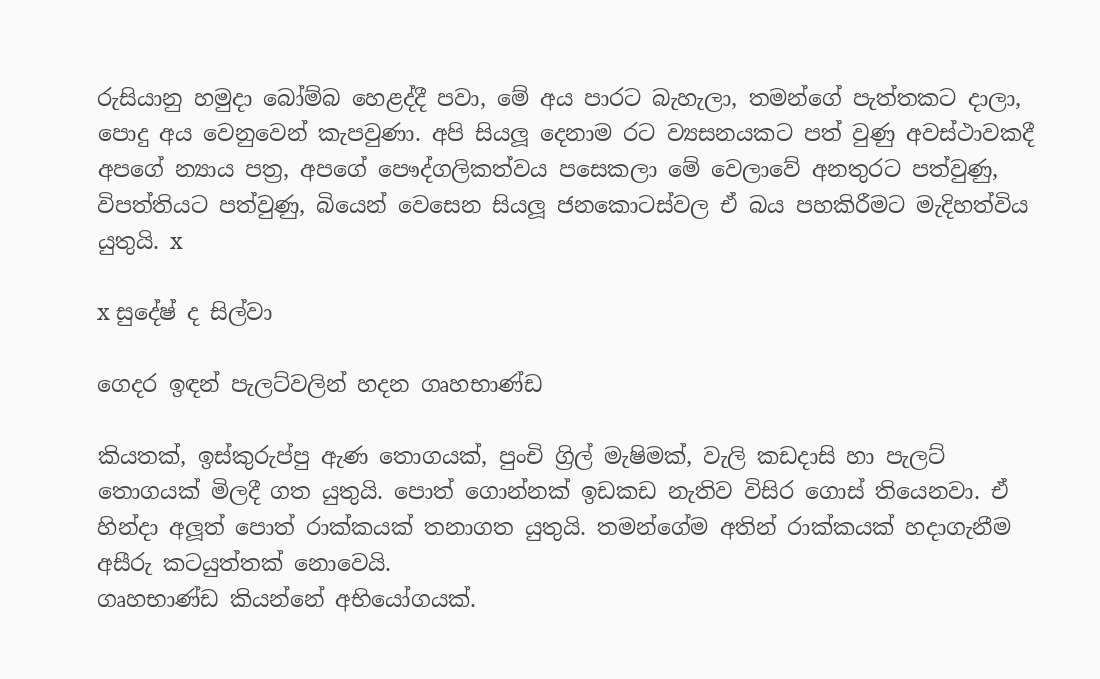රුසියානු හමුදා බෝම්බ හෙළද්දී පවා, මේ අය පාරට බැහැලා, තමන්ගේ පැත්තකට දාලා, පොදු අය වෙනුවෙන් කැපවුණා. අපි සියලූ දෙනාම රට ව්‍යසනයකට පත් වුණු අවස්ථාවකදී අපගේ න්‍යාය පත්‍ර, අපගේ පෞද්ගලිකත්වය පසෙකලා මේ වෙලාවේ අනතුරට පත්වුණු, විපත්තියට පත්වුණු, බියෙන් වෙසෙන සියලූ ජනකොටස්වල ඒ බය පහකිරීමට මැදිහත්විය යුතුයි. x

x සුදේෂ් ද සිල්වා

ගෙදර ඉඳන් පැලට්වලින් හදන ගෘහභාණ්ඩ

කියතක්, ඉස්කුරුප්පු ඇණ තොගයක්, පුංචි ග්‍රිල් මැෂිමක්, වැලි කඩදාසි හා පැලට් තොගයක් මිලදී ගත යුතුයි. පොත් ගොන්නක් ඉඩකඩ නැතිව විසිර ගොස් තියෙනවා. ඒ හින්දා අලූත් පොත් රාක්කයක් තනාගත යුතුයි. තමන්ගේම අතින් රාක්කයක් හදාගැනීම අසීරු කටයුත්තක් නොවෙයි.
ගෘහභාණ්ඩ කියන්නේ අභියෝගයක්.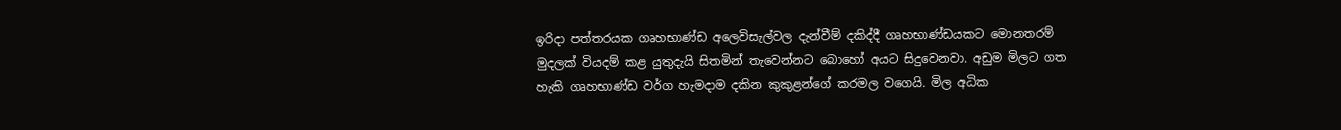ඉරිදා පත්තරයක ගෘහභාණ්ඩ අලෙවිසැල්වල දැන්වීම් දකිද්දී ගෘහභාණ්ඩයකට මොනතරම් මුදලක් වියදම් කළ යුතුදැයි සිතමින් තැවෙන්නට බොහෝ අයට සිදුවෙනවා. අඩුම මිලට ගත හැකි ගෘහභාණ්ඩ වර්ග හැමදාම දකින කුකුළන්ගේ කරමල වගෙයි. මිල අධික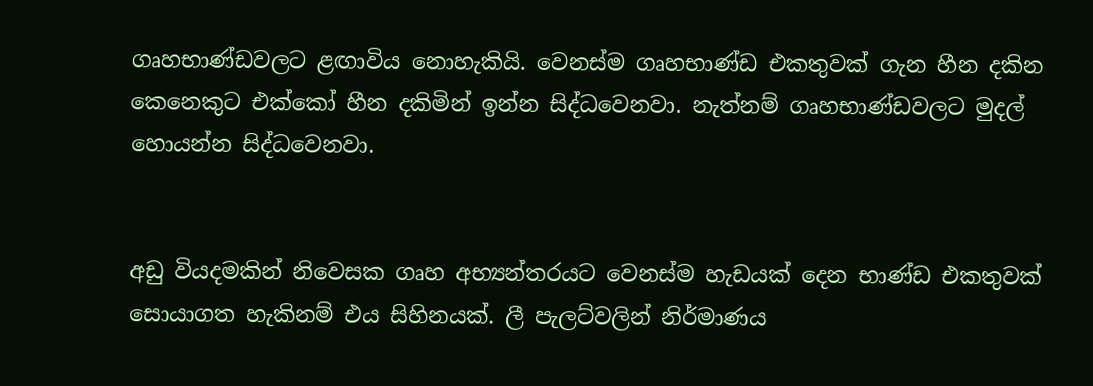ගෘහභාණ්ඩවලට ළඟාවිය නොහැකියි. වෙනස්ම ගෘහභාණ්ඩ එකතුවක් ගැන හීන දකින කෙනෙකුට එක්කෝ හීන දකිමින් ඉන්න සිද්ධවෙනවා. නැත්නම් ගෘහභාණ්ඩවලට මුදල් හොයන්න සිද්ධවෙනවා.


අඩු වියදමකින් නිවෙසක ගෘහ අභ්‍යන්තරයට වෙනස්ම හැඩයක් දෙන භාණ්ඩ එකතුවක් සොයාගත හැකිනම් එය සිහිනයක්. ලී පැලට්වලින් නිර්මාණය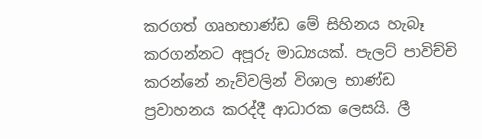කරගත් ගෘහභාණ්ඩ මේ සිහිනය හැබෑ කරගන්නට අපූරු මාධ්‍යයක්. පැලට් පාවිච්චි කරන්නේ නැව්වලින් විශාල භාණ්ඩ ප්‍රවාහනය කරද්දී ආධාරක ලෙසයි. ලී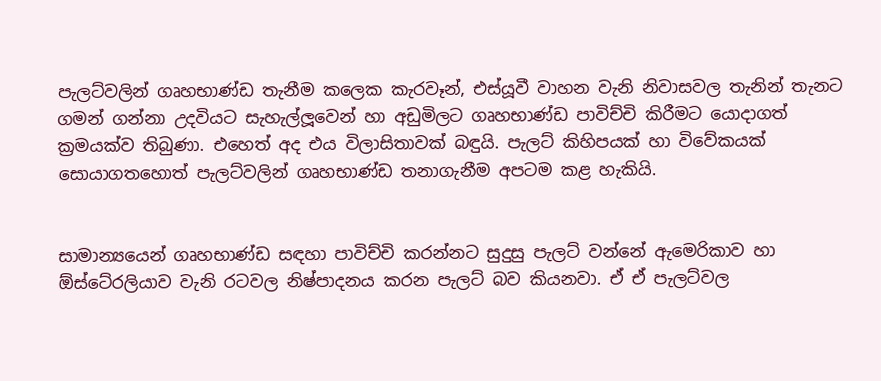පැලට්වලින් ගෘහභාණ්ඩ තැනීම කලෙක කැරවෑන්, එස්යූවී වාහන වැනි නිවාසවල තැනින් තැනට ගමන් ගන්නා උදවියට සැහැල්ලූවෙන් හා අඩුමිලට ගෘහභාණ්ඩ පාවිච්චි කිරීමට යොදාගත් ක්‍රමයක්ව තිබුණා. එහෙත් අද එය විලාසිතාවක් බඳුයි. පැලට් කිහිපයක් හා විවේකයක් සොයාගතහොත් පැලට්වලින් ගෘහභාණ්ඩ තනාගැනීම අපටම කළ හැකියි.


සාමාන්‍යයෙන් ගෘහභාණ්ඩ සඳහා පාවිච්චි කරන්නට සුදුසු පැලට් වන්නේ ඇමෙරිකාව හා ඕස්ටේ‍රලියාව වැනි රටවල නිෂ්පාදනය කරන පැලට් බව කියනවා. ඒ ඒ පැලට්වල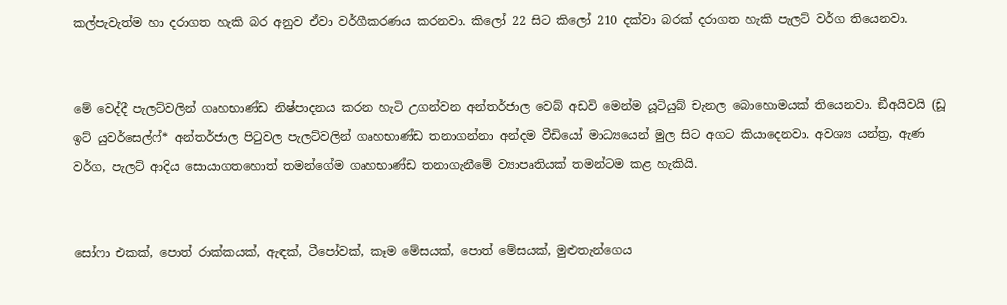කල්පැවැත්ම හා දරාගත හැකි බර අනුව ඒවා වර්ගීකරණය කරනවා. කිලෝ 22 සිට කිලෝ 210 දක්වා බරක් දරාගත හැකි පැලට් වර්ග තියෙනවා.


මේ වෙද්දී පැලට්වලින් ගෘහභාණ්ඩ නිෂ්පාදනය කරන හැටි උගන්වන අන්තර්ජාල වෙබ් අඩවි මෙන්ම යූටියුබ් චැනල බොහොමයක් තියෙනවා. ඞීඅයිවයි (ඩූ ඉට් යුවර්සෙල්ෆ්* අන්තර්ජාල පිටුවල පැලට්වලින් ගෘහභාණ්ඩ තනාගන්නා අන්දම වීඩියෝ මාධ්‍යයෙන් මුල සිට අගට කියාදෙනවා. අවශ්‍ය යන්ත්‍ර, ඇණ වර්ග, පැලට් ආදිය සොයාගතහොත් තමන්ගේම ගෘහභාණ්ඩ තනාගැනීමේ ව්‍යාපෘතියක් තමන්ටම කළ හැකියි.


සෝෆා එකක්, පොත් රාක්කයක්, ඇඳක්, ටීපෝවක්, කෑම මේසයක්, පොත් මේසයක්, මුළුතැන්ගෙය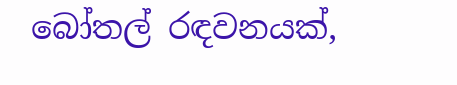බෝතල් රඳවනයක්,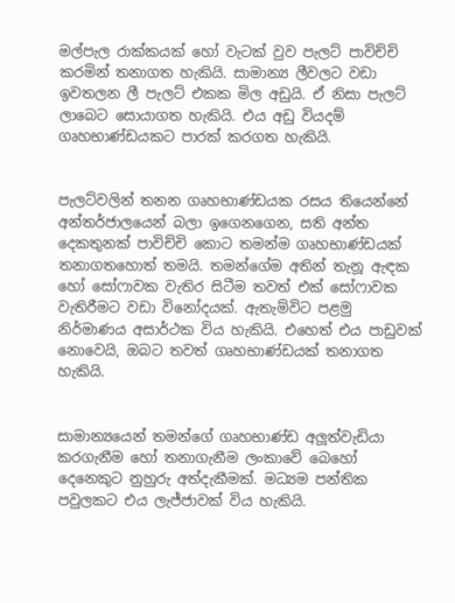මල්පැල රාක්කයක් හෝ වැටක් වුව පැලට් පාවිච්චි කරමින් තනාගත හැකියි. සාමාන්‍ය ලීවලට වඩා ඉවතලන ලී පැලට් එකක මිල අඩුයි. ඒ නිසා පැලට් ලාබෙට සොයාගත හැකියි. එය අඩු වියදම් ගෘහභාණ්ඩයකට පාරක් කරගත හැකියි.


පැලට්වලින් තනන ගෘහභාණ්ඩයක රසය තියෙන්නේ අන්තර්ජාලයෙන් බලා ඉගෙනගෙන, සති අන්ත දෙකතුනක් පාවිච්චි කොට තමන්ම ගෘහභාණ්ඩයක් තනාගතහොත් තමයි. තමන්ගේම අතින් තැනූ ඇඳක හෝ සෝෆාවක වැතිර සිටීම තවත් එක් සෝෆාවක වැතිරීමට වඩා විනෝදයක්. ඇතැම්විට පළමු නිර්මාණය අසාර්ථක විය හැකියි. එහෙත් එය පාඩුවක් නොවෙයි, ඔබට තවත් ගෘහභාණ්ඩයක් තනාගත හැකියි.


සාමාන්‍යයෙන් තමන්ගේ ගෘහභාණ්ඩ අලූත්වැඩියා කරගැනීම හෝ තනාගැනීම ලංකාවේ බෙහෝ දෙනෙකුට නුහුරු අත්දැකීමක්. මධ්‍යම පන්තික පවුලකට එය ලැජ්ජාවක් විය හැකියි.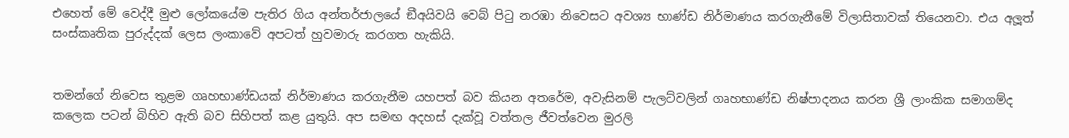එහෙත් මේ වෙද්දී මුළු ලෝකයේම පැතිර ගිය අන්තර්ජාලයේ ඞීඅයිවයි වෙබ් පිටු නරඹා නිවෙසට අවශ්‍ය භාණ්ඩ නිර්මාණය කරගැනීමේ විලාසිතාවක් තියෙනවා. එය අලූත් සංස්කෘතික පුරුද්දක් ලෙස ලංකාවේ අපටත් හුවමාරු කරගත හැකියි.


තමන්ගේ නිවෙස තුළම ගෘහභාණ්ඩයක් නිර්මාණය කරගැනීම යහපත් බව කියන අතරේම, අවැසිනම් පැලට්වලින් ගෘහභාණ්ඩ නිෂ්පාදනය කරන ශ්‍රී ලාංකික සමාගම්ද කලෙක පටන් බිහිව ඇති බව සිහිපත් කළ යුතුයි. අප සමඟ අදහස් දැක්වූ වත්තල ජීවත්වෙන මුරලි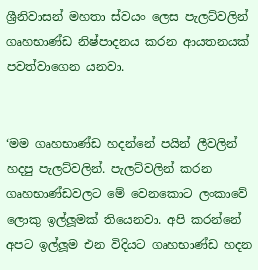ශ්‍රීනිවාසන් මහතා ස්වයං ලෙස පැලට්වලින් ගෘහභාණ්ඩ නිෂ්පාදනය කරන ආයතනයක් පවත්වාගෙන යනවා.


‘මම ගෘහභාණ්ඩ හදන්නේ පයින් ලීවලින් හදපු පැලට්වලින්. පැලට්වලින් කරන ගෘහභාණ්ඩවලට මේ වෙනකොට ලංකාවේ ලොකු ඉල්ලූමක් තියෙනවා. අපි කරන්නේ අපට ඉල්ලූම එන විදියට ගෘහභාණ්ඩ හදන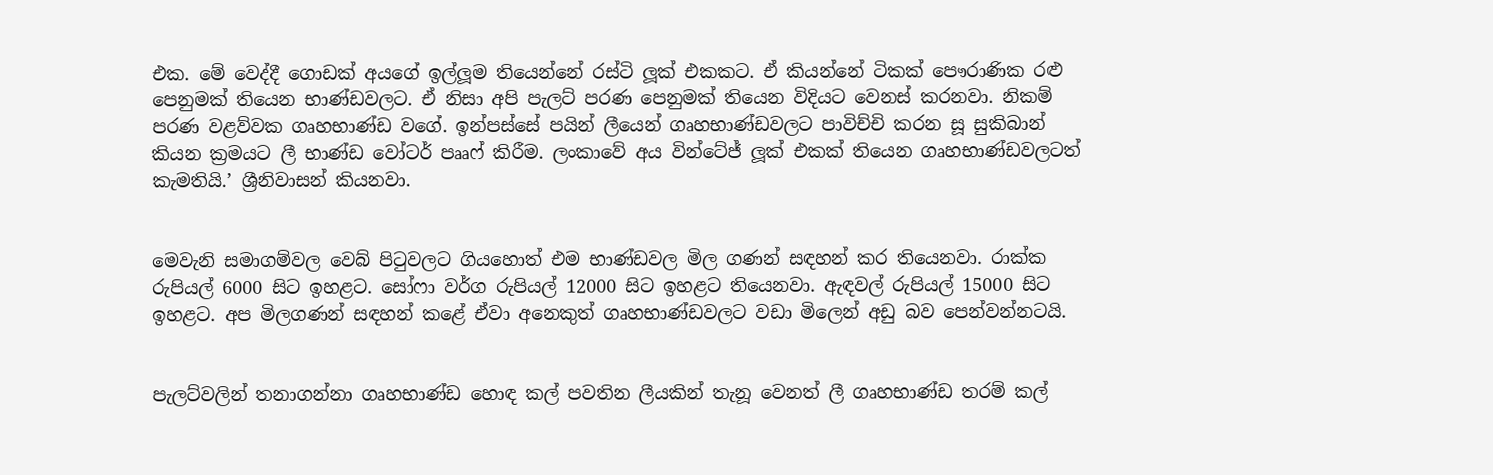එක. මේ වෙද්දී ගොඩක් අයගේ ඉල්ලූම තියෙන්නේ රස්ටි ලූක් එකකට. ඒ කියන්නේ ටිකක් පෞරාණික රළු පෙනුමක් තියෙන භාණ්ඩවලට. ඒ නිසා අපි පැලට් පරණ පෙනුමක් තියෙන විදියට වෙනස් කරනවා. නිකම් පරණ වළව්වක ගෘහභාණ්ඩ වගේ. ඉන්පස්සේ පයින් ලීයෙන් ගෘහභාණ්ඩවලට පාවිච්චි කරන සූ සුකිබාන් කියන ක්‍රමයට ලී භාණ්ඩ වෝටර් පෲෆ් කිරීම. ලංකාවේ අය වින්ටේජ් ලූක් එකක් තියෙන ගෘහභාණ්ඩවලටත් කැමතියි.’ ශ්‍රීනිවාසන් කියනවා.


මෙවැනි සමාගම්වල වෙබ් පිටුවලට ගියහොත් එම භාණ්ඩවල මිල ගණන් සඳහන් කර තියෙනවා. රාක්ක රුපියල් 6000 සිට ඉහළට. සෝෆා වර්ග රුපියල් 12000 සිට ඉහළට තියෙනවා. ඇඳවල් රුපියල් 15000 සිට ඉහළට. අප මිලගණන් සඳහන් කළේ ඒවා අනෙකුත් ගෘහභාණ්ඩවලට වඩා මිලෙන් අඩු බව පෙන්වන්නටයි.


පැලට්වලින් තනාගන්නා ගෘහභාණ්ඩ හොඳ කල් පවතින ලීයකින් තැනූ වෙනත් ලී ගෘහභාණ්ඩ තරම් කල්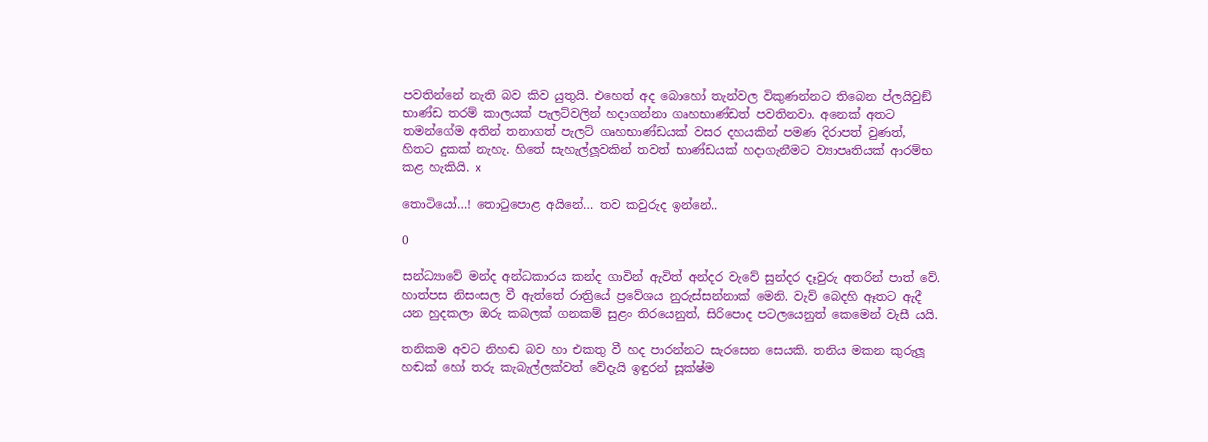පවතින්නේ නැති බව කිව යුතුයි. එහෙත් අද බොහෝ තැන්වල විකුණන්නට තිබෙන ප්ලයිවුඞ් භාණ්ඩ තරම් කාලයක් පැලට්වලින් හදාගන්නා ගෘහභාණ්ඩත් පවතිනවා. අනෙක් අතට තමන්ගේම අතින් තනාගත් පැලට් ගෘහභාණ්ඩයක් වසර දහයකින් පමණ දිරාපත් වුණත්, හිතට දුකක් නැහැ. හිතේ සැහැල්ලූවකින් තවත් භාණ්ඩයක් හදාගැනීමට ව්‍යාපෘතියක් ආරම්භ කළ හැකියි. x

තොටියෝ…! තොටුපොළ අයිනේ… තව කවුරුද ඉන්නේ..

0

සන්ධ්‍යාවේ මන්ද අන්ධකාරය කන්ද ගාවින් ඇවිත් අන්දර වැවේ සුන්දර දෑවුරු අතරින් පාත් වේ. හාත්පස නිසංසල වී ඇත්තේ රාත්‍රියේ ප්‍රවේශය නුරුස්සන්නාක් මෙනි. වැව් බෙදහි ඈතට ඇදී යන හුදකලා ඔරු කබලක් ගනකම් සුළං තිරයෙනුත්, සිරිපොද පටලයෙනුත් කෙමෙන් වැසී යයි.

තනිකම අවට නිහඬ බව හා එකතු වී හද පාරන්නට සැරසෙන සෙයකි. තනිය මකන කුරුලූ හඬක් හෝ තරු කැබැල්ලක්වත් වේදැයි ඉඳුරන් සූක්ෂ්ම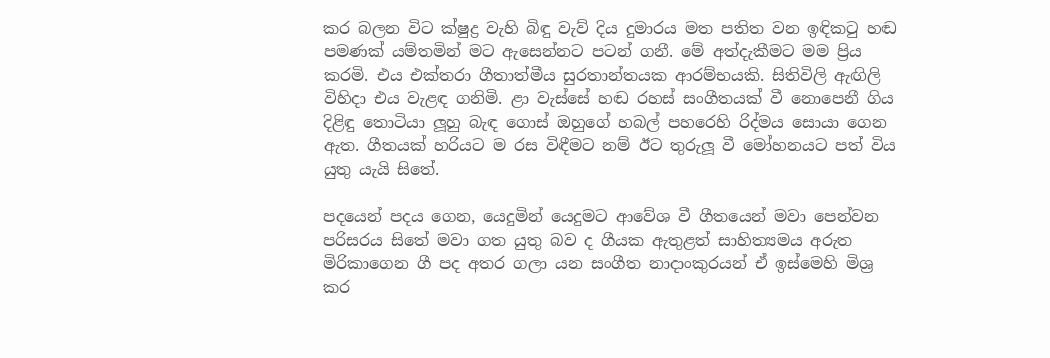කර බලන විට ක්ෂුද්‍ර වැහි බිඳු වැව් දිය දුමාරය මත පතිත වන ඉඳිකටු හඬ පමණක් යම්තමින් මට ඇසෙන්නට පටන් ගනී. මේ අත්දැකීමට මම ප්‍රිය කරමි. එය එක්තරා ගීතාත්මීය සුරතාන්තයක ආරම්භයකි. සිතිවිලි ඇඟිලි විහිදා එය වැළඳ ගනිමි. ළා වැස්සේ හඬ රහස් සංගීතයක් වී නොපෙනී ගිය දිළිඳු තොටියා ලූහු බැඳ ගොස් ඔහුගේ හබල් පහරෙහි රිද්මය සොයා ගෙන ඇත. ගීතයක් හරියට ම රස විඳීමට නම් ඊට තුරුලූ වී මෝහනයට පත් විය යුතු යැයි සිතේ.

පදයෙන් පදය ගෙන, යෙදුමින් යෙදුමට ආවේශ වී ගීතයෙන් මවා පෙන්වන පරිසරය සිතේ මවා ගත යුතු බව ද ගීයක ඇතුළත් සාහිත්‍යමය අරුත මිරිකාගෙන ගී පද අතර ගලා යන සංගීත නාදාංකුරයන් ඒ ඉස්මෙහි මිශ්‍ර කර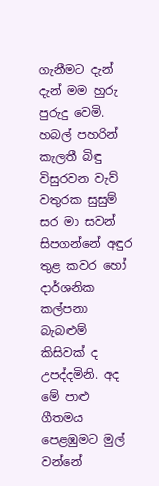ගැනීමට දැන් දැන් මම හුරු පුරුදු වෙමි. හබල් පහරින් කැලතී බිඳු විසුරවන වැව් වතුරක සුසුම් සර මා සවන් සිපගන්නේ අඳුර තුළ කවර හෝ දාර්ශනික කල්පනා බැබළුම් කිසිවක් ද උපද්දමිනි. අද මේ පාළු ගීතමය පෙළඹුමට මුල් වන්නේ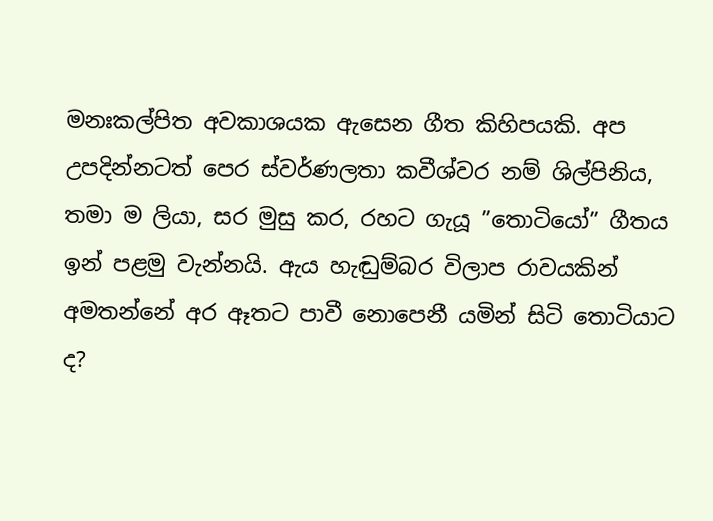මනඃකල්පිත අවකාශයක ඇසෙන ගීත කිහිපයකි. අප උපදින්නටත් පෙර ස්වර්ණලතා කවීශ්වර නම් ශිල්පිනිය, තමා ම ලියා, සර මුසු කර, රහට ගැයූ ”තොටියෝ” ගීතය ඉන් පළමු වැන්නයි. ඇය හැඬුම්බර විලාප රාවයකින් අමතන්නේ අර ඈතට පාවී නොපෙනී යමින් සිටි තොටියාට ද?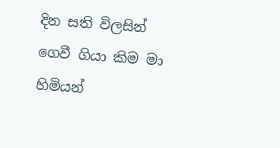දින සති විලසින් ගෙවී ගියා කිම මා හිමියන්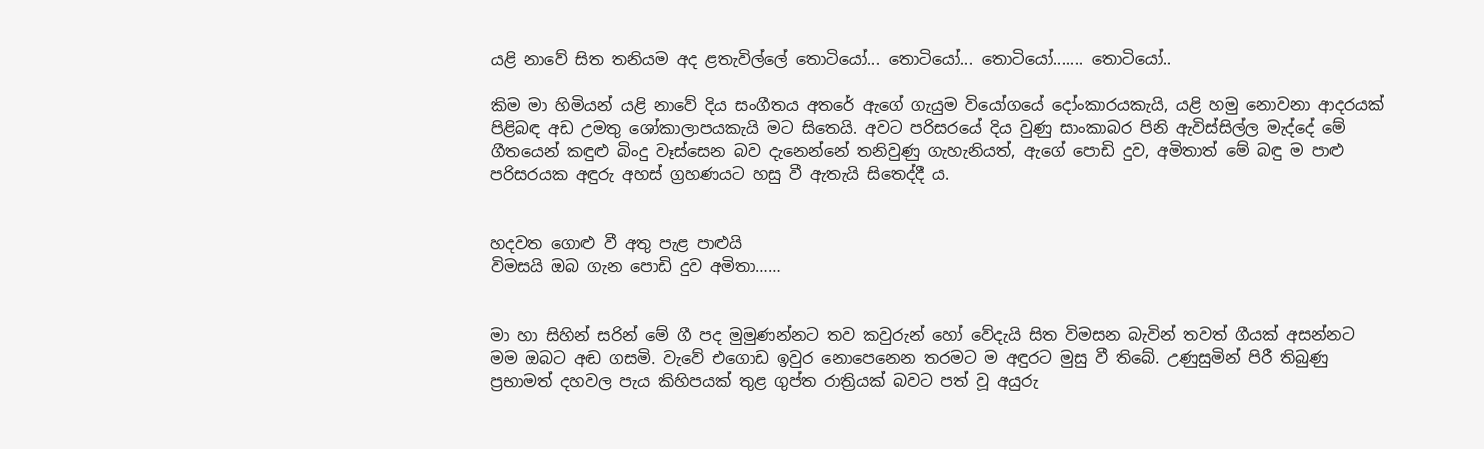යළි නාවේ සිත තනියම අද ළතැවිල්ලේ තොටියෝ... තොටියෝ... තොටියෝ....... තොටියෝ..

කිම මා හිමියන් යළි නාවේ දිය සංගීතය අතරේ ඇගේ ගැයුම වියෝගයේ දෝංකාරයකැයි, යළි හමු නොවනා ආදරයක් පිළිබඳ අඩ උමතු ශෝකාලාපයකැයි මට සිතෙයි. අවට පරිසරයේ දිය වුණු සාංකාබර පිනි ඇවිස්සිල්ල මැද්දේ මේ ගීතයෙන් කඳුළු බිංදු වෑස්සෙන බව දැනෙන්නේ තනිවුණු ගැහැනියත්, ඇගේ පොඩි දුව, අමිතාත් මේ බඳු ම පාළු පරිසරයක අඳුරු අහස් ග්‍රහණයට හසු වී ඇතැයි සිතෙද්දී ය.


හදවත ගොළු වී අතු පැළ පාළුයි
විමසයි ඔබ ගැන පොඩි දුව අමිතා……


මා හා සිහින් සරින් මේ ගී පද මුමුණන්නට තව කවුරුන් හෝ වේදැයි සිත විමසන බැවින් තවත් ගීයක් අසන්නට මම ඔබට අඬ ගසමි. වැවේ එගොඩ ඉවුර නොපෙනෙන තරමට ම අඳුරට මුසු වී තිබේ. උණුසුමින් පිරී තිබුණු ප්‍රභාමත් දහවල පැය කිහිපයක් තුළ ගුප්ත රාත්‍රියක් බවට පත් වූ අයුරු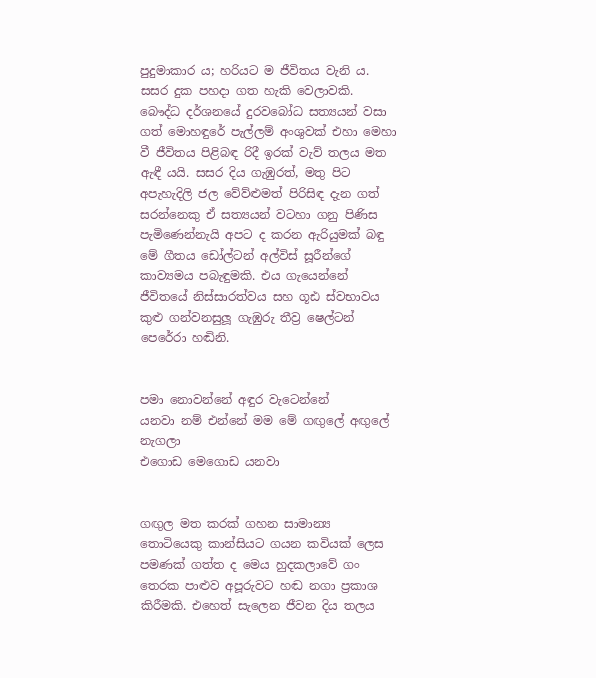පුදුමාකාර ය; හරියට ම ජීවිතය වැනි ය. සසර දුක පහදා ගත හැකි වෙලාවකි. බෞද්ධ දර්ශනයේ දුරවබෝධ සත්‍යයන් වසා ගත් මොහඳුරේ පැල්ලම් අංශුවක් එහා මෙහා වී ජීවිතය පිළිබඳ රිදී ඉරක් වැව් තලය මත ඇඳී යයි. සසර දිය ගැඹුරත්, මතු පිට අපැහැදිලි ජල වේව්ළුමත් පිරිසිඳ දැන ගත් සරන්නෙකු ඒ සත්‍යයන් වටහා ගනු පිණිස පැමිණෙන්නැයි අපට ද කරන ඇරියුමක් බඳු මේ ගීතය ඩෝල්ටන් අල්විස් සූරීන්ගේ කාව්‍යමය පබැඳුමකි. එය ගැයෙන්නේ ජීවිතයේ නිස්සාරත්වය සහ ගූඪ ස්වභාවය කුළු ගන්වනසුලූ ගැඹුරු තීව්‍ර ෂෙල්ටන් පෙරේරා හඬිනි.


පමා නොවන්නේ අඳුර වැටෙන්නේ
යනවා නම් එන්නේ මම මේ ගඟුලේ අඟුලේ නැගලා
එගොඩ මෙගොඩ යනවා


ගඟුල මත කරක් ගහන සාමාන්‍ය තොටියෙකු කාන්සියට ගයන කවියක් ලෙස පමණක් ගත්ත ද මෙය හුදකලාවේ ගං තෙරක පාළුව අපූරුවට හඬ නගා ප්‍රකාශ කිරීමකි. එහෙත් සැලෙන ජීවන දිය තලය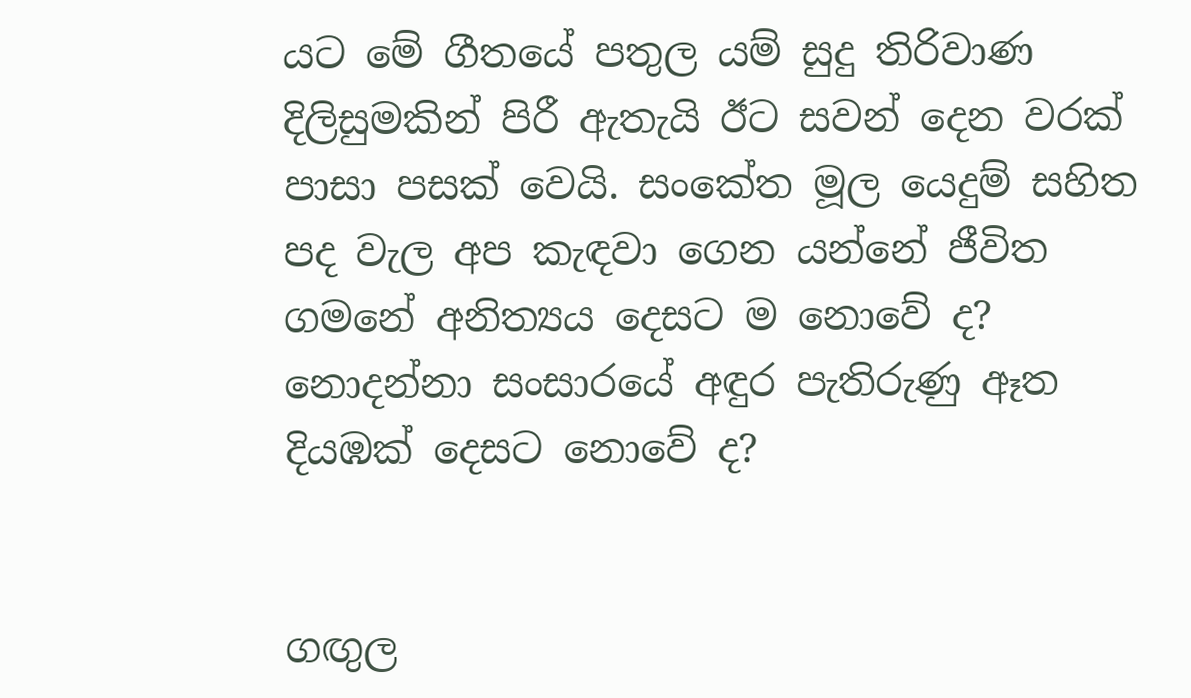යට මේ ගීතයේ පතුල යම් සුදු තිරිවාණ දිලිසුමකින් පිරී ඇතැයි ඊට සවන් දෙන වරක් පාසා පසක් වෙයි. සංකේත මූල යෙදුම් සහිත පද වැල අප කැඳවා ගෙන යන්නේ ජීවිත ගමනේ අනිත්‍යය දෙසට ම නොවේ ද? නොදන්නා සංසාරයේ අඳුර පැතිරුණු ඈත දියඹක් දෙසට නොවේ ද?


ගඟුල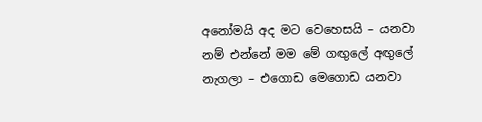අනෝමයි අද මට වෙහෙසයි – යනවා නම් එන්නේ මම මේ ගඟුලේ අඟුලේ නැගලා – එගොඩ මෙගොඩ යනවා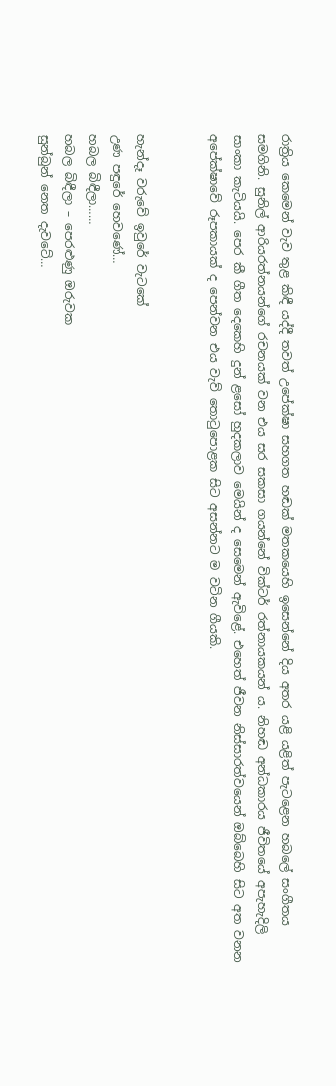රාත්‍රිය කෙමෙන් වැව තුළ කිඳී යද්දී තවත් උපේක්ෂා සහගත හඬක් මතකයෙහි ඉසෙන්නේ දිය අතර යළි යළිත් පැටළෙන හබලේ සංගීතය සමගිනි. සුනිල් ආරියරත්නයන්ගේ රචනයක් වන එය සර සකසා ගයන්නේ වික්ටර් රත්නායකයන් ය. නිහඬ අන්ධකාරය ජීවිතයේ අපැහැදිලි සාංකා කැටියයි. පෙර කී ගීත දෙකෙහි දුන් ළසෝ හුදකලාව මෙයින් ද සෙමෙන් ඇවිළේ. එහෙත් ජීවන නිස්සාරත්වයෙන් ඔබ්බෙහි සිට අත වනන අපේක්ෂාවේ රූපකායක් ද පෙන්වන එය වැව් තොටුපොළක සිට අසන්නට ම වටින ගීයකි.


හැන්දෑ වරුවේ ඉවුරේ වැටකේ
උණ පඳුරේ හෙවණේ…
හබල බිඳීලා……
හබල බිඳීලා – පෙරළුණු ඔරුවක
සුන්බුන් නෙත දැවටේ…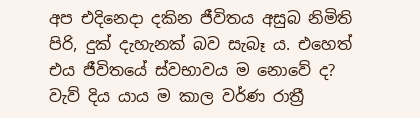අප එදිනෙදා දකින ජීවිතය අසුබ නිමිති පිරි, දුක් දැහැනක් බව සැබෑ ය. එහෙත් එය ජීවිතයේ ස්වභාවය ම නොවේ ද? වැව් දිය යාය ම කාල වර්ණ රාත්‍රී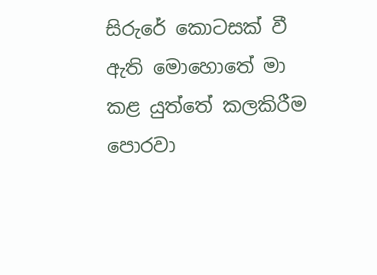සිරුරේ කොටසක් වී ඇති මොහොතේ මා කළ යුත්තේ කලකිරීම පොරවා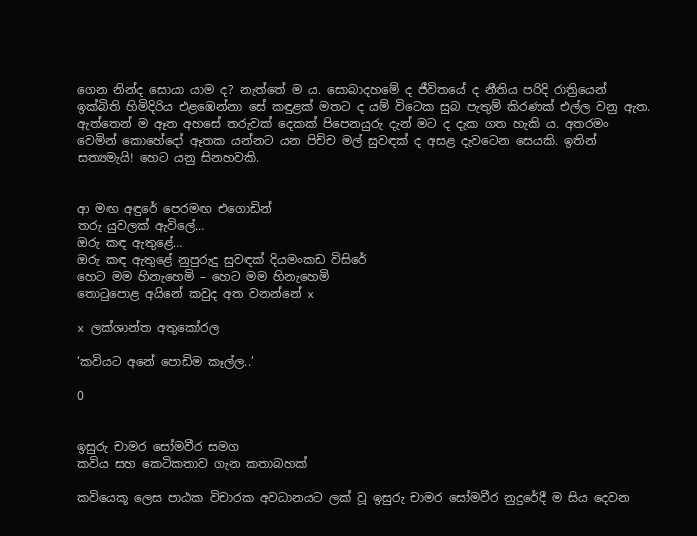ගෙන නින්ද සොයා යාම ද? නැත්තේ ම ය. සොබාදහමේ ද ජීවිතයේ ද නීතිය පරිදි රාත්‍රියෙන් ඉක්බිති හිමිදිරිය එළඹෙන්නා සේ කඳුළක් මතට ද යම් විටෙක සුබ පැතුම් කිරණක් එල්ල වනු ඇත. ඇත්තෙන් ම ඈත අහසේ තරුවක් දෙකක් පිපෙනයුරු දැන් මට ද දැක ගත හැකි ය. අතරමං වෙමින් කොහේදෝ ඈතක යන්නට යන පිච්ච මල් සුවඳක් ද අසළ දැවටෙන සෙයකි. ඉතින් සත්‍යමැයි! හෙට යනු සිනහවකි.


ආ මඟ අඳුරේ පෙරමඟ එගොඩින්
තරු යුවලක් ඇවිලේ…
ඔරු කඳ ඇතුළේ…
ඔරු කඳ ඇතුළේ නුපුරුදු සුවඳක් දියමංකඩ විසිරේ
හෙට මම හිනැහෙමි – හෙට මම හිනැහෙමි
තොටුපොළ අයිනේ කවුද අත වනන්නේ x

x ලක්ශාන්ත අතුකෝරල

‘කවියට අනේ පොඩිම කෑල්ල..’

0


ඉසුරු චාමර සෝමවීර සමග
කවිය සහ කෙටිකතාව ගැන කතාබහක්

කවියෙකූ ලෙස පාඨක විචාරක අවධානයට ලක් වූ ඉසුරු චාමර සෝමවීර නුදුරේදී ම සිය දෙවන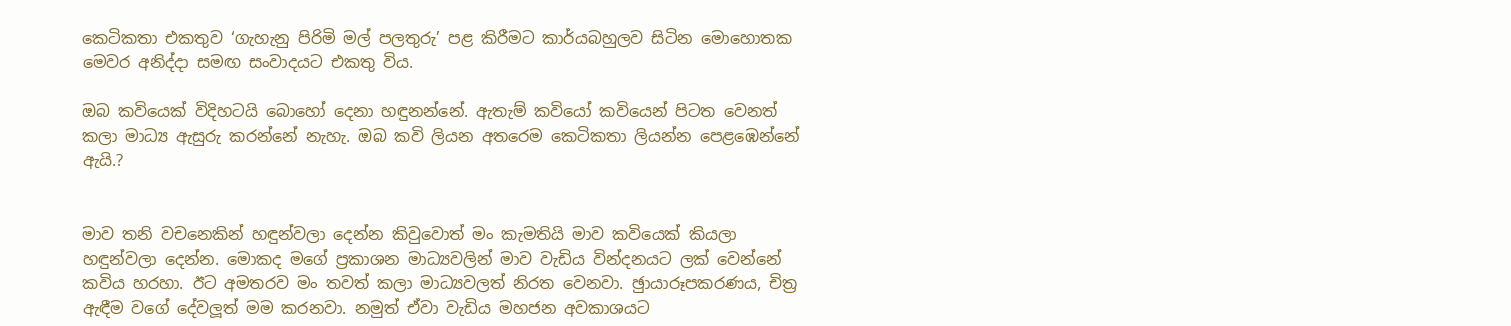කෙටිකතා එකතුව ‘ගැහැනු පිරිමි මල් පලතුරු’ පළ කිරීමට කාර්යබහුලව සිටින මොහොතක මෙවර අනිද්දා සමඟ සංවාදයට එකතු විය.

ඔබ කවියෙක් විදිහටයි බොහෝ දෙනා හඳුනන්නේ. ඇතැම් කවියෝ කවියෙන් පිටත වෙනත් කලා මාධ්‍ය ඇසුරු කරන්නේ නැහැ. ඔබ කවි ලියන අතරෙම කෙටිකතා ලියන්න පෙළඹෙන්නේ ඇයි.?


මාව තනි වචනෙකින් හඳුන්වලා දෙන්න කිවුවොත් මං කැමතියි මාව කවියෙක් කියලා හඳුන්වලා දෙන්න. මොකද මගේ ප්‍රකාශන මාධ්‍යවලින් මාව වැඩිය වින්දනයට ලක් වෙන්නේ කවිය හරහා. ඊට අමතරව මං තවත් කලා මාධ්‍යවලත් නිරත වෙනවා. ඡුායාරූපකරණය, චිත්‍ර ඇඳීම වගේ දේවලූත් මම කරනවා. නමුත් ඒවා වැඩිය මහජන අවකාශයට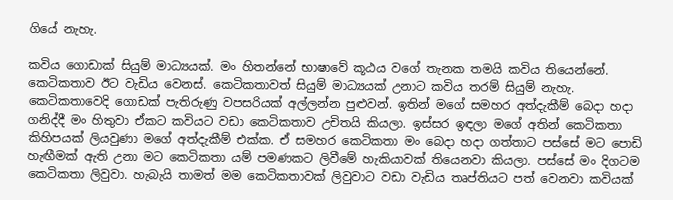ගියේ නැහැ.

කවිය ගොඩාක් සියුම් මාධ්‍යයක්. මං හිතන්නේ භාෂාවේ කූඨය වගේ තැනක තමයි කවිය තියෙන්නේ. කෙටිකතාව ඊට වැඩිය වෙනස්. කෙටිකතාවත් සියුම් මාධ්‍යයක් උනාට කවිය තරම් සියුම් නැහැ. කෙටිකතාවෙදි ගොඩක් පැතිරුණු වපසරියක් අල්ලන්න පුළුවන්. ඉතින් මගේ සමහර අත්දැකීම් බෙදා හදා ගනිද්දී මං හිතුවා ඒකට කවියට වඩා කෙටිකතාව උචිතයි කියලා. ඉස්සර ඉඳලා මගේ අතින් කෙටිකතා කිහිපයක් ලියවුණා මගේ අත්දැකීම් එක්ක. ඒ සමහර කෙටිකතා මං බෙදා හදා ගත්තාට පස්සේ මට පොඩි හැඟීමක් ඇති උනා මට කෙටිකතා යම් පමණකට ලිවීමේ හැකියාවක් තියෙනවා කියලා. පස්සේ මං දිගටම කෙටිකතා ලිවුවා. හැබැයි තාමත් මම කෙටිකතාවක් ලිවුවාට වඩා වැඩිය තෘප්තියට පත් වෙනවා කවියක්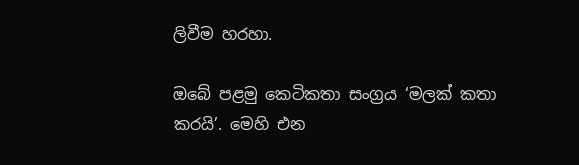ලිවීම හරහා.

ඔබේ පළමු කෙටිකතා සංග්‍රය ‘මලක් කතා කරයි’. මෙහි එන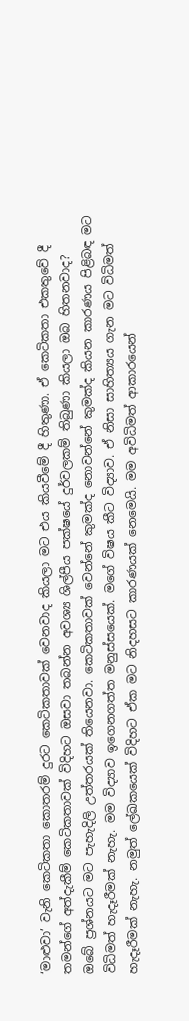‘මාළුවා’ වැනි කෙටිකතා කොතරම් දුරට කෙටිකතාවක් වෙනවාද කියලා මට එය කියවීමේ දී හිතුණා. ඒ කෙටිකතා එකතුවේ දී තමන්ගේ අත්දැකීම් කෙටිකතාවක් විදිහට ඔසවා තබන්න අවශ්‍ය ශිල්පීය පක්ෂයේ දුර්වලකම් තිබුණා කියලා ඔබ හිතනවාද?
ඔබේ ප්‍රශ්නයට මට පැහැදිලි උත්තරයක් තියෙනවා. කෙටිකතාවක් වෙන්නේ කුමක්ද නොවන්නේ කුමක්ද කියන කාරණය පිළිබඳ මට විධිමත් හැදෑරීමක් නැහැ. මම විද්‍යාව ඉගෙනගත්ත මනුස්සයෙක්. මගේ විෂය කීට විද්‍යාව. ඒ නිසා සාහිත්‍යය ගැන මට විධිමත් හැදෑරීමක් නැහැ. නමුත් ලේඛකයෙක් විදිහට ඒක මට නිදහසට කාරණයක් නෙමෙයි. මම අවිධිමත් ආකාරයෙන්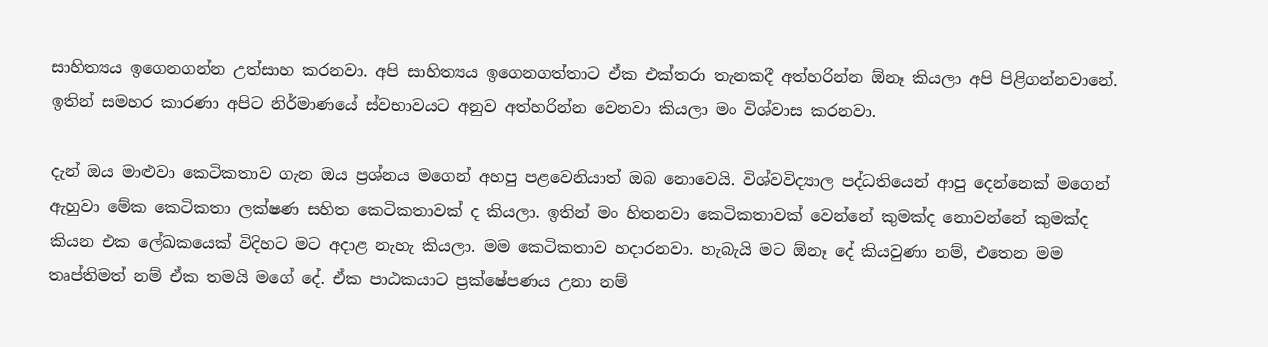සාහිත්‍යය ඉගෙනගන්න උත්සාහ කරනවා. අපි සාහිත්‍යය ඉගෙනගත්තාට ඒක එක්තරා තැනකදී අත්හරින්න ඕනෑ කියලා අපි පිළිගන්නවානේ. ඉතින් සමහර කාරණා අපිට නිර්මාණයේ ස්වභාවයට අනුව අත්හරින්න වෙනවා කියලා මං විශ්වාස කරනවා.

දැන් ඔය මාළුවා කෙටිකතාව ගැන ඔය ප්‍රශ්නය මගෙන් අහපු පළවෙනියාත් ඔබ නොවෙයි. විශ්වවිද්‍යාල පද්ධතියෙන් ආපු දෙන්නෙක් මගෙන් ඇහුවා මේක කෙටිකතා ලක්ෂණ සහිත කෙටිකතාවක් ද කියලා. ඉතින් මං හිතනවා කෙටිකතාවක් වෙන්නේ කුමක්ද නොවන්නේ කුමක්ද කියන එක ලේඛකයෙක් විදිහට මට අදාළ නැහැ කියලා. මම කෙටිකතාව හදාරනවා. හැබැයි මට ඕනෑ දේ කියවුණා නම්, එතෙන මම තෘප්තිමත් නම් ඒක තමයි මගේ දේ. ඒක පාඨකයාට ප්‍රක්ෂේපණය උනා නම්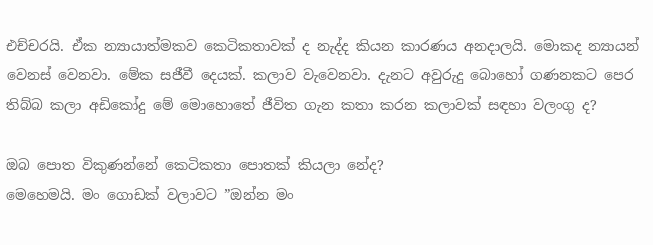එච්චරයි. ඒක න්‍යායාත්මකව කෙටිකතාවක් ද නැද්ද කියන කාරණය අනදාලයි. මොකද න්‍යායන් වෙනස් වෙනවා. මේක සජීවී දෙයක්. කලාව වැවෙනවා. දැනට අවුරුදු බොහෝ ගණනකට පෙර තිබ්බ කලා අඩිකෝදු මේ මොහොතේ ජීවිත ගැන කතා කරන කලාවක් සඳහා වලංගු ද?

ඔබ පොත විකුණන්නේ කෙටිකතා පොතක් කියලා නේද?
මෙහෙමයි. මං ගොඩක් වලාවට ”ඔන්න මං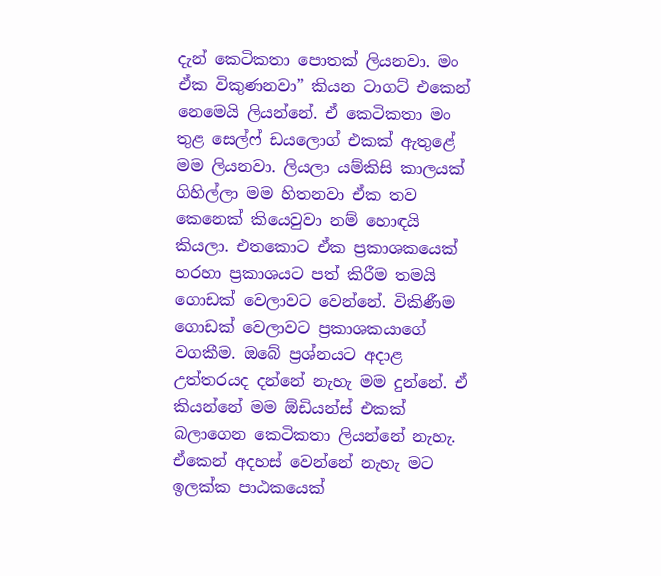දැන් කෙටිකතා පොතක් ලියනවා. මං ඒක විකුණනවා” කියන ටාගට් එකෙන් නෙමෙයි ලියන්නේ. ඒ කෙටිකතා මං තුළ සෙල්ෆ් ඩයලොග් එකක් ඇතුළේ මම ලියනවා. ලියලා යම්කිසි කාලයක් ගිහිල්ලා මම හිතනවා ඒක තව කෙනෙක් කියෙවුවා නම් හොඳයි කියලා. එතකොට ඒක ප්‍රකාශකයෙක් හරහා ප්‍රකාශයට පත් කිරීම තමයි ගොඩක් වෙලාවට වෙන්නේ. විකිණීම ගොඩක් වෙලාවට ප්‍රකාශකයාගේ වගකීම. ඔබේ ප්‍රශ්නයට අදාළ උත්තරයද දන්නේ නැහැ මම දුන්නේ. ඒ කියන්නේ මම ඕඩියන්ස් එකක් බලාගෙන කෙටිකතා ලියන්නේ නැහැ. ඒකෙන් අදහස් වෙන්නේ නැහැ මට ඉලක්ක පාඨකයෙක්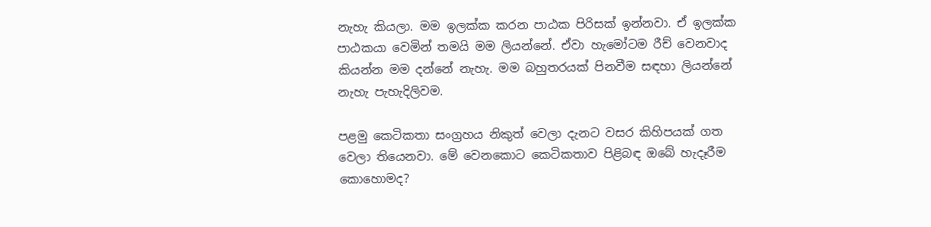නැහැ කියලා. මම ඉලක්ක කරන පාඨක පිරිසක් ඉන්නවා. ඒ ඉලක්ක පාඨකයා වෙමින් තමයි මම ලියන්නේ. ඒවා හැමෝටම රීච් වෙනවාද කියන්න මම දන්නේ නැහැ. මම බහුතරයක් පිනවීම සඳහා ලියන්නේ නැහැ පැහැදිලිවම.

පළමු කෙටිකතා සංග්‍රහය නිකුත් වෙලා දැනට වසර කිහිපයක් ගත වෙලා තියෙනවා. මේ වෙනකොට කෙටිකතාව පිළිබඳ ඔබේ හැදෑරීම කොහොමද?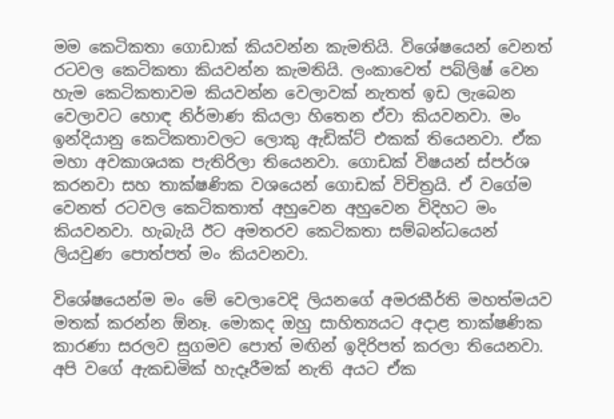මම කෙටිකතා ගොඩාක් කියවන්න කැමතියි. විශේෂයෙන් වෙනත් රටවල කෙටිකතා කියවන්න කැමතියි. ලංකාවෙත් පබ්ලිෂ් වෙන හැම කෙටිකතාවම කියවන්න වෙලාවක් නැතත් ඉඩ ලැබෙන වෙලාවට හොඳ නිර්මාණ කියලා හිතෙන ඒවා කියවනවා. මං ඉන්දියානු කෙටිකතාවලට ලොකු ඇඩික්ට් එකක් තියෙනවා. ඒක මහා අවකාශයක පැතිරිලා තියෙනවා. ගොඩක් විෂයන් ස්පර්ශ කරනවා සහ තාක්ෂණික වශයෙන් ගොඩක් විචිත්‍රයි. ඒ වගේම වෙනත් රටවල කෙටිකතාත් අහුවෙන අහුවෙන විදිහට මං කියවනවා. හැබැයි ඊට අමතරව කෙටිකතා සම්බන්ධයෙන් ලියවුණ පොත්පත් මං කියවනවා.

විශේෂයෙන්ම මං මේ වෙලාවෙදි ලියනගේ අමරකීර්ති මහත්මයව මතක් කරන්න ඕනෑ. මොකද ඔහු සාහිත්‍යයට අදාළ තාක්ෂණික කාරණා සරලව සුගමව පොත් මඟින් ඉදිරිපත් කරලා තියෙනවා. අපි වගේ ඇකඩමික් හැදෑරීමක් නැති අයට ඒක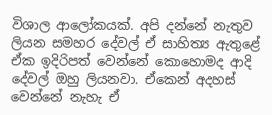විශාල ආලෝකයක්. අපි දන්නේ නැතුව ලියන සමහර දේවල් ඒ සාහිත්‍ය ඇතුළේ ඒක ඉදිරිපත් වෙන්නේ කොහොමද ආදි දේවල් ඔහු ලියනවා. ඒකෙන් අදහස් වෙන්නේ නැහැ ඒ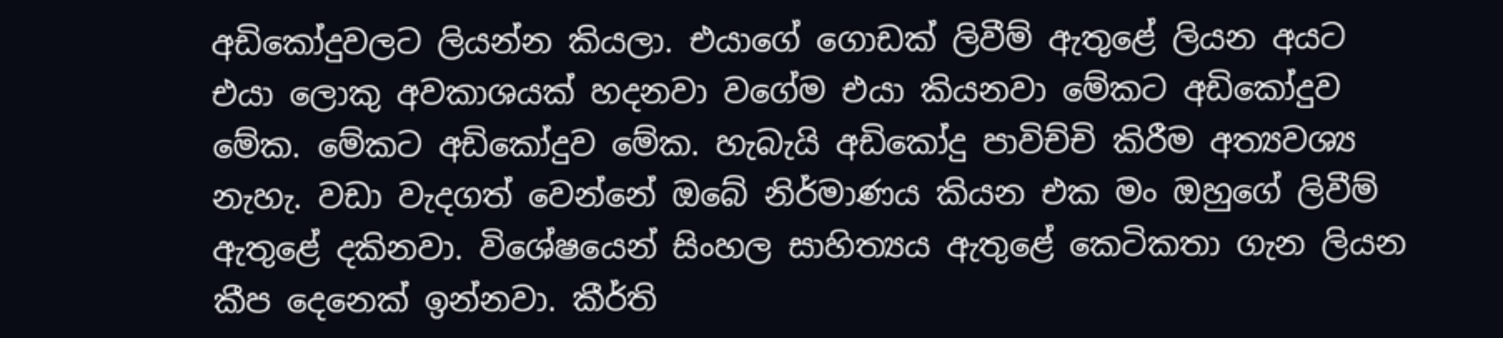අඩිකෝදුවලට ලියන්න කියලා. එයාගේ ගොඩක් ලිවීම් ඇතුළේ ලියන අයට එයා ලොකු අවකාශයක් හදනවා වගේම එයා කියනවා මේකට අඩිකෝදුව මේක. මේකට අඩිකෝදුව මේක. හැබැයි අඩිකෝදු පාවිච්චි කිරීම අත්‍යවශ්‍ය නැහැ. වඩා වැදගත් වෙන්නේ ඔබේ නිර්මාණය කියන එක මං ඔහුගේ ලිවීම් ඇතුළේ දකිනවා. විශේෂයෙන් සිංහල සාහිත්‍යය ඇතුළේ කෙටිකතා ගැන ලියන කීප දෙනෙක් ඉන්නවා. කීර්ති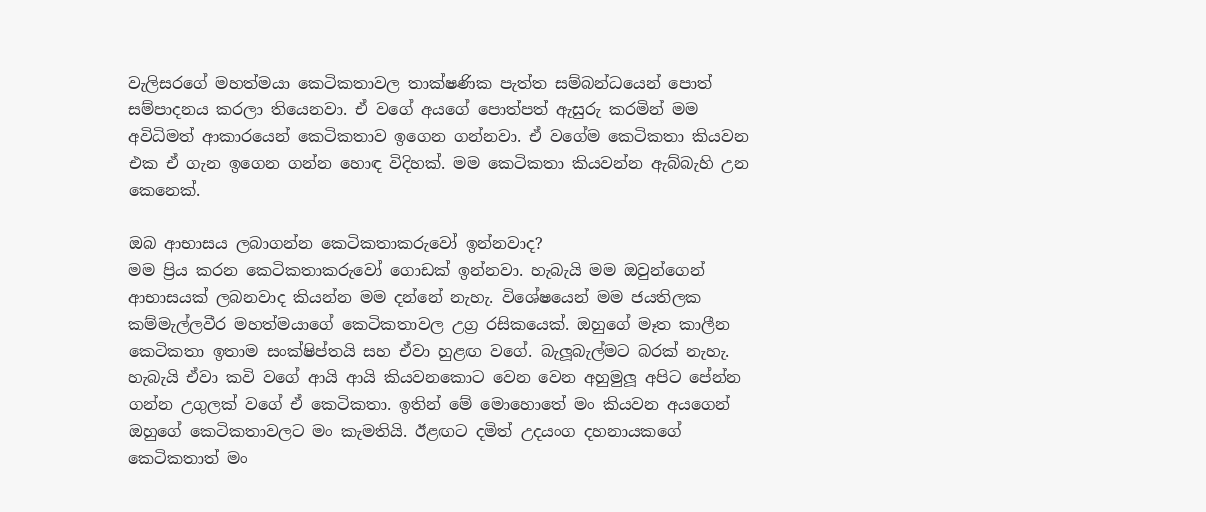වැලිසරගේ මහත්මයා කෙටිකතාවල තාක්ෂණික පැත්ත සම්බන්ධයෙන් පොත් සම්පාදනය කරලා තියෙනවා. ඒ වගේ අයගේ පොත්පත් ඇසුරු කරමින් මම අවිධිමත් ආකාරයෙන් කෙටිකතාව ඉගෙන ගන්නවා. ඒ වගේම කෙටිකතා කියවන එක ඒ ගැන ඉගෙන ගන්න හොඳ විදිහක්. මම කෙටිකතා කියවන්න ඇබ්බැහි උන කෙනෙක්.

ඔබ ආභාසය ලබාගන්න කෙටිකතාකරුවෝ ඉන්නවාද?
මම ප්‍රිය කරන කෙටිකතාකරුවෝ ගොඩක් ඉන්නවා. හැබැයි මම ඔවුන්ගෙන් ආභාසයක් ලබනවාද කියන්න මම දන්නේ නැහැ. විශේෂයෙන් මම ජයතිලක කම්මැල්ලවීර මහත්මයාගේ කෙටිකතාවල උග්‍ර රසිකයෙක්. ඔහුගේ මෑත කාලීන කෙටිකතා ඉතාම සංක්ෂිප්තයි සහ ඒවා හුළඟ වගේ. බැලූබැල්මට බරක් නැහැ. හැබැයි ඒවා කවි වගේ ආයි ආයි කියවනකොට වෙන වෙන අහුමුලූ අපිට පේන්න ගන්න උගුලක් වගේ ඒ කෙටිකතා. ඉතින් මේ මොහොතේ මං කියවන අයගෙන් ඔහුගේ කෙටිකතාවලට මං කැමතියි. ඊළඟට දමිත් උදයංග දහනායකගේ කෙටිකතාත් මං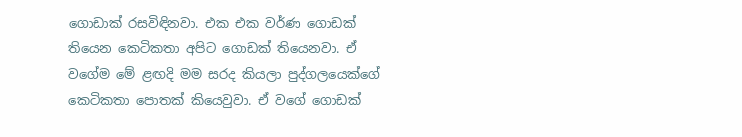ගොඩාක් රසවිඳිනවා. එක එක වර්ණ ගොඩක් තියෙන කෙටිකතා අපිට ගොඩක් තියෙනවා. ඒ වගේම මේ ළඟදි මම සරද කියලා පුද්ගලයෙක්ගේ කෙටිකතා පොතක් කියෙවුවා. ඒ වගේ ගොඩක්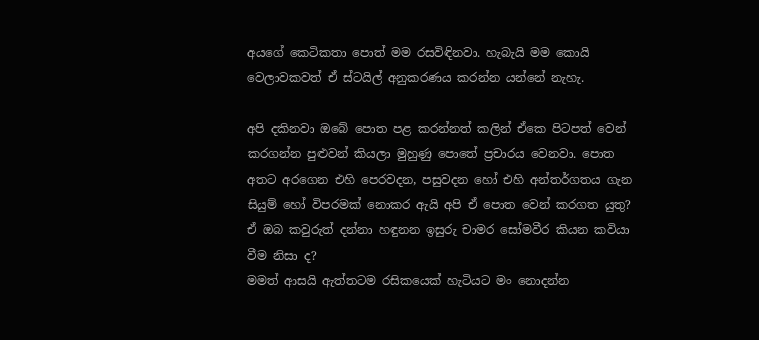අයගේ කෙටිකතා පොත් මම රසවිඳිනවා. හැබැයි මම කොයි වෙලාවකවත් ඒ ස්ටයිල් අනුකරණය කරන්න යන්නේ නැහැ.

අපි දකිනවා ඔබේ පොත පළ කරන්නත් කලින් ඒකෙ පිටපත් වෙන් කරගන්න පුළුවන් කියලා මුහුණු පොතේ ප්‍රචාරය වෙනවා. පොත අතට අරගෙන එහි පෙරවදන, පසුවදන හෝ එහි අන්තර්ගතය ගැන සියුම් හෝ විපරමක් නොකර ඇයි අපි ඒ පොත වෙන් කරගත යුතු? ඒ ඔබ කවුරුත් දන්නා හඳුනන ඉසුරු චාමර සෝමවීර කියන කවියා වීම නිසා ද?
මමත් ආසයි ඇත්තටම රසිකයෙක් හැටියට මං නොදන්න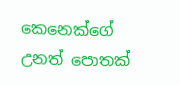කෙනෙක්ගේ උනත් පොතක්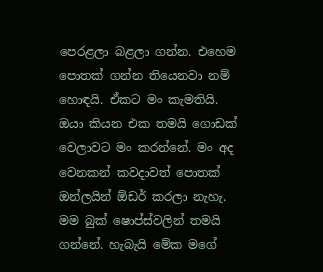පෙරළලා බළලා ගන්න. එහෙම පොතක් ගන්න තියෙනවා නම් හොඳයි. ඒකට මං කැමතියි. ඔයා කියන එක තමයි ගොඩක් වෙලාවට මං කරන්නේ. මං අද වෙනකන් කවදාවත් පොතක් ඔන්ලයින් ඕඩර් කරලා නැහැ. මම බුක් ෂොප්ස්වලින් තමයි ගන්නේ. හැබැයි මේක මගේ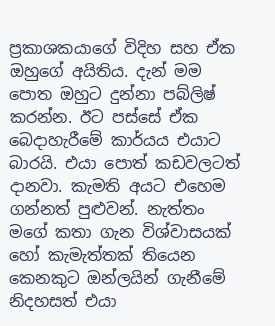ප්‍රකාශකයාගේ විදිහ සහ ඒක ඔහුගේ අයිතිය. දැන් මම පොත ඔහුට දුන්නා පබ්ලිෂ් කරන්න. ඊට පස්සේ ඒක බෙදාහැරීමේ කාර්යය එයාට බාරයි. එයා පොත් කඩවලටත් දානවා. කැමති අයට එහෙම ගන්නත් පුළුවන්. නැත්තං මගේ කතා ගැන විශ්වාසයක් හෝ කැමැත්තක් තියෙන කෙනකුට ඔන්ලයින් ගැනීමේ නිදහසත් එයා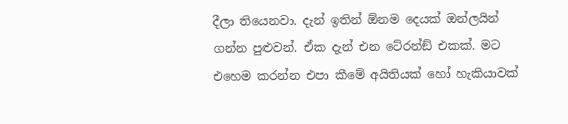දීලා තියෙනවා. දැන් ඉතින් ඕනම දෙයක් ඔන්ලයින් ගන්න පුළුවන්. ඒක දැන් එන ටේ‍රන්ඞ් එකක්. මට එහෙම කරන්න එපා කීමේ අයිතියක් හෝ හැකියාවක්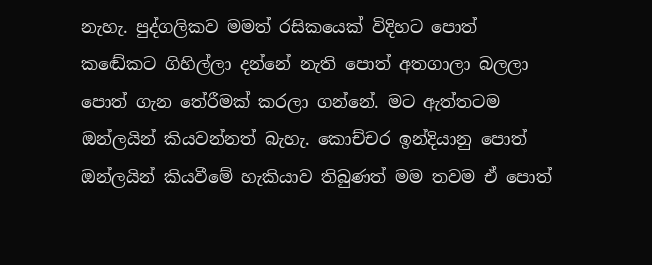නැහැ. පුද්ගලිකව මමත් රසිකයෙක් විදිහට පොත් කඬේකට ගිහිල්ලා දන්නේ නැති පොත් අතගාලා බලලා පොත් ගැන තේරීමක් කරලා ගන්නේ. මට ඇත්තටම ඔන්ලයින් කියවන්නත් බැහැ. කොච්චර ඉන්දියානු පොත් ඔන්ලයින් කියවීමේ හැකියාව තිබුණත් මම තවම ඒ පොත්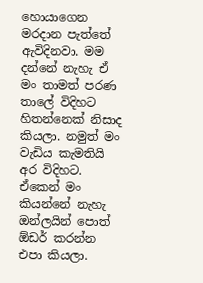හොයාගෙන මරදාන පැත්තේ ඇවිදිනවා. මම දන්නේ නැහැ ඒ මං තාමත් පරණ තාලේ විදිහට හිතන්නෙක් නිසාද කියලා. නමුත් මං වැඩිය කැමතියි අර විදිහට. ඒකෙන් මං කියන්නේ නැහැ ඔන්ලයින් පොත් ඕඩර් කරන්න එපා කියලා.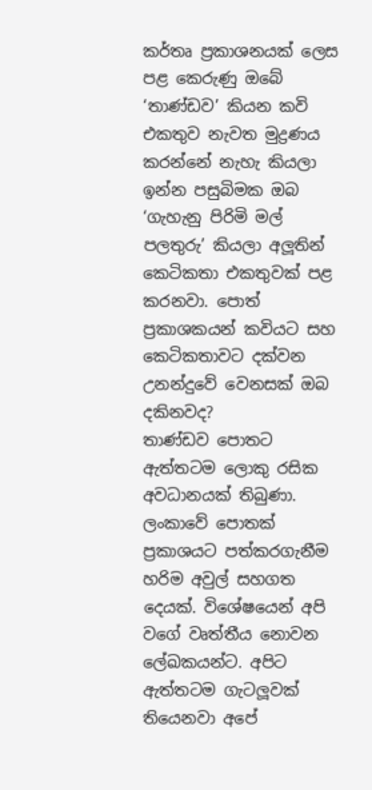කර්තෘ ප්‍රකාශනයක් ලෙස පළ කෙරුණු ඔබේ ‘තාණ්ඩව’ කියන කවි එකතුව නැවත මුද්‍රණය කරන්නේ නැහැ කියලා ඉන්න පසුබිමක ඔබ ‘ගැහැනු පිරිමි මල් පලතුරු’ කියලා අලූතින් කෙටිකතා එකතුවක් පළ කරනවා. පොත් ප්‍රකාශකයන් කවියට සහ කෙටිකතාවට දක්වන උනන්දුවේ වෙනසක් ඔබ දකිනවද?
තාණ්ඩව පොතට ඇත්තටම ලොකු රසික අවධානයක් තිබුණා. ලංකාවේ පොතක් ප්‍රකාශයට පත්කරගැනීම හරිම අවුල් සහගත දෙයක්. විශේෂයෙන් අපි වගේ වෘත්තීය නොවන ලේඛකයන්ට. අපිට ඇත්තටම ගැටලූවක් තියෙනවා අපේ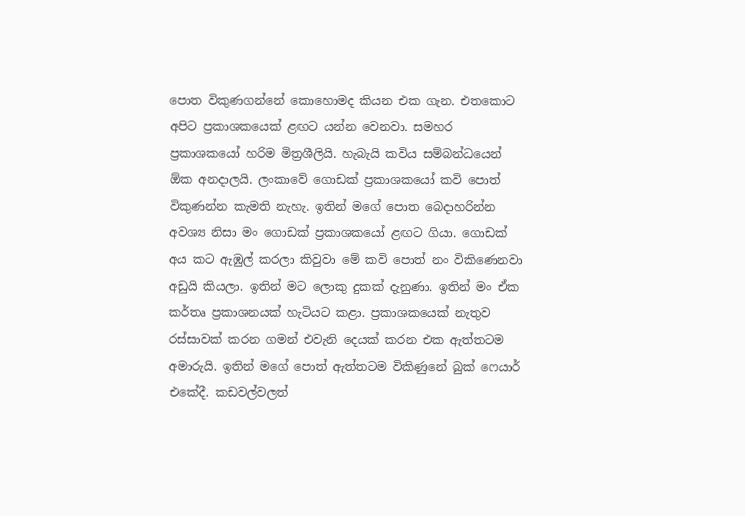පොත විකුණගන්නේ කොහොමද කියන එක ගැන. එතකොට අපිට ප්‍රකාශකයෙක් ළඟට යන්න වෙනවා. සමහර ප්‍රකාශකයෝ හරිම මිත්‍රශීලියි. හැබැයි කවිය සම්බන්ධයෙන් ඕක අනදාලයි. ලංකාවේ ගොඩක් ප්‍රකාශකයෝ කවි පොත් විකුණන්න කැමති නැහැ. ඉතින් මගේ පොත බෙදාහරින්න අවශ්‍ය නිසා මං ගොඩක් ප්‍රකාශකයෝ ළඟට ගියා. ගොඩක් අය කට ඇඹුල් කරලා කිවුවා මේ කවි පොත් නං විකිණෙනවා අඩුයි කියලා. ඉතින් මට ලොකු දුකක් දැනුණා. ඉතින් මං ඒක කර්තෘ ප්‍රකාශනයක් හැටියට කළා. ප්‍රකාශකයෙක් නැතුව රස්සාවක් කරන ගමන් එවැනි දෙයක් කරන එක ඇත්තටම අමාරුයි. ඉතින් මගේ පොත් ඇත්තටම විකිණුනේ බුක් ෆෙයාර් එකේදී. කඩවල්වලත්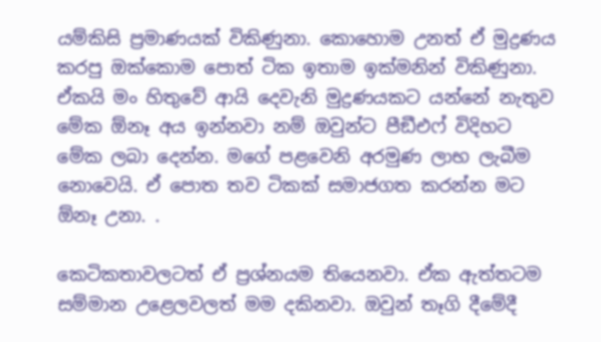යම්කිසි ප්‍රමාණයක් විකිණුනා. කොහොම උනත් ඒ මුද්‍රණය කරපු ඔක්කොම පොත් ටික ඉතාම ඉක්මනින් විකිණුනා. ඒකයි මං හිතුවේ ආයි දෙවැනි මුද්‍රණයකට යන්නේ නැතුව මේක ඕනෑ අය ඉන්නවා නම් ඔවුන්ට පීඞීඑෆ් විදිහට මේක ලබා දෙන්න. මගේ පළවෙනි අරමුණ ලාභ ලැබීම නොවෙයි. ඒ පොත තව ටිකක් සමාජගත කරන්න මට ඕනෑ උනා. .

කෙටිකතාවලටත් ඒ ප්‍රශ්නයම තියෙනවා. ඒක ඇත්තටම සම්මාන උළෙලවලත් මම දකිනවා. ඔවුන් තෑගි දීමේදී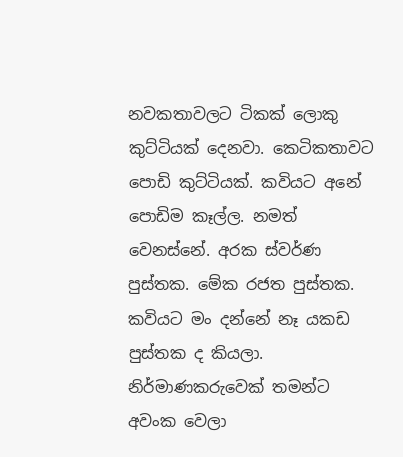නවකතාවලට ටිකක් ලොකු කුට්ටියක් දෙනවා. කෙටිකතාවට පොඩි කුට්ටියක්. කවියට අනේ පොඩිම කෑල්ල. නමත් වෙනස්නේ. අරක ස්වර්ණ පුස්තක. මේක රජත පුස්තක. කවියට මං දන්නේ නෑ යකඩ පුස්තක ද කියලා. නිර්මාණකරුවෙක් තමන්ට අවංක වෙලා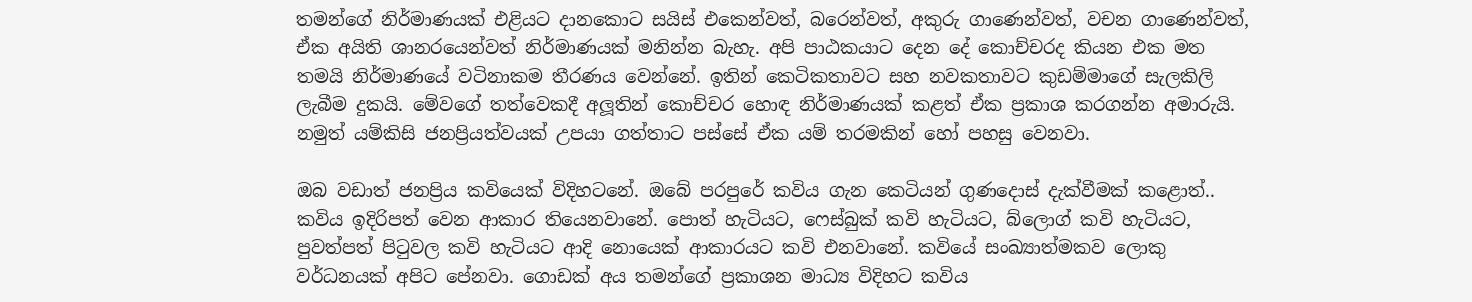තමන්ගේ නිර්මාණයක් එළියට දානකොට සයිස් එකෙන්වත්, බරෙන්වත්, අකුරු ගාණෙන්වත්, වචන ගාණෙන්වත්, ඒක අයිති ශානරයෙන්වත් නිර්මාණයක් මනින්න බැහැ. අපි පාඨකයාට දෙන දේ කොච්චරද කියන එක මත තමයි නිර්මාණයේ වටිනාකම තීරණය වෙන්නේ. ඉතින් කෙටිකතාවට සහ නවකතාවට කුඩම්මාගේ සැලකිලි ලැබීම දුකයි. මේවගේ තත්වෙකදී අලූතින් කොච්චර හොඳ නිර්මාණයක් කළත් ඒක ප්‍රකාශ කරගන්න අමාරුයි. නමුත් යම්කිසි ජනප්‍රියත්වයක් උපයා ගත්තාට පස්සේ ඒක යම් තරමකින් හෝ පහසු වෙනවා.

ඔබ වඩාත් ජනප්‍රිය කවියෙක් විදිහටනේ. ඔබේ පරපුරේ කවිය ගැන කෙටියන් ගුණදොස් දැක්වීමක් කළොත්..
කවිය ඉදිරිපත් වෙන ආකාර තියෙනවානේ. පොත් හැටියට, ෆෙස්බුක් කවි හැටියට, බ්ලොග් කවි හැටියට, පුවත්පත් පිටුවල කවි හැටියට ආදි නොයෙක් ආකාරයට කවි එනවානේ. කවියේ සංඛ්‍යාත්මකව ලොකු වර්ධනයක් අපිට පේනවා. ගොඩක් අය තමන්ගේ ප්‍රකාශන මාධ්‍ය විදිහට කවිය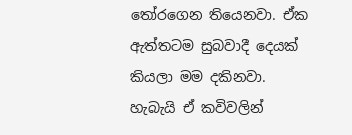තෝරගෙන තියෙනවා. ඒක ඇත්තටම සුබවාදී දෙයක් කියලා මම දකිනවා. හැබැයි ඒ කවිවලින්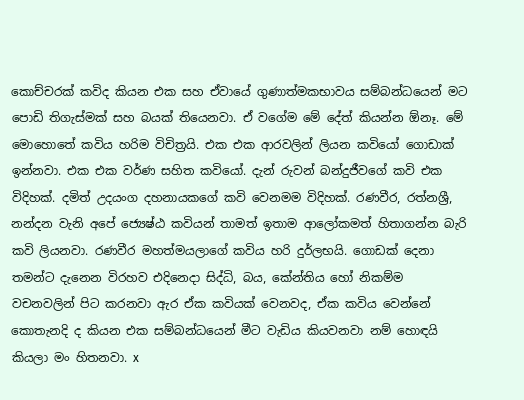කොච්චරක් කවිද කියන එක සහ ඒවායේ ගුණාත්මකභාවය සම්බන්ධයෙන් මට පොඩි තිගැස්මක් සහ බයක් තියෙනවා. ඒ වගේම මේ දේත් කියන්න ඕනෑ. මේ මොහොතේ කවිය හරිම විචිත්‍රයි. එක එක ආරවලින් ලියන කවියෝ ගොඩාක් ඉන්නවා. එක එක වර්ණ සහිත කවියෝ. දැන් රුවන් බන්දුජීවගේ කවි එක විදිහක්. දමිත් උදයංග දහනායකගේ කවි වෙනමම විදිහක්. රණවීර, රත්නශ්‍රී, නන්දන වැනි අපේ ජ්‍යෙෂ්ඨ කවියන් තාමත් ඉතාම ආලෝකමත් හිතාගන්න බැරි කවි ලියනවා. රණවීර මහත්මයලාගේ කවිය හරි දුර්ලභයි. ගොඩක් දෙනා තමන්ට දැනෙන විරහව එදිනෙදා සිද්ධි, බය, කේන්තිය හෝ නිකම්ම වචනවලින් පිට කරනවා ඇර ඒක කවියක් වෙනවද, ඒක කවිය වෙන්නේ කොතැනදි ද කියන එක සම්බන්ධයෙන් මීට වැඩිය කියවනවා නම් හොඳයි කියලා මං හිතනවා. x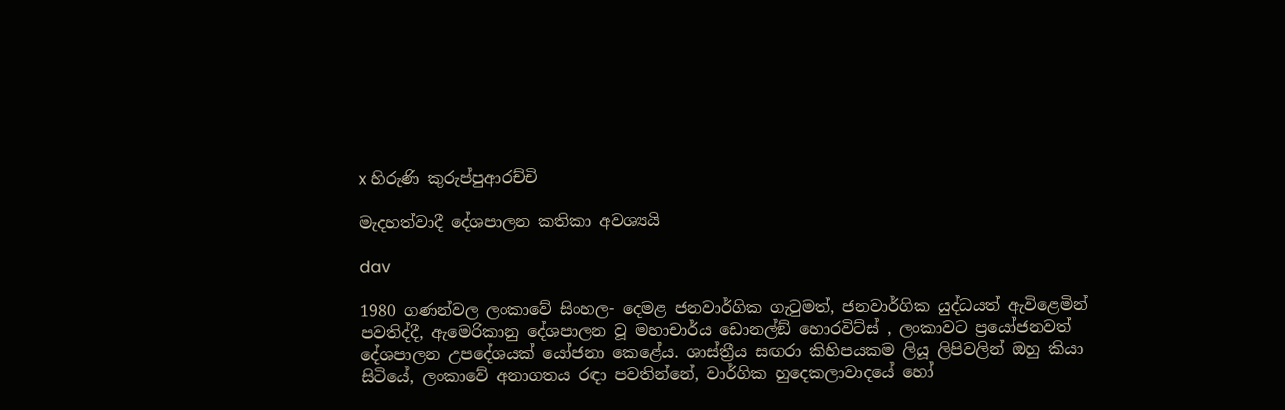x හිරුණි කුරුප්පුආරච්චි

මැදහත්වාදී දේශපාලන කතිකා අවශ්‍යයි

dav

1980 ගණන්වල ලංකාවේ සිංහල- දෙමළ ජනවාර්ගික ගැටුමත්, ජනවාර්ගික යුද්ධයත් ඇවිළෙමින් පවතිද්දී, ඇමෙරිකානු දේශපාලන වූ මහාචාර්ය ඩොනල්ඞ් හොරවිට්ස් , ලංකාවට ප්‍රයෝජනවත් දේශපාලන උපදේශයක් යෝජනා කෙළේය. ශාස්ත්‍රීය සඟරා කිහිපයකම ලියූ ලිපිවලින් ඔහු කියා සිටියේ, ලංකාවේ අනාගතය රඳා පවතින්නේ, වාර්ගික හුදෙකලාවාදයේ හෝ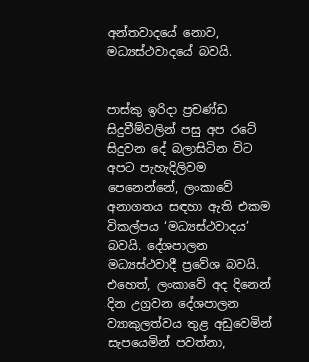අන්තවාදයේ නොව, මධ්‍යස්ථවාදයේ බවයි.


පාස්කු ඉරිදා ප්‍රචණ්ඩ සිදුවීම්වලින් පසු අප රටේ සිදුවන දේ බලාසිටින විට අපට පැහැදිලිවම පෙනෙන්නේ, ලංකාවේ අනාගතය සඳහා ඇති එකම විකල්පය ‘මධ්‍යස්ථවාදය’ බවයි. දේශපාලන මධ්‍යස්ථවාදී ප්‍රවේශ බවයි.
එහෙත්, ලංකාවේ අද දිනෙන් දින උග්‍රවන දේශපාලන ව්‍යාකුලත්වය තුළ අඩුවෙමින් සැපයෙමින් පවත්නා,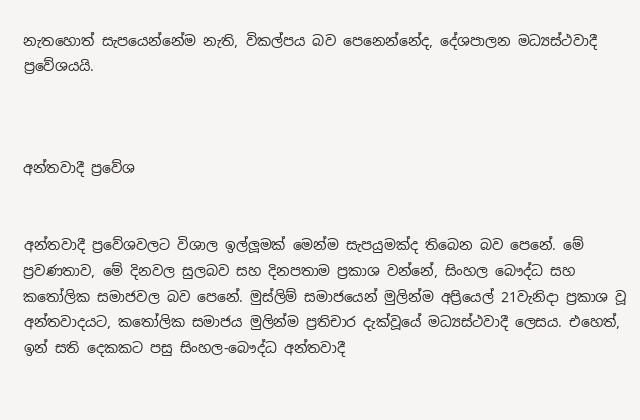නැතහොත් සැපයෙන්නේම නැති, විකල්පය බව පෙනෙන්නේද, දේශපාලන මධ්‍යස්ථවාදී ප්‍රවේශයයි.



අන්තවාදී ප්‍රවේශ


අන්තවාදී ප්‍රවේශවලට විශාල ඉල්ලූමක් මෙන්ම සැපයුමක්ද තිබෙන බව පෙනේ. මේ ප්‍රවණතාව, මේ දිනවල සුලබව සහ දිනපතාම ප්‍රකාශ වන්නේ, සිංහල බෞද්ධ සහ කතෝලික සමාජවල බව පෙනේ. මුස්ලිම් සමාජයෙන් මුලින්ම අප්‍රියෙල් 21වැනිදා ප්‍රකාශ වූ අන්තවාදයට, කතෝලික සමාජය මුලින්ම ප්‍රතිචාර දැක්වූයේ මධ්‍යස්ථවාදී ලෙසය. එහෙත්, ඉන් සති දෙකකට පසු සිංහල-බෞද්ධ අන්තවාදී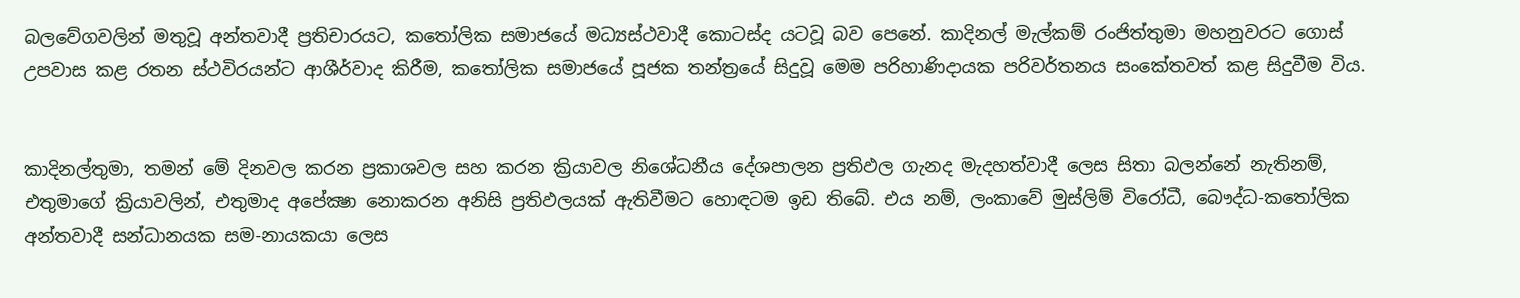බලවේගවලින් මතුවූ අන්තවාදී ප්‍රතිචාරයට, කතෝලික සමාජයේ මධ්‍යස්ථවාදී කොටස්ද යටවූ බව පෙනේ. කාදිනල් මැල්කම් රංජිත්තුමා මහනුවරට ගොස් උපවාස කළ රතන ස්ථවිරයන්ට ආශීර්වාද කිරීම, කතෝලික සමාජයේ පූජක තන්ත්‍රයේ සිදුවූ මෙම පරිහාණිදායක පරිවර්තනය සංකේතවත් කළ සිදුවීම විය.


කාදිනල්තුමා, තමන් මේ දිනවල කරන ප්‍රකාශවල සහ කරන ක්‍රියාවල නිශේධනීය දේශපාලන ප්‍රතිඵල ගැනද මැදහත්වාදී ලෙස සිතා බලන්නේ නැතිනම්, එතුමාගේ ක්‍රියාවලින්, එතුමාද අපේක්‍ෂා නොකරන අනිසි ප්‍රතිඵලයක් ඇතිවීමට හොඳටම ඉඩ තිබේ. එය නම්, ලංකාවේ මුස්ලිම් විරෝධී, බෞද්ධ-කතෝලික අන්තවාදී සන්ධානයක සම-නායකයා ලෙස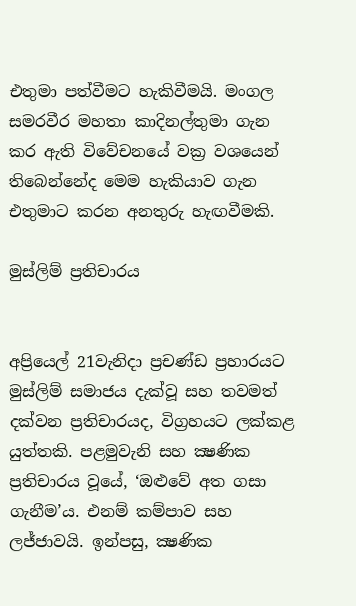එතුමා පත්වීමට හැකිවීමයි. මංගල සමරවීර මහතා කාදිනල්තුමා ගැන කර ඇති විවේචනයේ වක්‍ර වශයෙන් තිබෙන්නේද මෙම හැකියාව ගැන එතුමාට කරන අනතුරු හැඟවීමකි.

මුස්ලිම් ප්‍රතිචාරය


අප්‍රියෙල් 21වැනිදා ප්‍රචණ්ඩ ප්‍රහාරයට මුස්ලිම් සමාජය දැක්වූ සහ තවමත් දක්වන ප්‍රතිචාරයද, විග්‍රහයට ලක්කළ යුත්තකි. පළමුවැනි සහ ක්‍ෂණික ප්‍රතිචාරය වූයේ, ‘ඔළුවේ අත ගසා ගැනීම’ය. එනම් කම්පාව සහ ලජ්ජාවයි. ඉන්පසු, ක්‍ෂණික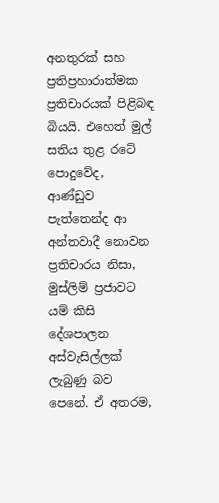අනතුරක් සහ ප්‍රතිප්‍රහාරාත්මක ප්‍රතිචාරයක් පිළිබඳ බියයි. එහෙත් මුල් සතිය තුළ රටේ පොදුවේද, ආණ්ඩුව පැත්තෙන්ද ආ අන්තවාදී නොවන ප්‍රතිචාරය නිසා, මුස්ලිම් ප්‍රජාවට යම් කිසි දේශපාලන අස්වැසිල්ලක් ලැබුණු බව පෙනේ. ඒ අතරම,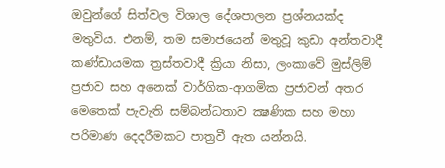ඔවුන්ගේ සිත්වල විශාල දේශපාලන ප්‍රශ්නයක්ද මතුවිය. එනම්, තම සමාජයෙන් මතුවූ කුඩා අන්තවාදී කණ්ඩායමක ත්‍රස්තවාදී ක්‍රියා නිසා, ලංකාවේ මුස්ලිම් ප්‍රජාව සහ අනෙක් වාර්ගික-ආගමික ප්‍රජාවන් අතර මෙතෙක් පැවැති සම්බන්ධතාව ක්‍ෂණික සහ මහා පරිමාණ දෙදරීමකට පාත්‍රවී ඇත යන්නයි.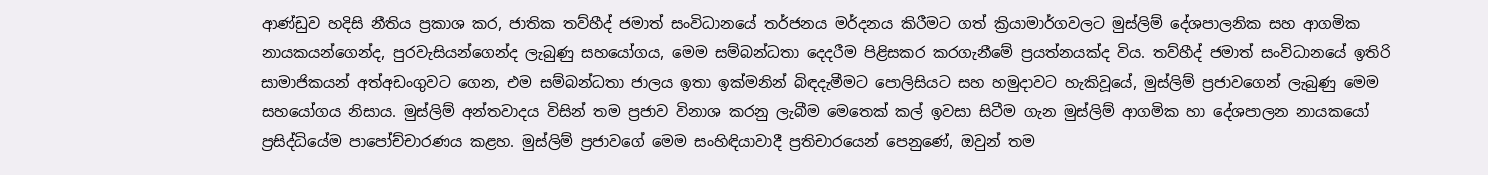ආණ්ඩුව හදිසි නීතිය ප්‍රකාශ කර, ජාතික තව්හීද් ජමාත් සංවිධානයේ තර්ජනය මර්දනය කිරීමට ගත් ක්‍රියාමාර්ගවලට මුස්ලිම් දේශපාලනික සහ ආගමික නායකයන්ගෙන්ද, පුරවැසියන්ගෙන්ද ලැබුණු සහයෝගය, මෙම සම්බන්ධතා දෙදරීම පිළිසකර කරගැනීමේ ප්‍රයත්නයක්ද විය. තව්හීද් ජමාත් සංවිධානයේ ඉතිරි සාමාජිකයන් අත්අඩංගුවට ගෙන, එම සම්බන්ධතා ජාලය ඉතා ඉක්මනින් බිඳදැමීමට පොලිසියට සහ හමුදාවට හැකිවූයේ, මුස්ලිම් ප්‍රජාවගෙන් ලැබුණු මෙම සහයෝගය නිසාය. මුස්ලිම් අන්තවාදය විසින් තම ප්‍රජාව විනාශ කරනු ලැබීම මෙතෙක් කල් ඉවසා සිටීම ගැන මුස්ලිම් ආගමික හා දේශපාලන නායකයෝ ප්‍රසිද්ධියේම පාපෝච්චාරණය කළහ. මුස්ලිම් ප්‍රජාවගේ මෙම සංහිඳියාවාදී ප්‍රතිචාරයෙන් පෙනුණේ, ඔවුන් තම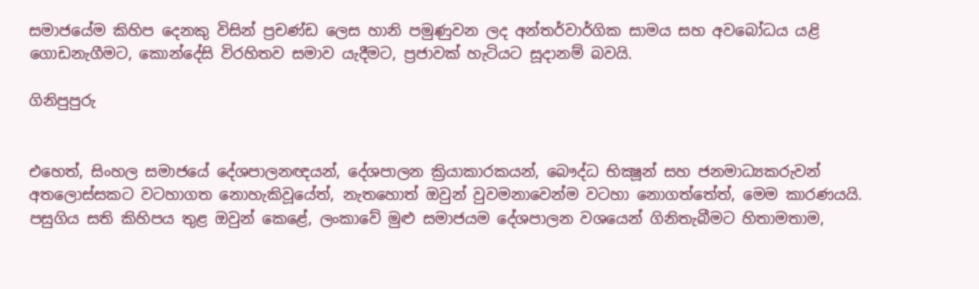සමාජයේම කිහිප දෙනකු විසින් ප්‍රචණ්ඩ ලෙස හානි පමුණුවන ලද අන්තර්වාර්ගික සාමය සහ අවබෝධය යළි ගොඩනැගීමට, කොන්දේසි විරහිතව සමාව යැදීමට, ප්‍රජාවක් හැටියට සූදානම් බවයි.

ගිනිපුපුරු


එහෙත්, සිංහල සමාජයේ දේශපාලනඥයන්, දේශපාලන ක්‍රියාකාරකයන්, බෞද්ධ භික්‍ෂූන් සහ ජනමාධ්‍යකරුවන් අතලොස්සකට වටහාගත නොහැකිවූයේත්, නැතහොත් ඔවුන් වුවමනාවෙන්ම වටහා නොගත්තේත්, මෙම කාරණයයි. පසුගිය සති කිහිපය තුළ ඔවුන් කෙළේ, ලංකාවේ මුළු සමාජයම දේශපාලන වශයෙන් ගිනිතැබීමට හිතාමතාම,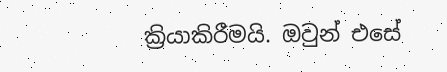ක්‍රියාකිරීමයි. ඔවුන් එසේ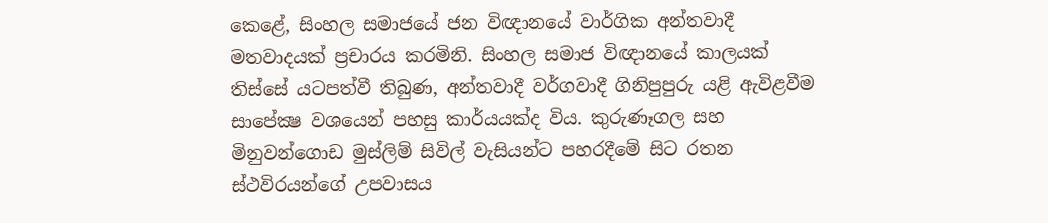කෙළේ, සිංහල සමාජයේ ජන විඥානයේ වාර්ගික අන්තවාදී මතවාදයක් ප්‍රචාරය කරමිනි. සිංහල සමාජ විඥානයේ කාලයක් තිස්සේ යටපත්වී තිබුණ, අන්තවාදී වර්ගවාදී ගිනිපුපුරු යළි ඇවිළවීම සාපේක්‍ෂ වශයෙන් පහසු කාර්යයක්ද විය. කුරුණෑගල සහ මිනුවන්ගොඩ මුස්ලිම් සිවිල් වැසියන්ට පහරදීමේ සිට රතන ස්ථවිරයන්ගේ උපවාසය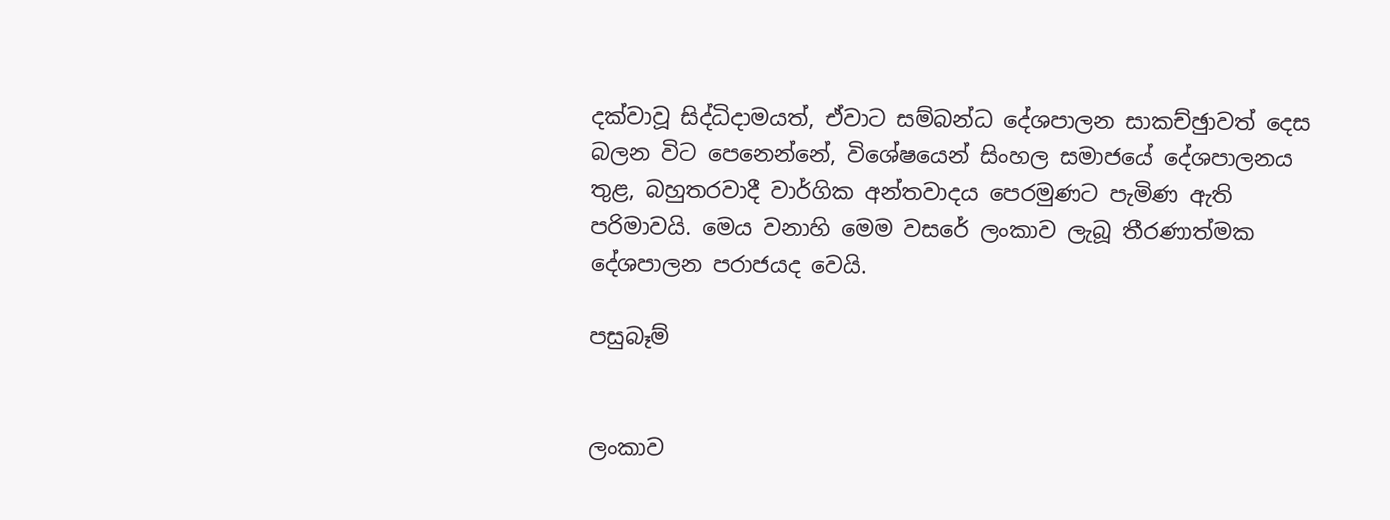දක්වාවූ සිද්ධිදාමයත්, ඒවාට සම්බන්ධ දේශපාලන සාකච්ඡුාවත් දෙස බලන විට පෙනෙන්නේ, විශේෂයෙන් සිංහල සමාජයේ දේශපාලනය තුළ, බහුතරවාදී වාර්ගික අන්තවාදය පෙරමුණට පැමිණ ඇති පරිමාවයි. මෙය වනාහි මෙම වසරේ ලංකාව ලැබූ තීරණාත්මක දේශපාලන පරාජයද වෙයි.

පසුබෑම්


ලංකාව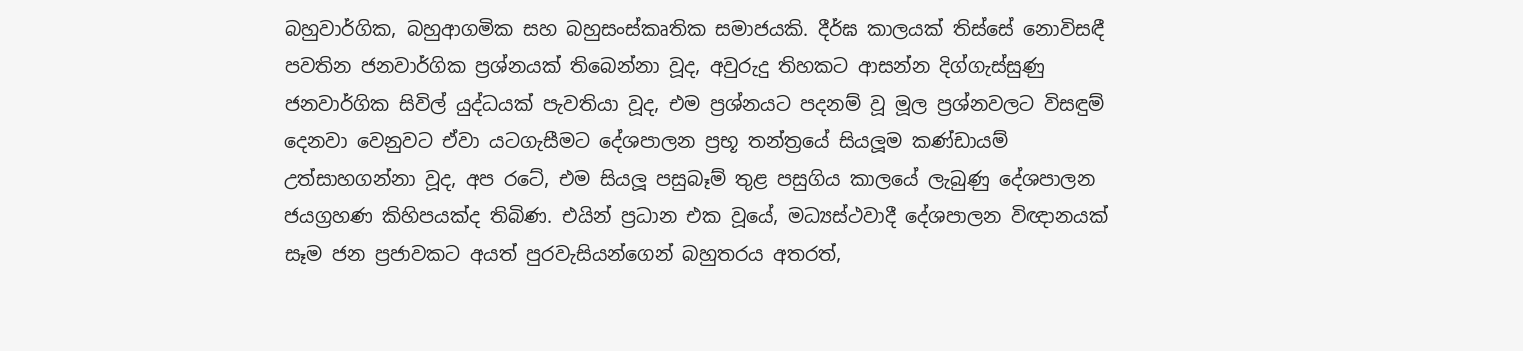බහුවාර්ගික, බහුආගමික සහ බහුසංස්කෘතික සමාජයකි. දීර්ඝ කාලයක් තිස්සේ නොවිසඳී පවතින ජනවාර්ගික ප්‍රශ්නයක් තිබෙන්නා වූද, අවුරුදු තිහකට ආසන්න දිග්ගැස්සුණු ජනවාර්ගික සිවිල් යුද්ධයක් පැවතියා වූද, එම ප්‍රශ්නයට පදනම් වූ මූල ප්‍රශ්නවලට විසඳුම් දෙනවා වෙනුවට ඒවා යටගැසීමට දේශපාලන ප්‍රභූ තන්ත්‍රයේ සියලූම කණ්ඩායම් උත්සාහගන්නා වූද, අප රටේ, එම සියලූ පසුබෑම් තුළ පසුගිය කාලයේ ලැබුණු දේශපාලන ජයග්‍රහණ කිහිපයක්ද තිබිණ. එයින් ප්‍රධාන එක වූයේ, මධ්‍යස්ථවාදී දේශපාලන විඥානයක් සෑම ජන ප්‍රජාවකට අයත් පුරවැසියන්ගෙන් බහුතරය අතරත්,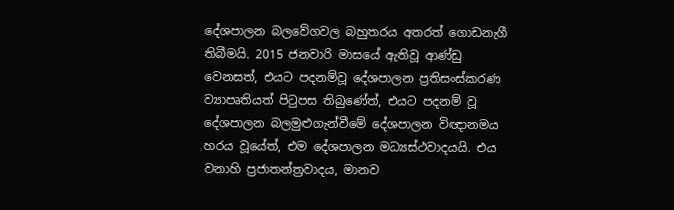දේශපාලන බලවේගවල බහුතරය අතරත් ගොඩනැගී තිබීමයි. 2015 ජනවාරි මාසයේ ඇතිවූ ආණ්ඩු වෙනසත්, එයට පදනම්වූ දේශපාලන ප්‍රතිසංස්කරණ ව්‍යාපෘතියත් පිටුපස තිබුණේත්, එයට පදනම් වූ දේශපාලන බලමුළුගැන්වීමේ දේශපාලන විඥානමය හරය වූයේත්, එම දේශපාලන මධ්‍යස්ථවාදයයි. එය වනාහි ප්‍රජාතන්ත්‍රවාදය, මානව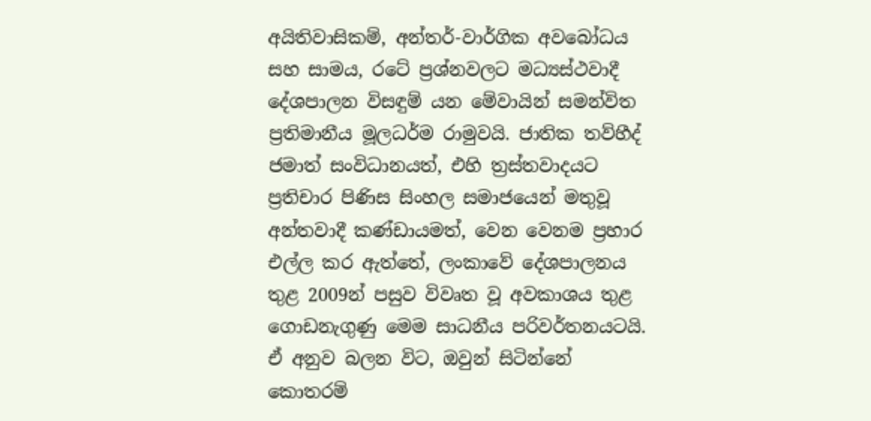අයිතිවාසිකම්, අන්තර්-වාර්ගික අවබෝධය සහ සාමය, රටේ ප්‍රශ්නවලට මධ්‍යස්ථවාදී දේශපාලන විසඳුම් යන මේවායින් සමන්විත ප්‍රතිමානීය මූලධර්ම රාමුවයි. ජාතික තව්හීද් ජමාත් සංවිධානයත්, එහි ත්‍රස්තවාදයට ප්‍රතිචාර පිණිස සිංහල සමාජයෙන් මතුවූ අන්තවාදී කණ්ඩායමත්, වෙන වෙනම ප්‍රහාර එල්ල කර ඇත්තේ, ලංකාවේ දේශපාලනය තුළ 2009න් පසුව විවෘත වූ අවකාශය තුළ ගොඩනැගුණු මෙම සාධනීය පරිවර්තනයටයි. ඒ අනුව බලන විට, ඔවුන් සිටින්නේ කොතරම්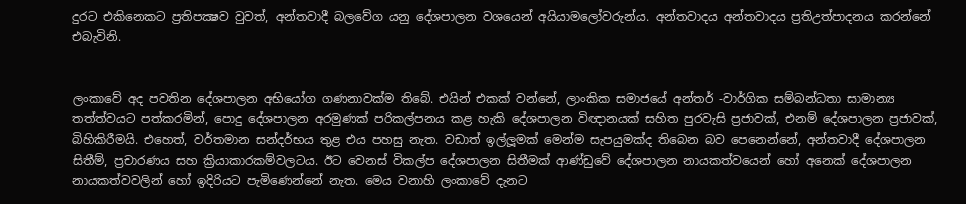දුරට එකිනෙකට ප්‍රතිපක්‍ෂව වුවත්, අන්තවාදී බලවේග යනු දේශපාලන වශයෙන් අයියාමලෝවරුන්ය. අන්තවාදය අන්තවාදය ප්‍රතිඋත්පාදනය කරන්නේ එබැවිනි.


ලංකාවේ අද පවතින දේශපාලන අභියෝග ගණනාවක්ම තිබේ. එයින් එකක් වන්නේ, ලාංකික සමාජයේ අන්තර් -වාර්ගික සම්බන්ධතා සාමාන්‍ය තත්ත්වයට පත්කරමින්, පොදු දේශපාලන අරමුණක් පරිකල්පනය කළ හැකි දේශපාලන විඥානයක් සහිත පුරවැසි ප්‍රජාවක්, එනම් දේශපාලන ප්‍රජාවක්, බිහිකිරීමයි. එහෙත්, වර්තමාන සන්දර්භය තුළ එය පහසු නැත. වඩාත් ඉල්ලූමක් මෙන්ම සැපයුමක්ද තිබෙන බව පෙනෙන්නේ, අන්තවාදී දේශපාලන සිතීම්, ප්‍රචාරණය සහ ක්‍රියාකාරකම්වලටය. ඊට වෙනස් විකල්ප දේශපාලන සිතීමක් ආණ්ඩුවේ දේශපාලන නායකත්වයෙන් හෝ අනෙක් දේශපාලන නායකත්වවලින් හෝ ඉදිරියට පැමිණෙන්නේ නැත. මෙය වනාහි ලංකාවේ දැනට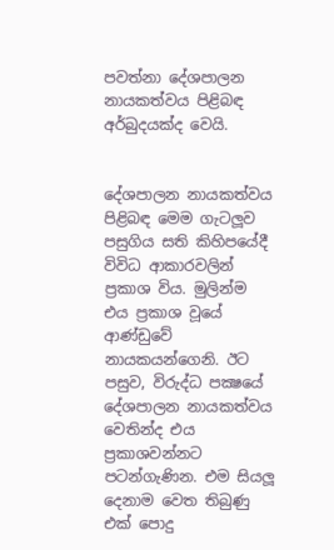පවත්නා දේශපාලන නායකත්වය පිළිබඳ අර්බුදයක්ද වෙයි.


දේශපාලන නායකත්වය පිළිබඳ මෙම ගැටලූව පසුගිය සති කිහිපයේදී විවිධ ආකාරවලින් ප්‍රකාශ විය. මුලින්ම එය ප්‍රකාශ වූයේ ආණ්ඩුවේ නායකයන්ගෙනි. ඊට පසුව, විරුද්ධ පක්‍ෂයේ දේශපාලන නායකත්වය වෙතින්ද එය ප්‍රකාශවන්නට පටන්ගැණින. එම සියලූ දෙනාම වෙත තිබුණු එක් පොදු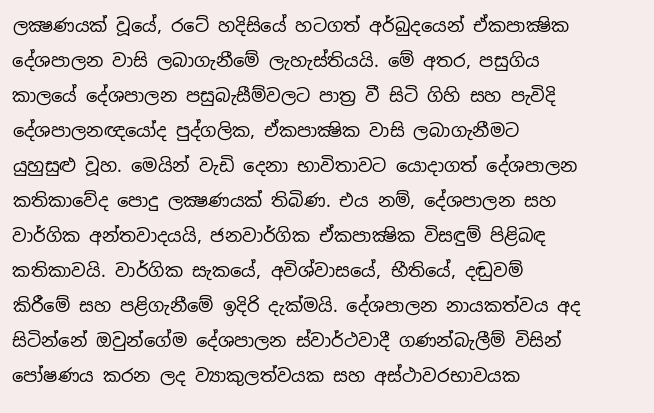ලක්‍ෂණයක් වූයේ, රටේ හදිසියේ හටගත් අර්බුදයෙන් ඒකපාක්‍ෂික දේශපාලන වාසි ලබාගැනීමේ ලැහැස්තියයි. මේ අතර, පසුගිය කාලයේ දේශපාලන පසුබැසීම්වලට පාත්‍ර වී සිටි ගිහි සහ පැවිදි දේශපාලනඥයෝද පුද්ගලික, ඒකපාක්‍ෂික වාසි ලබාගැනීමට යුහුසුළු වූහ. මෙයින් වැඩි දෙනා භාවිතාවට යොදාගත් දේශපාලන කතිකාවේද පොදු ලක්‍ෂණයක් තිබිණ. එය නම්, දේශපාලන සහ වාර්ගික අන්තවාදයයි, ජනවාර්ගික ඒකපාක්‍ෂික විසඳුම් පිළිබඳ කතිකාවයි. වාර්ගික සැකයේ, අවිශ්වාසයේ, භීතියේ, දඬුවම් කිරීමේ සහ පළිගැනීමේ ඉදිරි දැක්මයි. දේශපාලන නායකත්වය අද සිටින්නේ ඔවුන්ගේම දේශපාලන ස්වාර්ථවාදී ගණන්බැලීම් විසින් පෝෂණය කරන ලද ව්‍යාකුලත්වයක සහ අස්ථාවරභාවයක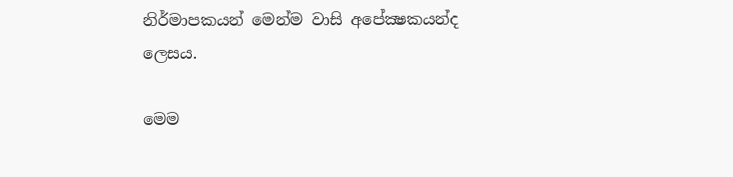නිර්මාපකයන් මෙන්ම වාසි අපේක්‍ෂකයන්ද ලෙසය.

මෙම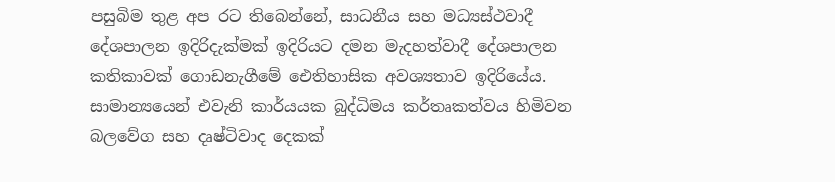පසුබිම තුළ අප රට තිබෙන්නේ, සාධනීය සහ මධ්‍යස්ථවාදී දේශපාලන ඉදිරිදැක්මක් ඉදිරියට දමන මැදහත්වාදී දේශපාලන කතිකාවක් ගොඩනැගීමේ ඓතිහාසික අවශ්‍යතාව ඉදිරියේය. සාමාන්‍යයෙන් එවැනි කාර්යයක බුද්ධිමය කර්තෘකත්වය හිමිවන බලවේග සහ දෘෂ්ටිවාද දෙකක්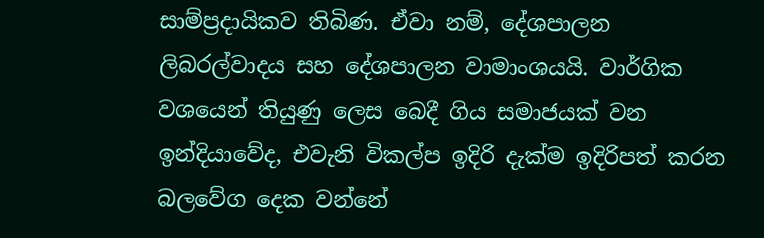සාම්ප්‍රදායිකව තිබිණ. ඒවා නම්, දේශපාලන ලිබරල්වාදය සහ දේශපාලන වාමාංශයයි. වාර්ගික වශයෙන් තියුණු ලෙස බෙදී ගිය සමාජයක් වන ඉන්දියාවේද, එවැනි විකල්ප ඉදිරි දැක්ම ඉදිරිපත් කරන බලවේග දෙක වන්නේ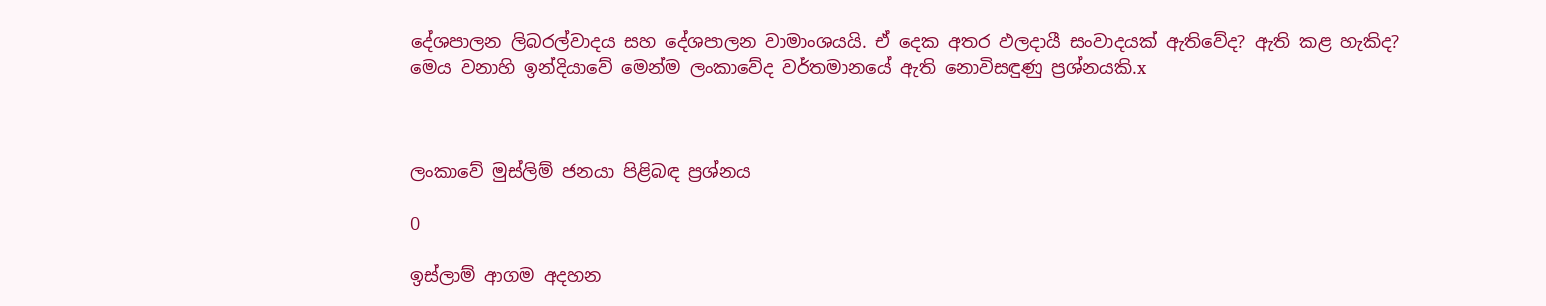දේශපාලන ලිබරල්වාදය සහ දේශපාලන වාමාංශයයි. ඒ දෙක අතර ඵලදායී සංවාදයක් ඇතිවේද? ඇති කළ හැකිද? මෙය වනාහි ඉන්දියාවේ මෙන්ම ලංකාවේද වර්තමානයේ ඇති නොවිසඳුණු ප්‍රශ්නයකි.x



ලංකාවේ මුස්ලිම් ජනයා පිළිබඳ ප්‍රශ්නය

0

ඉස්ලාම් ආගම අදහන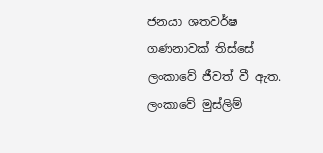ජනයා ශතවර්ෂ ගණනාවක් තිස්සේ ලංකාවේ ජීවත් වී ඇත. ලංකාවේ මුස්ලිම්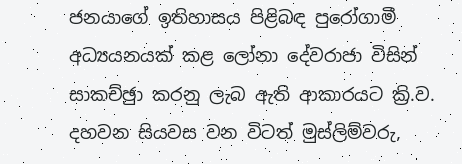ජනයාගේ ඉතිහාසය පිළිබඳ පුරෝගාමී අධ්‍යයනයක් කළ ලෝනා දේවරාජා විසින් සාකච්ඡුා කරනු ලැබ ඇති ආකාරයට ක්‍රි.ව. දහවන සියවස වන විටත් මුස්ලිම්වරු,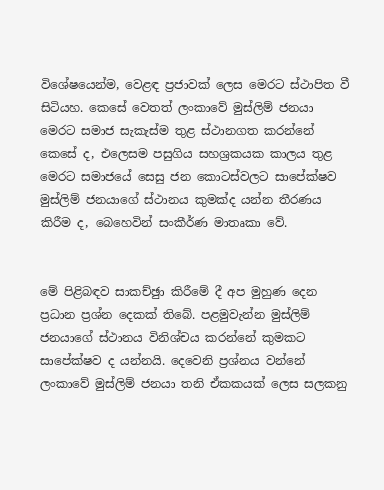විශේෂයෙන්ම, වෙළඳ ප්‍රජාවක් ලෙස මෙරට ස්ථාපිත වී සිටියහ. කෙසේ වෙතත් ලංකාවේ මුස්ලිම් ජනයා මෙරට සමාජ සැකැස්ම තුළ ස්ථානගත කරන්නේ කෙසේ ද, එලෙසම පසුගිය සහශ්‍රකයක කාලය තුළ මෙරට සමාජයේ සෙසු ජන කොටස්වලට සාපේක්ෂව මුස්ලිම් ජනයාගේ ස්ථානය කුමක්ද යන්න තීරණය කිරීම ද, බෙහෙවින් සංකීර්ණ මාතෘකා වේ.


මේ පිළිබඳව සාකච්ඡුා කිරීමේ දී අප මුහුණ දෙන ප්‍රධාන ප්‍රශ්න දෙකක් තිබේ. පළමුවැන්න මුස්ලිම් ජනයාගේ ස්ථානය විනිශ්චය කරන්නේ කුමකට සාපේක්ෂව ද යන්නයි. දෙවෙනි ප්‍රශ්නය වන්නේ ලංකාවේ මුස්ලිම් ජනයා තනි ඒකකයක් ලෙස සලකනු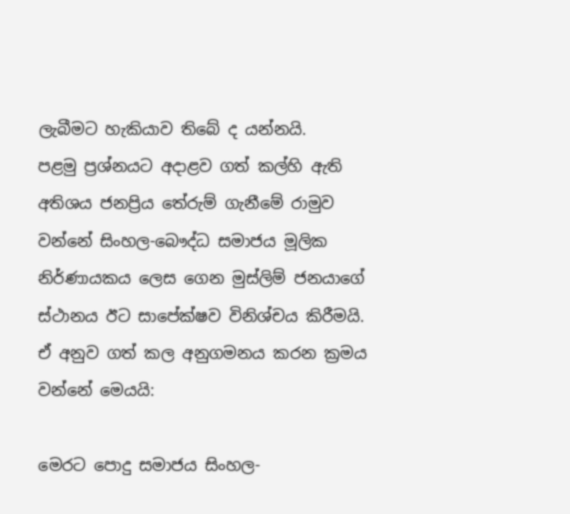ලැබීමට හැකියාව තිබේ ද යන්නයි.
පළමු ප්‍රශ්නයට අදාළව ගත් කල්හි ඇති අතිශය ජනප්‍රිය තේරුම් ගැනීමේ රාමුව වන්නේ සිංහල-බෞද්ධ සමාජය මූලික නිර්ණායකය ලෙස ගෙන මුස්ලිම් ජනයාගේ ස්ථානය ඊට සාපේක්ෂව විනිශ්චය කිරීමයි. ඒ අනුව ගත් කල අනුගමනය කරන ක්‍රමය වන්නේ මෙයයි:

මෙරට පොදු සමාජය සිංහල-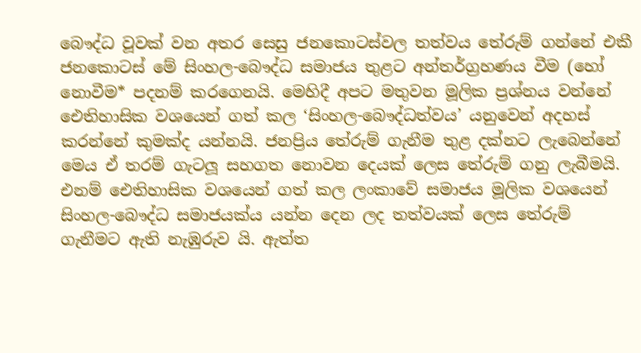බෞද්ධ වූවක් වන අතර සෙසු ජනකොටස්වල තත්වය තේරුම් ගන්නේ එකී ජනකොටස් මේ සිංහල-බෞද්ධ සමාජය තුළට අන්තර්ග්‍රහණය වීම (හෝ නොවීම* පදනම් කරගෙනයි. මෙහිදී අපට මතුවන මූලික ප්‍රශ්නය වන්නේ ඓතිහාසික වශයෙන් ගත් කල ‘සිංහල-බෞද්ධත්වය’ යනුවෙන් අදහස් කරන්නේ කුමක්ද යන්නයි. ජනප්‍රිය තේරුම් ගැනීම තුළ දක්නට ලැබෙන්නේ මෙය ඒ තරම් ගැටලූ සහගත නොවන දෙයක් ලෙස තේරුම් ගනු ලැබීමයි. එනම් ඓතිහාසික වශයෙන් ගත් කල ලංකාවේ සමාජය මූලික වශයෙන් සිංහල-බෞද්ධ සමාජයක්ය යන්න දෙන ලද තත්වයක් ලෙස තේරුම් ගැනීමට ඇති නැඹුරුව යි. ඇත්ත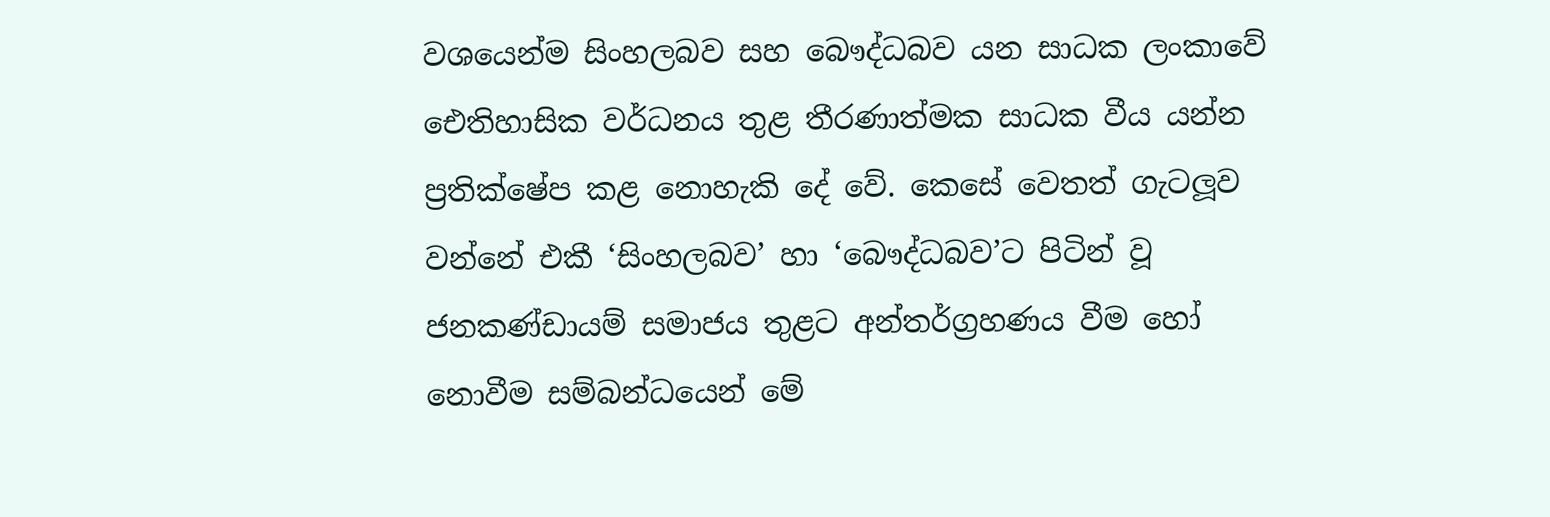වශයෙන්ම සිංහලබව සහ බෞද්ධබව යන සාධක ලංකාවේ ඓතිහාසික වර්ධනය තුළ තීරණාත්මක සාධක වීය යන්න ප්‍රතික්ෂේප කළ නොහැකි දේ වේ. කෙසේ වෙතත් ගැටලූව වන්නේ එකී ‘සිංහලබව’ හා ‘බෞද්ධබව’ට පිටින් වූ ජනකණ්ඩායම් සමාජය තුළට අන්තර්ග්‍රහණය වීම හෝ නොවීම සම්බන්ධයෙන් මේ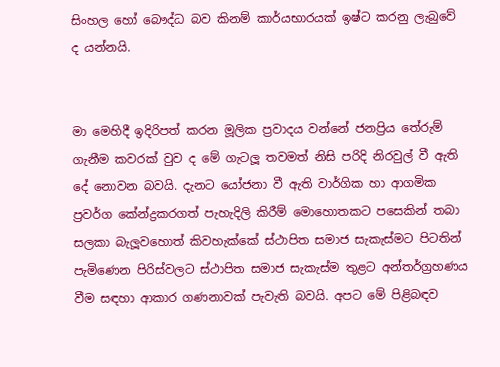සිංහල හෝ බෞද්ධ බව කිනම් කාර්යභාරයක් ඉෂ්ට කරනු ලැබුවේ ද යන්නයි.


මා මෙහිදී ඉදිරිපත් කරන මූලික ප්‍රවාදය වන්නේ ජනප්‍රිය තේරුම් ගැනීම කවරක් වුව ද මේ ගැටලූ තවමත් නිසි පරිදි නිරවුල් වී ඇති දේ නොවන බවයි. දැනට යෝජනා වී ඇති වාර්ගික හා ආගමික ප්‍රවර්ග කේන්ද්‍රකරගත් පැහැදිලි කිරීම් මොහොතකට පසෙකින් තබා සලකා බැලූවහොත් කිවහැක්කේ ස්ථාපිත සමාජ සැකැස්මට පිටතින් පැමිණෙන පිරිස්වලට ස්ථාපිත සමාජ සැකැස්ම තුළට අන්තර්ග්‍රහණය වීම සඳහා ආකාර ගණනාවක් පැවැති බවයි. අපට මේ පිළිබඳව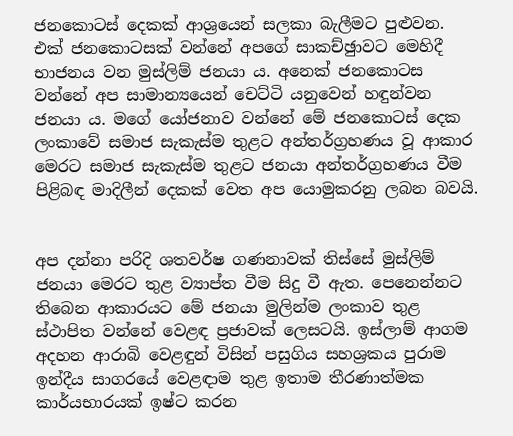ජනකොටස් දෙකක් ආශ්‍රයෙන් සලකා බැලීමට පුළුවන. එක් ජනකොටසක් වන්නේ අපගේ සාකච්ඡුාවට මෙහිදී භාජනය වන මුස්ලිම් ජනයා ය. අනෙක් ජනකොටස වන්නේ අප සාමාන්‍යයෙන් චෙට්ටි යනුවෙන් හඳුන්වන ජනයා ය. මගේ යෝජනාව වන්නේ මේ ජනකොටස් දෙක ලංකාවේ සමාජ සැකැස්ම තුළට අන්තර්ග්‍රහණය වූ ආකාර මෙරට සමාජ සැකැස්ම තුළට ජනයා අන්තර්ග්‍රහණය වීම පිළිබඳ මාදිලීන් දෙකක් වෙත අප යොමුකරනු ලබන බවයි.


අප දන්නා පරිදි ශතවර්ෂ ගණනාවක් තිස්සේ මුස්ලිම් ජනයා මෙරට තුළ ව්‍යාප්ත වීම සිදු වී ඇත. පෙනෙන්නට තිබෙන ආකාරයට මේ ජනයා මුලින්ම ලංකාව තුළ ස්ථාපිත වන්නේ වෙළඳ ප්‍රජාවක් ලෙසටයි. ඉස්ලාම් ආගම අදහන ආරාබි වෙළඳුන් විසින් පසුගිය සහශ්‍රකය පුරාම ඉන්දීය සාගරයේ වෙළඳාම තුළ ඉතාම තීරණාත්මක කාර්යභාරයක් ඉෂ්ට කරන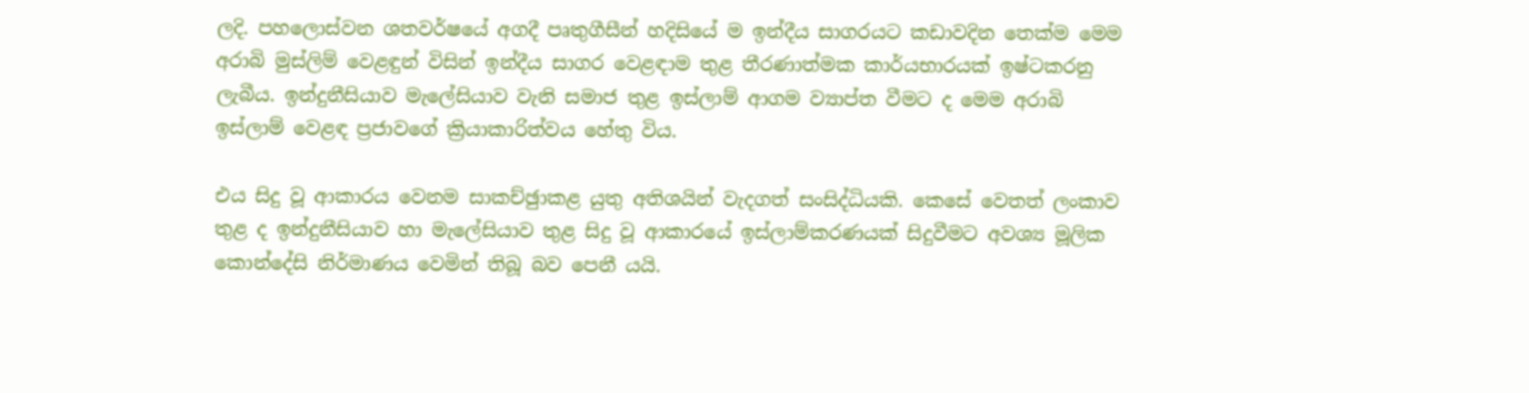ලදි. පහලොස්වන ශතවර්ෂයේ අගදී පෘතුගීසීන් හදිසියේ ම ඉන්දීය සාගරයට කඩාවදින තෙක්ම මෙම අරාබි මුස්ලිම් වෙළඳුන් විසින් ඉන්දීය සාගර වෙළඳාම තුළ තීරණාත්මක කාර්යභාරයක් ඉෂ්ටකරනු ලැබීය. ඉන්දුනීසියාව මැලේසියාව වැනි සමාජ තුළ ඉස්ලාම් ආගම ව්‍යාප්ත වීමට ද මෙම අරාබි ඉස්ලාම් වෙළඳ ප්‍රජාවගේ ක්‍රියාකාරිත්වය හේතු විය.

එය සිදු වූ ආකාරය වෙනම සාකච්ඡුාකළ යුතු අතිශයින් වැදගත් සංසිද්ධියකි. කෙසේ වෙතත් ලංකාව තුළ ද ඉන්දුනීසියාව හා මැලේසියාව තුළ සිදු වූ ආකාරයේ ඉස්ලාම්කරණයක් සිදුවීමට අවශ්‍ය මූලික කොන්දේසි නිර්මාණය වෙමින් තිබූ බව පෙනී යයි.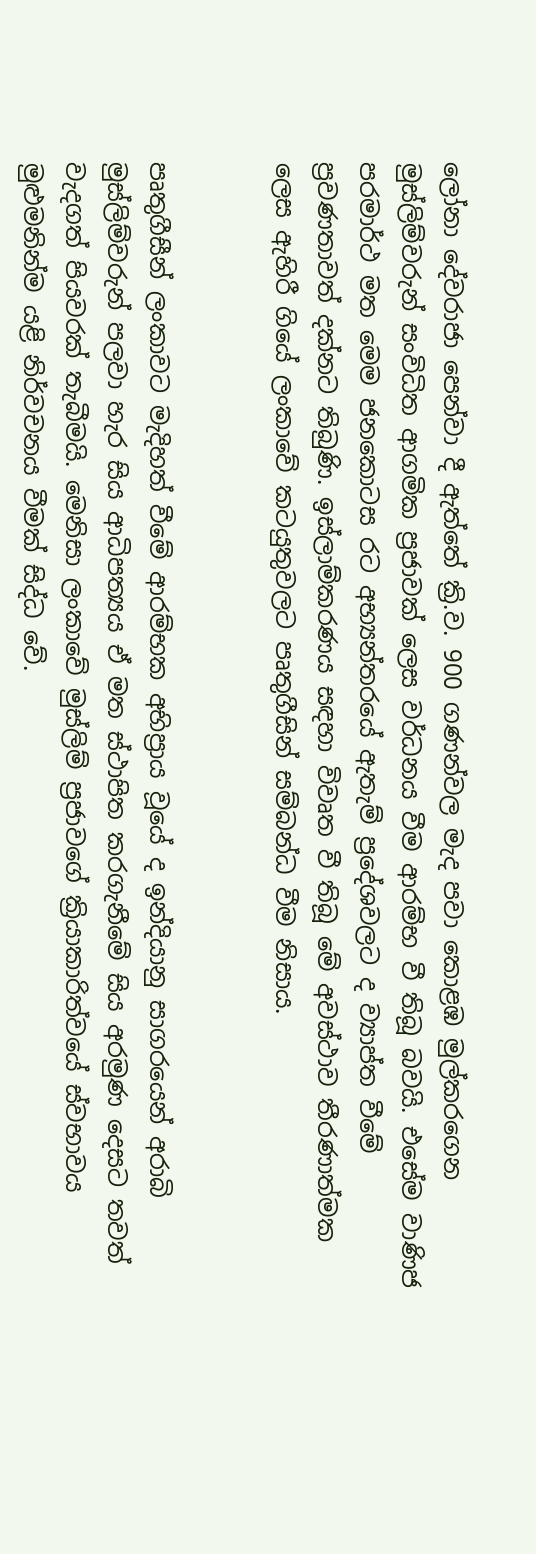ලෝනා දේවරාජා පෙන්වා දී ඇත්තේ ක්‍රි.ව. 900 ගණන්වල මැද පවා කොළඹ මුල්කරගෙන මුස්ලිම්වරුන් සංවිධිත ආගමික ප්‍රජාවක් ලෙස වර්ධනය වීම ආරම්භ වී තිබූ බවයි. එසේම වාණිජ පරමාර්ථ මත මෙම ජනකොටස රට අභ්‍යන්තරයේ ඇතැම් ප්‍රදේශවලට ද ව්‍යාප්ත වීමේ ප්‍රවණතාවත් දක්නට තිබුණි. ඉස්ලාම්කරණය සඳහා විවෘත වී තිබූ මේ අවස්ථාව තීරණාත්මක ලෙස ඇහිරී ගියේ ලංකාවේ කටයුතුවලට පෘතුගීසින් සම්බන්ධ වීම නිසාය.


පෘතුගීසීන් ලංකාවට මැදිහත් වීමේ ආරම්භක අභිප්‍රාය වූයේ ද ඉන්දියානු සාගරයෙන් අරාබි මුස්ලිම්වරුන් පලවා හැර සිය ආධිපත්‍යය ඒ මත ස්ථාපිත කරගැනීමේ සිය අරමුණ දෙසට තවත් වැදගත් පියවරක් තැබීමයි. මෙනිසා ලංකාවේ මුස්ලිම් ප්‍රජාවගේ ක්‍රියාකාරිත්වයේ ස්වභාවය මුළුමනින්ම යළි නිර්වචනය වීමක් සිද්ධ වේ.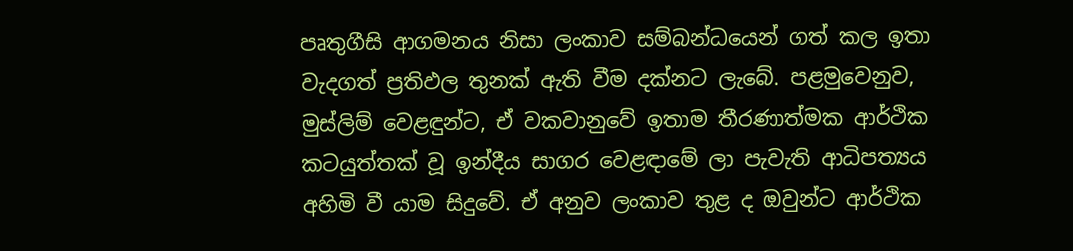පෘතුගීසි ආගමනය නිසා ලංකාව සම්බන්ධයෙන් ගත් කල ඉතා වැදගත් ප්‍රතිඵල තුනක් ඇති වීම දක්නට ලැබේ. පළමුවෙනුව, මුස්ලිම් වෙළඳුන්ට, ඒ වකවානුවේ ඉතාම තීරණාත්මක ආර්ථික කටයුත්තක් වූ ඉන්දීය සාගර වෙළඳාමේ ලා පැවැති ආධිපත්‍යය අහිමි වී යාම සිදුවේ. ඒ අනුව ලංකාව තුළ ද ඔවුන්ට ආර්ථික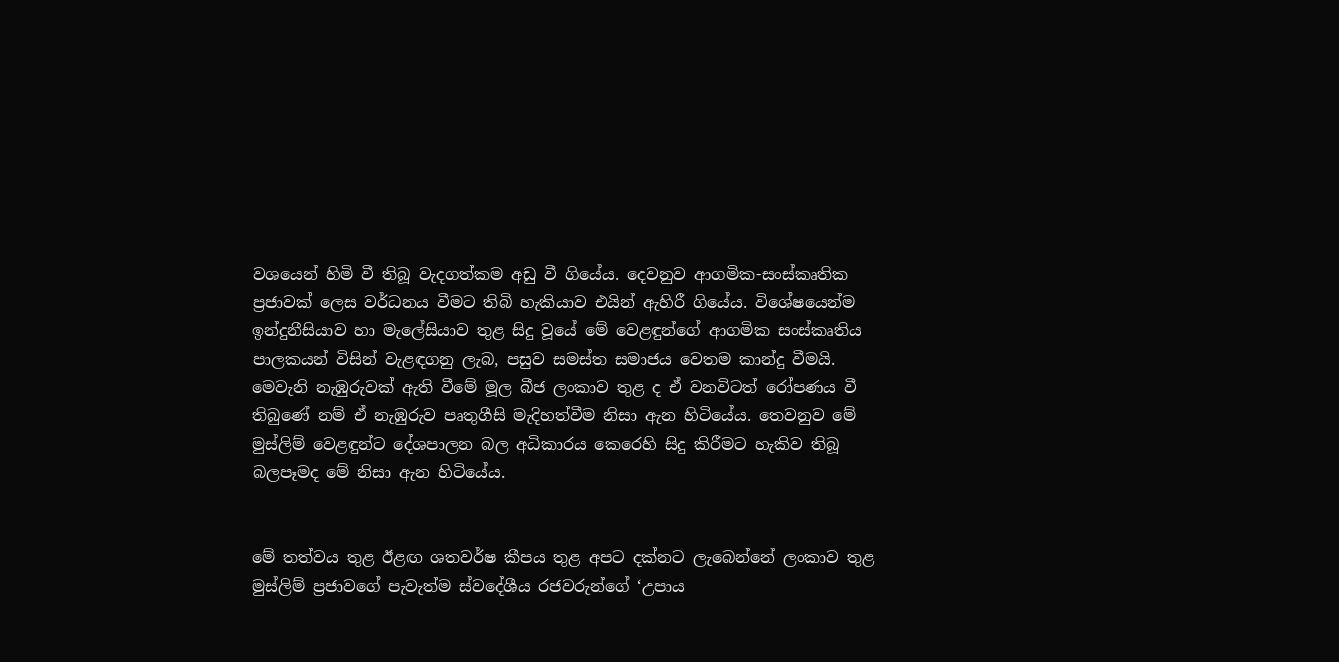වශයෙන් හිමි වී තිබූ වැදගත්කම අඩු වී ගියේය. දෙවනුව ආගමික-සංස්කෘතික ප්‍රජාවක් ලෙස වර්ධනය වීමට තිබි හැකියාව එයින් ඇහිරී ගියේය. විශේෂයෙන්ම ඉන්දුනීසියාව හා මැලේසියාව තුළ සිදු වූයේ මේ වෙළඳුන්ගේ ආගමික සංස්කෘතිය පාලකයන් විසින් වැළඳගනු ලැබ, පසුව සමස්ත සමාජය වෙතම කාන්දු වීමයි. මෙවැනි නැඹුරුවක් ඇති වීමේ මූල බීජ ලංකාව තුළ ද ඒ වනවිටත් රෝපණය වී තිබුණේ නම් ඒ නැඹුරුව පෘතුගීසි මැදිහත්වීම නිසා ඇන හිටියේය. තෙවනුව මේ මුස්ලිම් වෙළඳුන්ට දේශපාලන බල අධිකාරය කෙරෙහි සිදු කිරීමට හැකිව තිබූ බලපෑමද මේ නිසා ඇන හිටියේය.


මේ තත්වය තුළ ඊළඟ ශතවර්ෂ කීපය තුළ අපට දක්නට ලැබෙන්නේ ලංකාව තුළ මුස්ලිම් ප්‍රජාවගේ පැවැත්ම ස්වදේශීය රජවරුන්ගේ ‘උපාය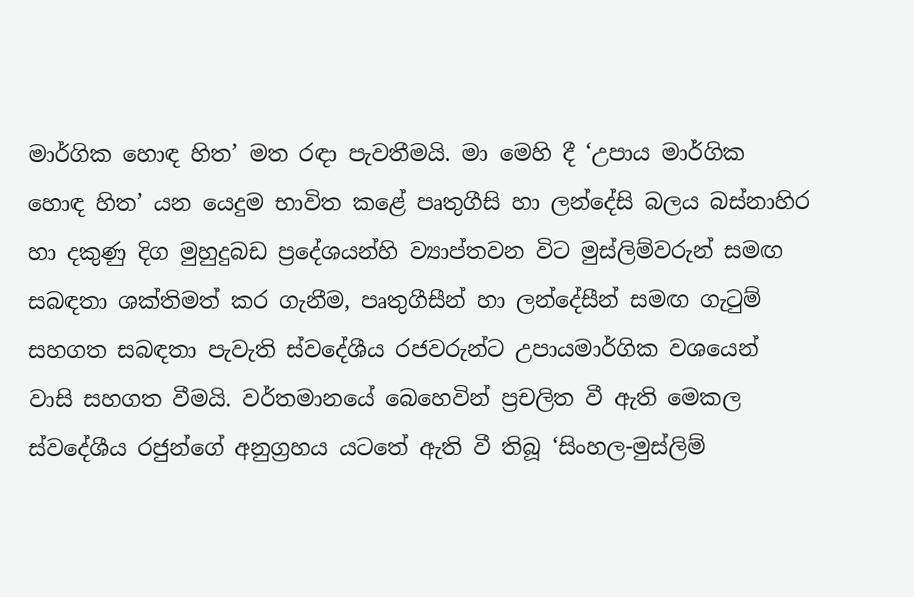මාර්ගික හොඳ හිත’ මත රඳා පැවතීමයි. මා මෙහි දී ‘උපාය මාර්ගික හොඳ හිත’ යන යෙදුම භාවිත කළේ පෘතුගීසි හා ලන්දේසි බලය බස්නාහිර හා දකුණු දිග මුහුදුබඩ ප්‍රදේශයන්හි ව්‍යාප්තවන විට මුස්ලිම්වරුන් සමඟ සබඳතා ශක්තිමත් කර ගැනීම, පෘතුගීසීන් හා ලන්දේසීන් සමඟ ගැටුම් සහගත සබඳතා පැවැති ස්වදේශීය රජවරුන්ට උපායමාර්ගික වශයෙන් වාසි සහගත වීමයි. වර්තමානයේ බෙහෙවින් ප්‍රචලිත වී ඇති මෙකල ස්වදේශීය රජුන්ගේ අනුග්‍රහය යටතේ ඇති වී තිබූ ‘සිංහල-මුස්ලිම්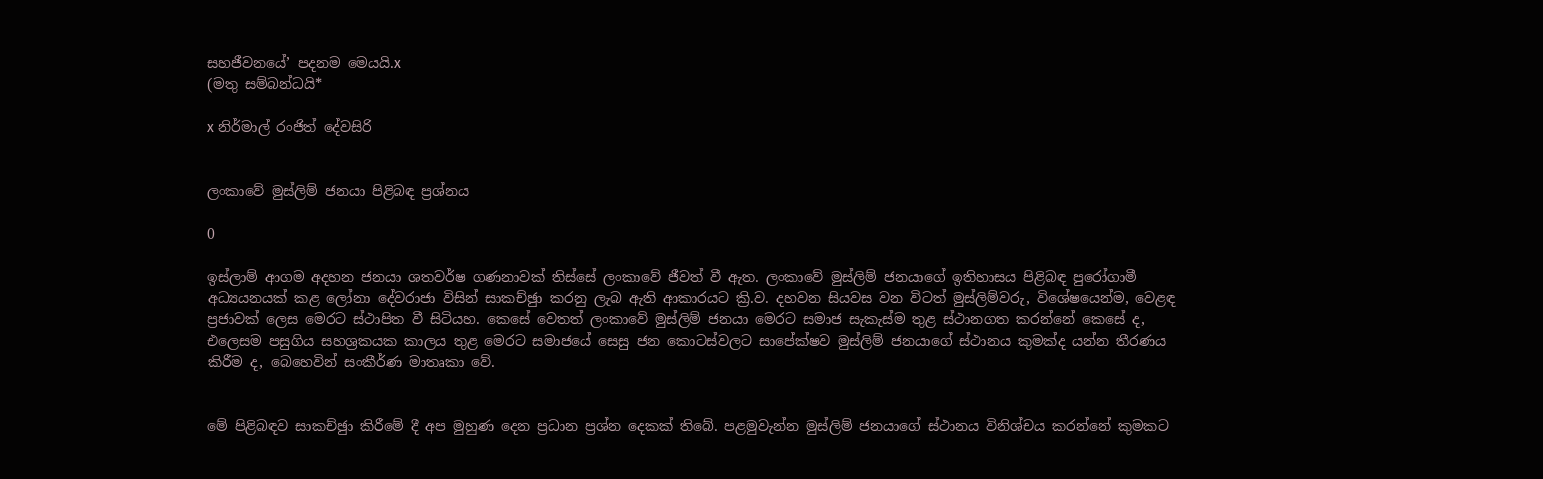සහජීවනයේ’ පදනම මෙයයි.x
(මතු සම්බන්ධයි*

x නිර්මාල් රංජිත් දේවසිරි


ලංකාවේ මුස්ලිම් ජනයා පිළිබඳ ප්‍රශ්නය

0

ඉස්ලාම් ආගම අදහන ජනයා ශතවර්ෂ ගණනාවක් තිස්සේ ලංකාවේ ජීවත් වී ඇත. ලංකාවේ මුස්ලිම් ජනයාගේ ඉතිහාසය පිළිබඳ පුරෝගාමී අධ්‍යයනයක් කළ ලෝනා දේවරාජා විසින් සාකච්ඡුා කරනු ලැබ ඇති ආකාරයට ක්‍රි.ව. දහවන සියවස වන විටත් මුස්ලිම්වරු, විශේෂයෙන්ම, වෙළඳ ප්‍රජාවක් ලෙස මෙරට ස්ථාපිත වී සිටියහ. කෙසේ වෙතත් ලංකාවේ මුස්ලිම් ජනයා මෙරට සමාජ සැකැස්ම තුළ ස්ථානගත කරන්නේ කෙසේ ද, එලෙසම පසුගිය සහශ්‍රකයක කාලය තුළ මෙරට සමාජයේ සෙසු ජන කොටස්වලට සාපේක්ෂව මුස්ලිම් ජනයාගේ ස්ථානය කුමක්ද යන්න තීරණය කිරීම ද, බෙහෙවින් සංකීර්ණ මාතෘකා වේ.


මේ පිළිබඳව සාකච්ඡුා කිරීමේ දී අප මුහුණ දෙන ප්‍රධාන ප්‍රශ්න දෙකක් තිබේ. පළමුවැන්න මුස්ලිම් ජනයාගේ ස්ථානය විනිශ්චය කරන්නේ කුමකට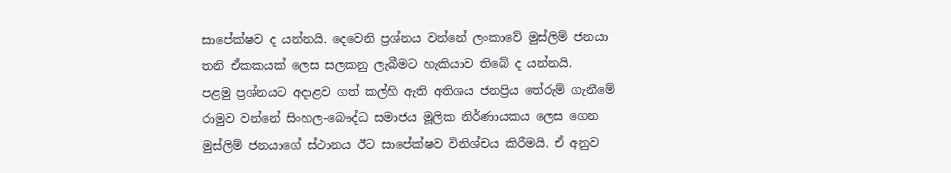සාපේක්ෂව ද යන්නයි. දෙවෙනි ප්‍රශ්නය වන්නේ ලංකාවේ මුස්ලිම් ජනයා තනි ඒකකයක් ලෙස සලකනු ලැබීමට හැකියාව තිබේ ද යන්නයි.
පළමු ප්‍රශ්නයට අදාළව ගත් කල්හි ඇති අතිශය ජනප්‍රිය තේරුම් ගැනීමේ රාමුව වන්නේ සිංහල-බෞද්ධ සමාජය මූලික නිර්ණායකය ලෙස ගෙන මුස්ලිම් ජනයාගේ ස්ථානය ඊට සාපේක්ෂව විනිශ්චය කිරීමයි. ඒ අනුව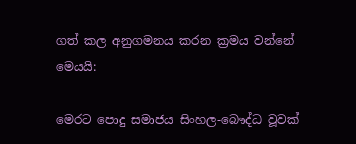ගත් කල අනුගමනය කරන ක්‍රමය වන්නේ මෙයයි:

මෙරට පොදු සමාජය සිංහල-බෞද්ධ වූවක්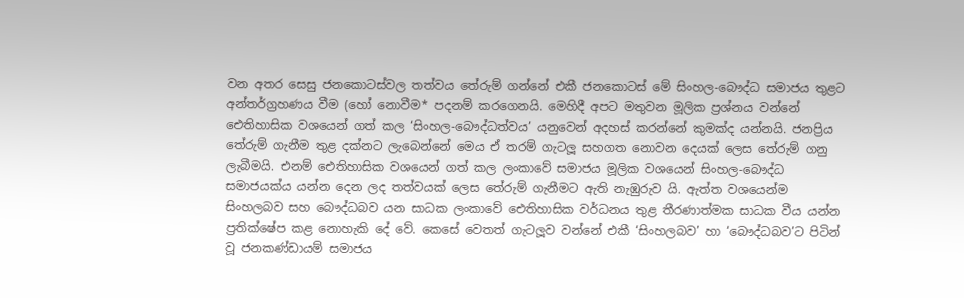වන අතර සෙසු ජනකොටස්වල තත්වය තේරුම් ගන්නේ එකී ජනකොටස් මේ සිංහල-බෞද්ධ සමාජය තුළට අන්තර්ග්‍රහණය වීම (හෝ නොවීම* පදනම් කරගෙනයි. මෙහිදී අපට මතුවන මූලික ප්‍රශ්නය වන්නේ ඓතිහාසික වශයෙන් ගත් කල ‘සිංහල-බෞද්ධත්වය’ යනුවෙන් අදහස් කරන්නේ කුමක්ද යන්නයි. ජනප්‍රිය තේරුම් ගැනීම තුළ දක්නට ලැබෙන්නේ මෙය ඒ තරම් ගැටලූ සහගත නොවන දෙයක් ලෙස තේරුම් ගනු ලැබීමයි. එනම් ඓතිහාසික වශයෙන් ගත් කල ලංකාවේ සමාජය මූලික වශයෙන් සිංහල-බෞද්ධ සමාජයක්ය යන්න දෙන ලද තත්වයක් ලෙස තේරුම් ගැනීමට ඇති නැඹුරුව යි. ඇත්ත වශයෙන්ම සිංහලබව සහ බෞද්ධබව යන සාධක ලංකාවේ ඓතිහාසික වර්ධනය තුළ තීරණාත්මක සාධක වීය යන්න ප්‍රතික්ෂේප කළ නොහැකි දේ වේ. කෙසේ වෙතත් ගැටලූව වන්නේ එකී ‘සිංහලබව’ හා ‘බෞද්ධබව’ට පිටින් වූ ජනකණ්ඩායම් සමාජය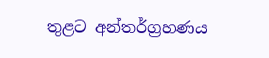තුළට අන්තර්ග්‍රහණය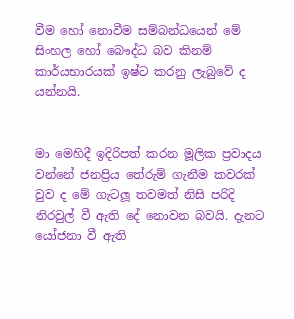වීම හෝ නොවීම සම්බන්ධයෙන් මේ සිංහල හෝ බෞද්ධ බව කිනම් කාර්යභාරයක් ඉෂ්ට කරනු ලැබුවේ ද යන්නයි.


මා මෙහිදී ඉදිරිපත් කරන මූලික ප්‍රවාදය වන්නේ ජනප්‍රිය තේරුම් ගැනීම කවරක් වුව ද මේ ගැටලූ තවමත් නිසි පරිදි නිරවුල් වී ඇති දේ නොවන බවයි. දැනට යෝජනා වී ඇති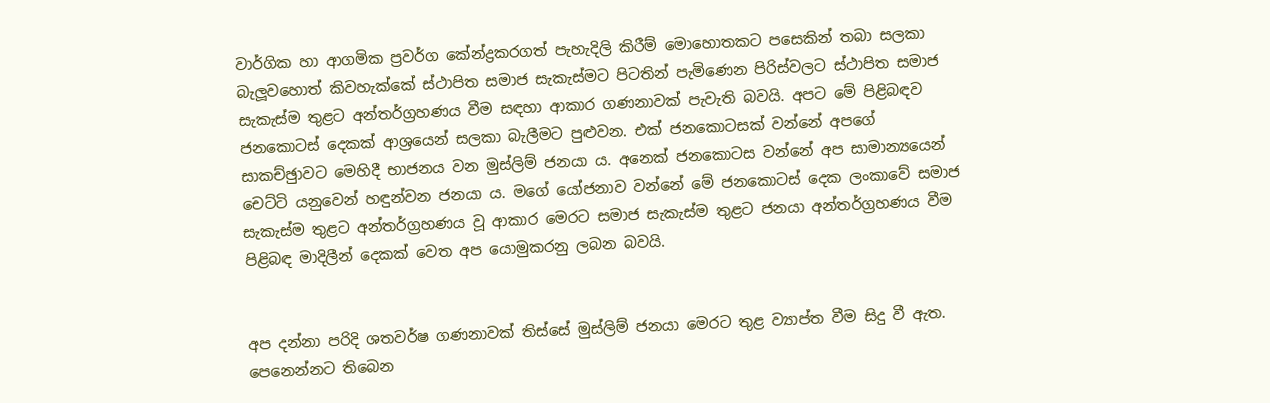වාර්ගික හා ආගමික ප්‍රවර්ග කේන්ද්‍රකරගත් පැහැදිලි කිරීම් මොහොතකට පසෙකින් තබා සලකා බැලූවහොත් කිවහැක්කේ ස්ථාපිත සමාජ සැකැස්මට පිටතින් පැමිණෙන පිරිස්වලට ස්ථාපිත සමාජ සැකැස්ම තුළට අන්තර්ග්‍රහණය වීම සඳහා ආකාර ගණනාවක් පැවැති බවයි. අපට මේ පිළිබඳව ජනකොටස් දෙකක් ආශ්‍රයෙන් සලකා බැලීමට පුළුවන. එක් ජනකොටසක් වන්නේ අපගේ සාකච්ඡුාවට මෙහිදී භාජනය වන මුස්ලිම් ජනයා ය. අනෙක් ජනකොටස වන්නේ අප සාමාන්‍යයෙන් චෙට්ටි යනුවෙන් හඳුන්වන ජනයා ය. මගේ යෝජනාව වන්නේ මේ ජනකොටස් දෙක ලංකාවේ සමාජ සැකැස්ම තුළට අන්තර්ග්‍රහණය වූ ආකාර මෙරට සමාජ සැකැස්ම තුළට ජනයා අන්තර්ග්‍රහණය වීම පිළිබඳ මාදිලීන් දෙකක් වෙත අප යොමුකරනු ලබන බවයි.


අප දන්නා පරිදි ශතවර්ෂ ගණනාවක් තිස්සේ මුස්ලිම් ජනයා මෙරට තුළ ව්‍යාප්ත වීම සිදු වී ඇත. පෙනෙන්නට තිබෙන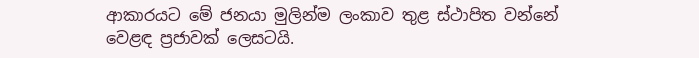ආකාරයට මේ ජනයා මුලින්ම ලංකාව තුළ ස්ථාපිත වන්නේ වෙළඳ ප්‍රජාවක් ලෙසටයි.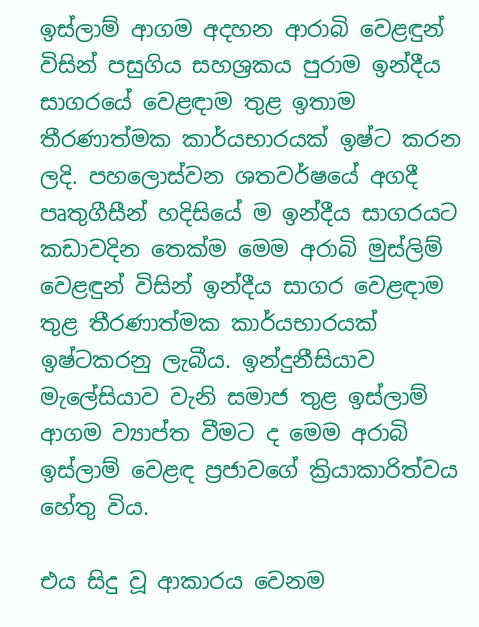ඉස්ලාම් ආගම අදහන ආරාබි වෙළඳුන් විසින් පසුගිය සහශ්‍රකය පුරාම ඉන්දීය සාගරයේ වෙළඳාම තුළ ඉතාම තීරණාත්මක කාර්යභාරයක් ඉෂ්ට කරන ලදි. පහලොස්වන ශතවර්ෂයේ අගදී පෘතුගීසීන් හදිසියේ ම ඉන්දීය සාගරයට කඩාවදින තෙක්ම මෙම අරාබි මුස්ලිම් වෙළඳුන් විසින් ඉන්දීය සාගර වෙළඳාම තුළ තීරණාත්මක කාර්යභාරයක් ඉෂ්ටකරනු ලැබීය. ඉන්දුනීසියාව මැලේසියාව වැනි සමාජ තුළ ඉස්ලාම් ආගම ව්‍යාප්ත වීමට ද මෙම අරාබි ඉස්ලාම් වෙළඳ ප්‍රජාවගේ ක්‍රියාකාරිත්වය හේතු විය.

එය සිදු වූ ආකාරය වෙනම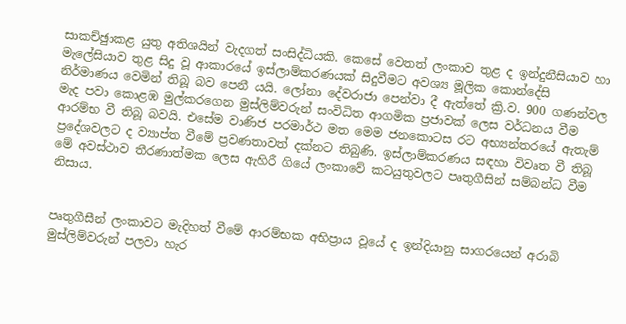සාකච්ඡුාකළ යුතු අතිශයින් වැදගත් සංසිද්ධියකි. කෙසේ වෙතත් ලංකාව තුළ ද ඉන්දුනීසියාව හා මැලේසියාව තුළ සිදු වූ ආකාරයේ ඉස්ලාම්කරණයක් සිදුවීමට අවශ්‍ය මූලික කොන්දේසි නිර්මාණය වෙමින් තිබූ බව පෙනී යයි. ලෝනා දේවරාජා පෙන්වා දී ඇත්තේ ක්‍රි.ව. 900 ගණන්වල මැද පවා කොළඹ මුල්කරගෙන මුස්ලිම්වරුන් සංවිධිත ආගමික ප්‍රජාවක් ලෙස වර්ධනය වීම ආරම්භ වී තිබූ බවයි. එසේම වාණිජ පරමාර්ථ මත මෙම ජනකොටස රට අභ්‍යන්තරයේ ඇතැම් ප්‍රදේශවලට ද ව්‍යාප්ත වීමේ ප්‍රවණතාවත් දක්නට තිබුණි. ඉස්ලාම්කරණය සඳහා විවෘත වී තිබූ මේ අවස්ථාව තීරණාත්මක ලෙස ඇහිරී ගියේ ලංකාවේ කටයුතුවලට පෘතුගීසින් සම්බන්ධ වීම නිසාය.


පෘතුගීසීන් ලංකාවට මැදිහත් වීමේ ආරම්භක අභිප්‍රාය වූයේ ද ඉන්දියානු සාගරයෙන් අරාබි මුස්ලිම්වරුන් පලවා හැර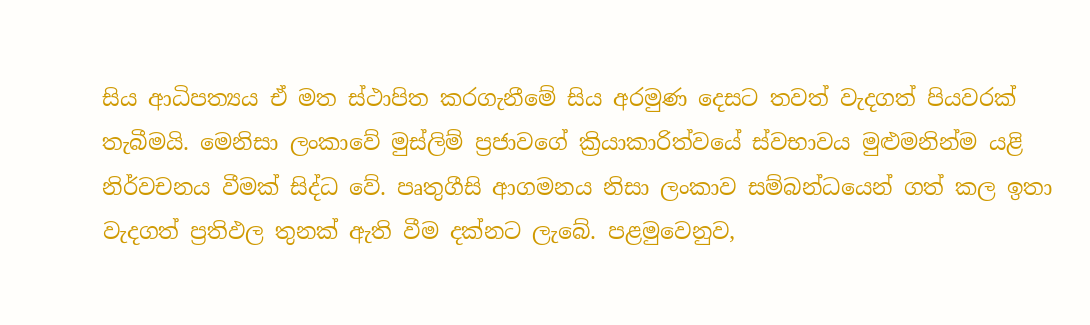සිය ආධිපත්‍යය ඒ මත ස්ථාපිත කරගැනීමේ සිය අරමුණ දෙසට තවත් වැදගත් පියවරක් තැබීමයි. මෙනිසා ලංකාවේ මුස්ලිම් ප්‍රජාවගේ ක්‍රියාකාරිත්වයේ ස්වභාවය මුළුමනින්ම යළි නිර්වචනය වීමක් සිද්ධ වේ. පෘතුගීසි ආගමනය නිසා ලංකාව සම්බන්ධයෙන් ගත් කල ඉතා වැදගත් ප්‍රතිඵල තුනක් ඇති වීම දක්නට ලැබේ. පළමුවෙනුව,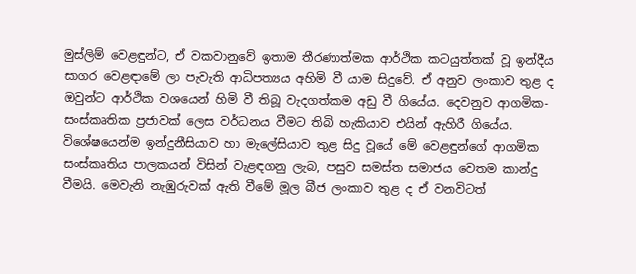මුස්ලිම් වෙළඳුන්ට, ඒ වකවානුවේ ඉතාම තීරණාත්මක ආර්ථික කටයුත්තක් වූ ඉන්දීය සාගර වෙළඳාමේ ලා පැවැති ආධිපත්‍යය අහිමි වී යාම සිදුවේ. ඒ අනුව ලංකාව තුළ ද ඔවුන්ට ආර්ථික වශයෙන් හිමි වී තිබූ වැදගත්කම අඩු වී ගියේය. දෙවනුව ආගමික-සංස්කෘතික ප්‍රජාවක් ලෙස වර්ධනය වීමට තිබි හැකියාව එයින් ඇහිරී ගියේය. විශේෂයෙන්ම ඉන්දුනීසියාව හා මැලේසියාව තුළ සිදු වූයේ මේ වෙළඳුන්ගේ ආගමික සංස්කෘතිය පාලකයන් විසින් වැළඳගනු ලැබ, පසුව සමස්ත සමාජය වෙතම කාන්දු වීමයි. මෙවැනි නැඹුරුවක් ඇති වීමේ මූල බීජ ලංකාව තුළ ද ඒ වනවිටත්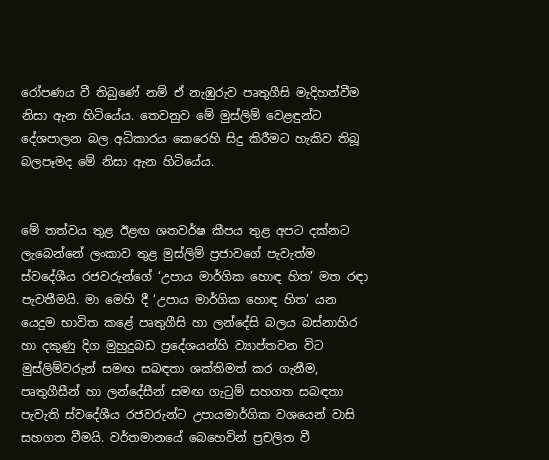රෝපණය වී තිබුණේ නම් ඒ නැඹුරුව පෘතුගීසි මැදිහත්වීම නිසා ඇන හිටියේය. තෙවනුව මේ මුස්ලිම් වෙළඳුන්ට දේශපාලන බල අධිකාරය කෙරෙහි සිදු කිරීමට හැකිව තිබූ බලපෑමද මේ නිසා ඇන හිටියේය.


මේ තත්වය තුළ ඊළඟ ශතවර්ෂ කීපය තුළ අපට දක්නට ලැබෙන්නේ ලංකාව තුළ මුස්ලිම් ප්‍රජාවගේ පැවැත්ම ස්වදේශීය රජවරුන්ගේ ‘උපාය මාර්ගික හොඳ හිත’ මත රඳා පැවතීමයි. මා මෙහි දී ‘උපාය මාර්ගික හොඳ හිත’ යන යෙදුම භාවිත කළේ පෘතුගීසි හා ලන්දේසි බලය බස්නාහිර හා දකුණු දිග මුහුදුබඩ ප්‍රදේශයන්හි ව්‍යාප්තවන විට මුස්ලිම්වරුන් සමඟ සබඳතා ශක්තිමත් කර ගැනීම, පෘතුගීසීන් හා ලන්දේසීන් සමඟ ගැටුම් සහගත සබඳතා පැවැති ස්වදේශීය රජවරුන්ට උපායමාර්ගික වශයෙන් වාසි සහගත වීමයි. වර්තමානයේ බෙහෙවින් ප්‍රචලිත වී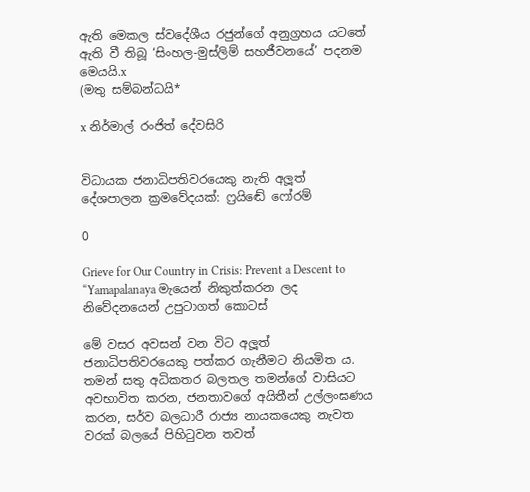ඇති මෙකල ස්වදේශීය රජුන්ගේ අනුග්‍රහය යටතේ ඇති වී තිබූ ‘සිංහල-මුස්ලිම් සහජීවනයේ’ පදනම මෙයයි.x
(මතු සම්බන්ධයි*

x නිර්මාල් රංජිත් දේවසිරි


විධායක ජනාධිපතිවරයෙකු නැති අලූත් දේශපාලන ක්‍රමවේදයක්: ෆ්‍රයිඬේ ෆෝරම්

0

Grieve for Our Country in Crisis: Prevent a Descent to “Yamapalanaya මැයෙන් නිකුත්කරන ලද නිවේදනයෙන් උපුටාගත් කොටස්

මේ වසර අවසන් වන විට අලූත් ජනාධිපතිවරයෙකු පත්කර ගැනීමට නියමිත ය. තමන් සතු අධිකතර බලතල තමන්ගේ වාසියට අවභාවිත කරන, ජනතාවගේ අයිතීන් උල්ලංඝණය කරන, සර්ව බලධාරී රාජ්‍ය නායකයෙකු නැවත වරක් බලයේ පිහිටුවන තවත්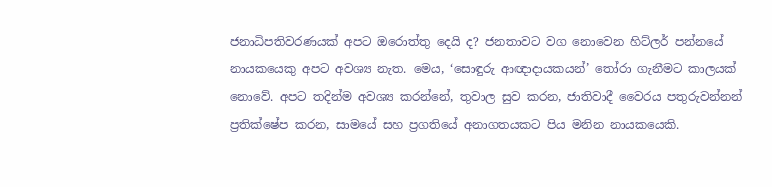ජනාධිපතිවරණයක් අපට ඔරොත්තු දෙයි ද? ජනතාවට වග නොවෙන හිට්ලර් පන්නයේ නායකයෙකු අපට අවශ්‍ය නැත. මෙය, ‘සොඳුරු ආඥාදායකයන්’ තෝරා ගැනීමට කාලයක් නොවේ. අපට තදින්ම අවශ්‍ය කරන්නේ, තුවාල සුව කරන, ජාතිවාදී වෛරය පතුරුවන්නන් ප්‍රතික්ෂේප කරන, සාමයේ සහ ප්‍රගතියේ අනාගතයකට පිය මනින නායකයෙකි.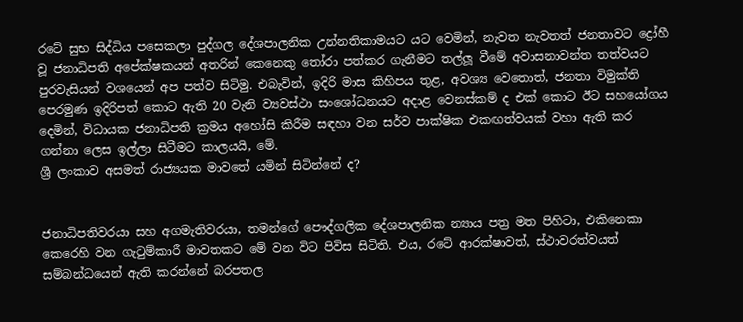රටේ සුභ සිද්ධිය පසෙකලා පුද්ගල දේශපාලනික උන්නතිකාමයට යට වෙමින්, නැවත නැවතත් ජනතාවට ද්‍රෝහී වූ ජනාධිපති අපේක්ෂකයන් අතරින් කෙනෙකු තෝරා පත්කර ගැනීමට තල්ලූ වීමේ අවාසනාවන්ත තත්වයට පුරවැසියන් වශයෙන් අප පත්ව සිටිමු. එබැවින්, ඉදිරි මාස කිහිපය තුළ, අවශ්‍ය වෙතොත්, ජනතා විමුක්ති පෙරමුණ ඉදිරිපත් කොට ඇති 20 වැනි ව්‍යවස්ථා සංශෝධනයට අදාළ වෙනස්කම් ද එක් කොට ඊට සහයෝගය දෙමින්, විධායක ජනාධිපති ක්‍රමය අහෝසි කිරීම සඳහා වන සර්ව පාක්ෂික එකඟත්වයක් වහා ඇති කර ගන්නා ලෙස ඉල්ලා සිටීමට කාලයයි, මේ.
ශ්‍රී ලංකාව අසමත් රාජ්‍යයක මාවතේ යමින් සිටින්නේ ද?


ජනාධිපතිවරයා සහ අගමැතිවරයා, තමන්ගේ පෞද්ගලික දේශපාලනික න්‍යාය පත්‍ර මත පිහිටා, එකිනෙකා කෙරෙහි වන ගැටුම්කාරී මාවතකට මේ වන විට පිවිස සිටිති. එය, රටේ ආරක්ෂාවත්, ස්ථාවරත්වයත් සම්බන්ධයෙන් ඇති කරන්නේ බරපතල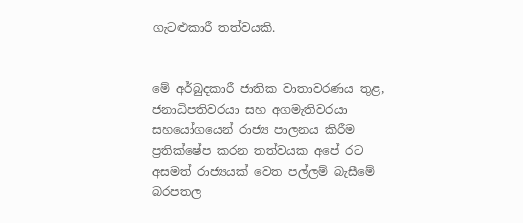ගැටළුකාරී තත්වයකි.


මේ අර්බුදකාරී ජාතික වාතාවරණය තුළ, ජනාධිපතිවරයා සහ අගමැතිවරයා සහයෝගයෙන් රාජ්‍ය පාලනය කිරීම ප්‍රතික්ෂේප කරන තත්වයක අපේ රට අසමත් රාජ්‍යයක් වෙත පල්ලම් බැසීමේ බරපතල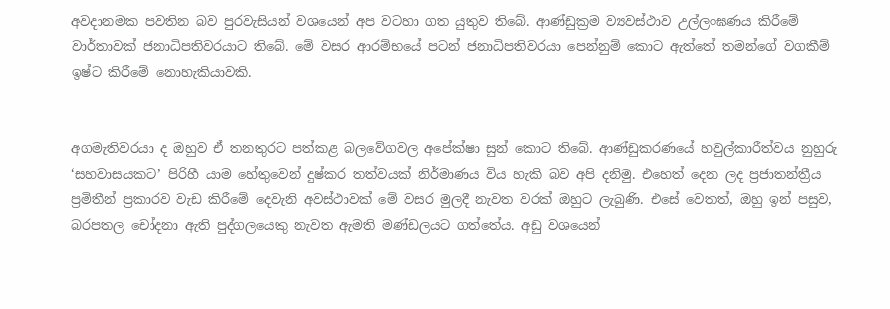අවදානමක පවතින බව පුරවැසියන් වශයෙන් අප වටහා ගත යුතුව තිබේ. ආණ්ඩුක්‍රම ව්‍යවස්ථාව උල්ලංඝණය කිරීමේ වාර්තාවක් ජනාධිපතිවරයාට තිබේ. මේ වසර ආරම්භයේ පටන් ජනාධිපතිවරයා පෙන්නුම් කොට ඇත්තේ තමන්ගේ වගකීම් ඉෂ්ට කිරීමේ නොහැකියාවකි.


අගමැතිවරයා ද ඔහුව ඒ තනතුරට පත්කළ බලවේගවල අපේක්ෂා සුන් කොට තිබේ. ආණ්ඩුකරණයේ හවුල්කාරීත්වය නුහුරු ‘සහවාසයකට’ පිරිහී යාම හේතුවෙන් දුෂ්කර තත්වයක් නිර්මාණය විය හැකි බව අපි දනිමු. එහෙත් දෙන ලද ප්‍රජාතන්ත්‍රීය ප්‍රමිතීන් ප්‍රකාරව වැඩ කිරීමේ දෙවැනි අවස්ථාවක් මේ වසර මුලදී නැවත වරක් ඔහුට ලැබුණි. එසේ වෙතත්, ඔහු ඉන් පසුව, බරපතල චෝදනා ඇති පුද්ගලයෙකු නැවත ඇමති මණ්ඩලයට ගත්තේය. අඩු වශයෙන්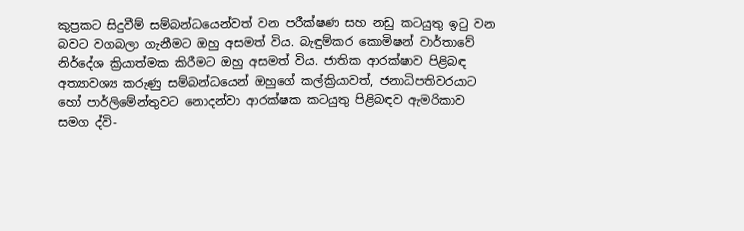කුප්‍රකට සිදුවීම් සම්බන්ධයෙන්වත් වන පරීක්ෂණ සහ නඩු කටයුතු ඉටු වන බවට වගබලා ගැනීමට ඔහු අසමත් විය. බැඳුම්කර කොමිෂන් වාර්තාවේ නිර්දේශ ක්‍රියාත්මක කිරීමට ඔහු අසමත් විය. ජාතික ආරක්ෂාව පිළිබඳ අත්‍යාවශ්‍ය කරුණු සම්බන්ධයෙන් ඔහුගේ කල්ක්‍රියාවත්, ජනාධිපතිවරයාට හෝ පාර්ලිමේන්තුවට නොදන්වා ආරක්ෂක කටයුතු පිළිබඳව ඇමරිකාව සමග ද්වි-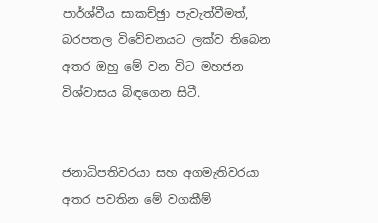පාර්ශ්වීය සාකච්ඡුා පැවැත්වීමත්, බරපතල විවේචනයට ලක්ව තිබෙන අතර ඔහු මේ වන විට මහජන විශ්වාසය බිඳගෙන සිටී.


ජනාධිපතිවරයා සහ අගමැතිවරයා අතර පවතින මේ වගකීම්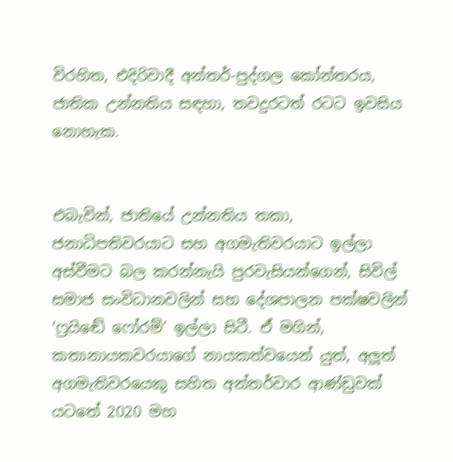විරහිත, එදිරිවාදී අන්තර්-පුද්ගල කෝන්තරය, ජාතික උන්නතිය සඳහා, තවදුරටත් රටට ඉවසිය නොහැක.


එබැවින්, ජාතියේ උන්නතිය තකා, ජනාධිපතිවරයාට සහ අගමැතිවරයාට ඉල්ලා අස්වීමට බල කරන්නැයි පුරවැසියන්ගෙන්, සිවිල් සමාජ සංවිධානවලින් සහ දේශපාලන පක්ෂවලින් ‘ෆ්‍රයිඬේ ෆෝරම්’ ඉල්ලා සිටී. ඒ මගින්, කතානායකවරයාගේ නායකත්වයෙන් යුත්, අලූත් අගමැතිවරයෙකු සහිත අන්තර්වාර ආණ්ඩුවක් යටතේ 2020 මහ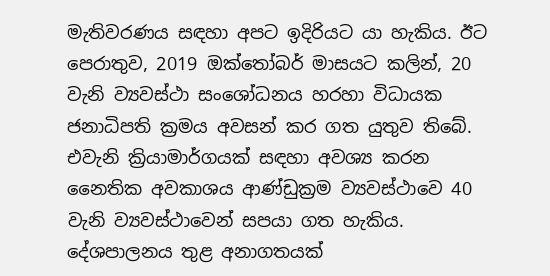මැතිවරණය සඳහා අපට ඉදිරියට යා හැකිය. ඊට පෙරාතුව, 2019 ඔක්තෝබර් මාසයට කලින්, 20 වැනි ව්‍යවස්ථා සංශෝධනය හරහා විධායක ජනාධිපති ක්‍රමය අවසන් කර ගත යුතුව තිබේ. එවැනි ක්‍රියාමාර්ගයක් සඳහා අවශ්‍ය කරන නෛතික අවකාශය ආණ්ඩුක්‍රම ව්‍යවස්ථාවෙ 40 වැනි ව්‍යවස්ථාවෙන් සපයා ගත හැකිය. දේශපාලනය තුළ අනාගතයක්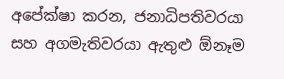අපේක්ෂා කරන, ජනාධිපතිවරයා සහ අගමැතිවරයා ඇතුළු ඕනෑම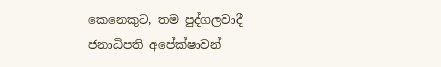කෙනෙකුට, තම පුද්ගලවාදී ජනාධිපති අපේක්ෂාවන්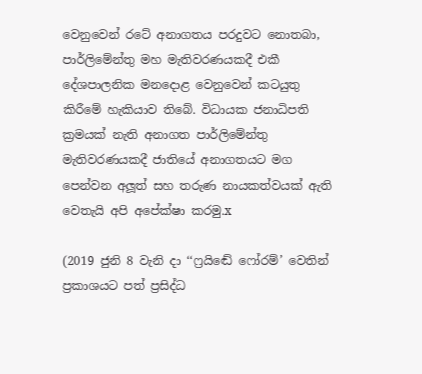වෙනුවෙන් රටේ අනාගතය පරදුවට නොතබා, පාර්ලිමේන්තු මහ මැතිවරණයකදී එකී දේශපාලනික මනදොළ වෙනුවෙන් කටයුතු කිරීමේ හැකියාව තිබේ. විධායක ජනාධිපති ක්‍රමයක් නැති අනාගත පාර්ලිමේන්තු මැතිවරණයකදී ජාතියේ අනාගතයට මග පෙන්වන අලූත් සහ තරුණ නායකත්වයක් ඇති වෙතැයි අපි අපේක්ෂා කරමු.x

(2019 ජුනි 8 වැනි දා ‘‘ෆ්‍රයිඬේ ෆෝරම්’ වෙතින් ප්‍රකාශයට පත් ප්‍රසිද්ධ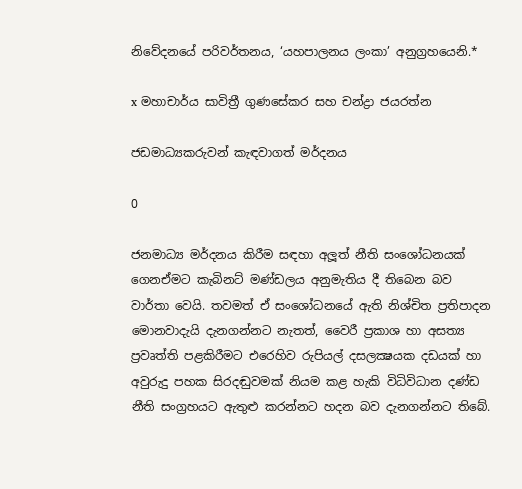නිවේදනයේ පරිවර්තනය, ‘යහපාලනය ලංකා’ අනුග්‍රහයෙනි.*

x මහාචාර්ය සාවිත්‍රී ගුණසේකර සහ චන්ද්‍රා ජයරත්න

ජඩමාධ්‍යකරුවන් කැඳවාගත් මර්දනය

0

ජනමාධ්‍ය මර්දනය කිරීම සඳහා අලූත් නීති සංශෝධනයක් ගෙනඒමට කැබිනට් මණ්ඩලය අනුමැතිය දී තිබෙන බව වාර්තා වෙයි. තවමත් ඒ සංශෝධනයේ ඇති නිශ්චිත ප්‍රතිපාදන මොනවාදැයි දැනගන්නට නැතත්, වෛරී ප්‍රකාශ හා අසත්‍ය ප්‍රවෘත්ති පළකිරීමට එරෙහිව රුපියල් දසලක්‍ෂයක දඩයක් හා අවුරුදු පහක සිරදඬුවමක් නියම කළ හැකි විධිවිධාන දණ්ඩ නීති සංග්‍රහයට ඇතුළු කරන්නට හදන බව දැනගන්නට තිබේ.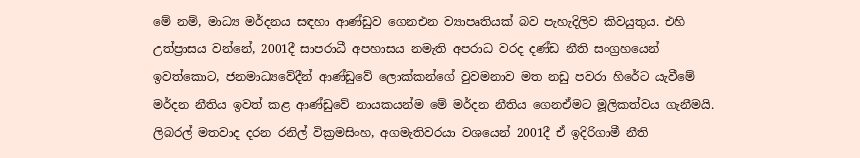මේ නම්, මාධ්‍ය මර්දනය සඳහා ආණ්ඩුව ගෙනඑන ව්‍යාපෘතියක් බව පැහැදිලිව කිවයුතුය. එහි උත්ප්‍රාසය වන්නේ, 2001දී සාපරාධී අපහාසය නමැති අපරාධ වරද දණ්ඩ නීති සංග්‍රහයෙන් ඉවත්කොට, ජනමාධ්‍යවේදීන් ආණ්ඩුවේ ලොක්කන්ගේ වුවමනාව මත නඩු පවරා හිරේට යැවීමේ මර්දන නීතිය ඉවත් කළ ආණ්ඩුවේ නායකයන්ම මේ මර්දන නීතිය ගෙනඒමට මූලිකත්වය ගැනීමයි. ලිබරල් මතවාද දරන රනිල් වික්‍රමසිංහ, අගමැතිවරයා වශයෙන් 2001දී ඒ ඉදිරිගාමී නීති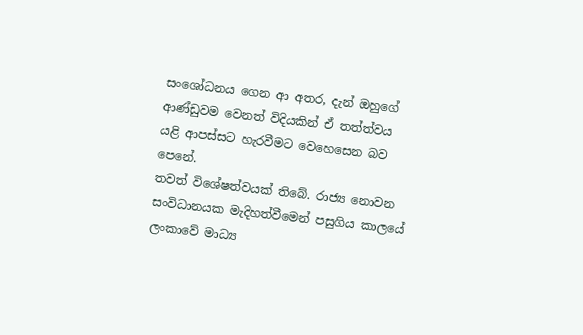සංශෝධනය ගෙන ආ අතර, දැන් ඔහුගේ ආණ්ඩුවම වෙනත් විදියකින් ඒ තත්ත්වය යළි ආපස්සට හැරවීමට වෙහෙසෙන බව පෙනේ.
තවත් විශේෂත්වයක් තිබේ. රාජ්‍ය නොවන සංවිධානයක මැදිහත්වීමෙන් පසුගිය කාලයේ ලංකාවේ මාධ්‍ය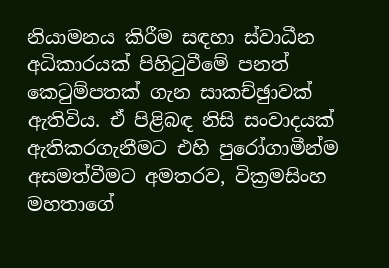නියාමනය කිරීම සඳහා ස්වාධීන අධිකාරයක් පිහිටුවීමේ පනත් කෙටුම්පතක් ගැන සාකච්ඡුාවක් ඇතිවිය. ඒ පිළිබඳ නිසි සංවාදයක් ඇතිකරගැනීමට එහි පුරෝගාමීන්ම අසමත්වීමට අමතරව, වික්‍රමසිංහ මහතාගේ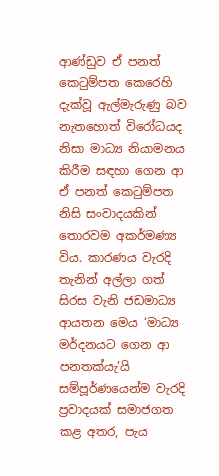ආණ්ඩුව ඒ පනත් කෙටුම්පත කෙරෙහි දැක්වූ ඇල්මැරුණු බව නැතහොත් විරෝධයද නිසා මාධ්‍ය නියාමනය කිරීම සඳහා ගෙන ආ ඒ පනත් කෙටුම්පත නිසි සංවාදයකින් තොරවම අකර්මණ්‍ය විය. කාරණය වැරදි තැනින් අල්ලා ගත් සිරස වැනි ජඩමාධ්‍ය ආයතන මෙය ‘මාධ්‍ය මර්දනයට ගෙන ආ පනතක්යැ’යි සම්පූර්ණයෙන්ම වැරදි ප්‍රවාදයක් සමාජගත කළ අතර, පැය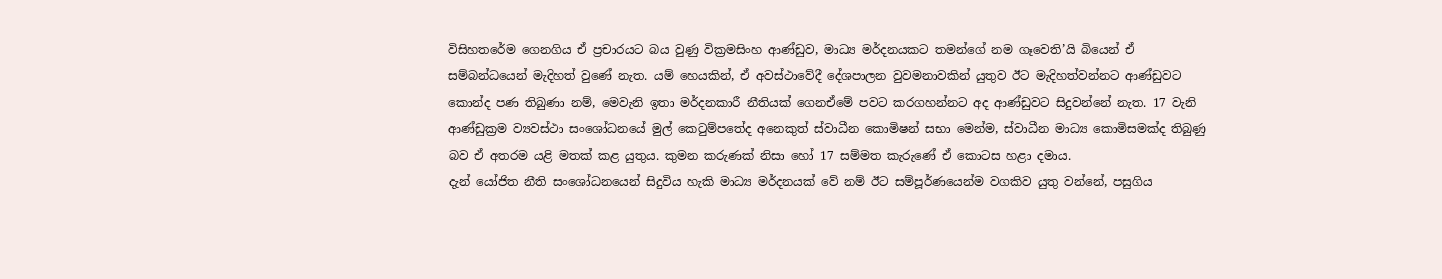විසිහතරේම ගෙනගිය ඒ ප්‍රචාරයට බය වුණු වික්‍රමසිංහ ආණ්ඩුව, මාධ්‍ය මර්දනයකට තමන්ගේ නම ගෑවෙති’යි බියෙන් ඒ සම්බන්ධයෙන් මැදිහත් වුණේ නැත. යම් හෙයකින්, ඒ අවස්ථාවේදී දේශපාලන වුවමනාවකින් යුතුව ඊට මැදිහත්වන්නට ආණ්ඩුවට කොන්ද පණ තිබුණා නම්, මෙවැනි ඉතා මර්දනකාරී නීතියක් ගෙනඒමේ පවට කරගහන්නට අද ආණ්ඩුවට සිදුවන්නේ නැත. 17 වැනි ආණ්ඩුක්‍රම ව්‍යවස්ථා සංශෝධනයේ මුල් කෙටුම්පතේද අනෙකුත් ස්වාධීන කොමිෂන් සභා මෙන්ම, ස්වාධීන මාධ්‍ය කොමිසමක්ද තිබුණු බව ඒ අතරම යළි මතක් කළ යුතුය. කුමන කරුණක් නිසා හෝ 17 සම්මත කැරුණේ ඒ කොටස හළා දමාය.
දැන් යෝජිත නීති සංශෝධනයෙන් සිදුවිය හැකි මාධ්‍ය මර්දනයක් වේ නම් ඊට සම්පූර්ණයෙන්ම වගකිව යුතු වන්නේ, පසුගිය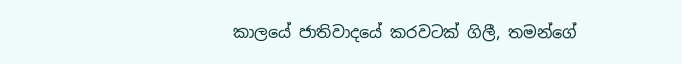කාලයේ ජාතිවාදයේ කරවටක් ගිලී, තමන්ගේ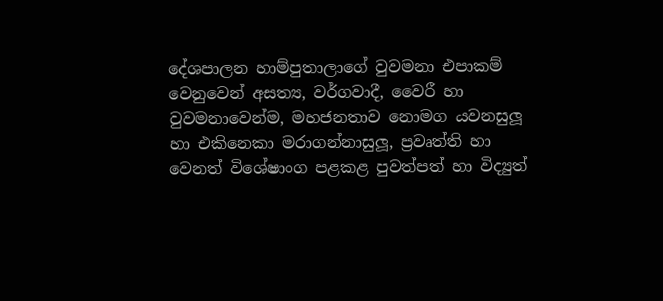දේශපාලන හාම්පුතාලාගේ වුවමනා එපාකම් වෙනුවෙන් අසත්‍ය, වර්ගවාදී, වෛරී හා වුවමනාවෙන්ම, මහජනතාව නොමග යවනසුලූ හා එකිනෙකා මරාගන්නාසුලූ, ප්‍රවෘත්ති හා වෙනත් විශේෂාංග පළකළ පුවත්පත් හා විද්‍යුත්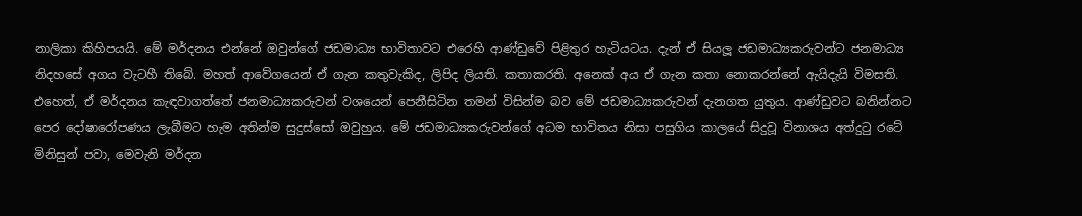නාලිකා කිහිපයයි. මේ මර්දනය එන්නේ ඔවුන්ගේ ජඩමාධ්‍ය භාවිතාවට එරෙහි ආණ්ඩුවේ පිළිතුර හැටියටය. දැන් ඒ සියලූ ජඩමාධ්‍යකරුවන්ට ජනමාධ්‍ය නිදහසේ අගය වැටහී තිබේ. මහත් ආවේගයෙන් ඒ ගැන කතුවැකිද, ලිපිද ලියති. කතාකරති. අනෙක් අය ඒ ගැන කතා නොකරන්නේ ඇයිදැයි විමසති. එහෙත්, ඒ මර්දනය කැඳවාගත්තේ ජනමාධ්‍යකරුවන් වශයෙන් පෙනීසිටින තමන් විසින්ම බව මේ ජඩමාධ්‍යකරුවන් දැනගත යුතුය. ආණ්ඩුවට බනින්නට පෙර දෝෂාරෝපණය ලැබීමට හැම අතින්ම සුදුස්සෝ ඔවුහුය. මේ ජඩමාධ්‍යකරුවන්ගේ අධම භාවිතය නිසා පසුගිය කාලයේ සිදුවූ විනාශය අත්දුටු රටේ මිනිසුන් පවා, මෙවැනි මර්දන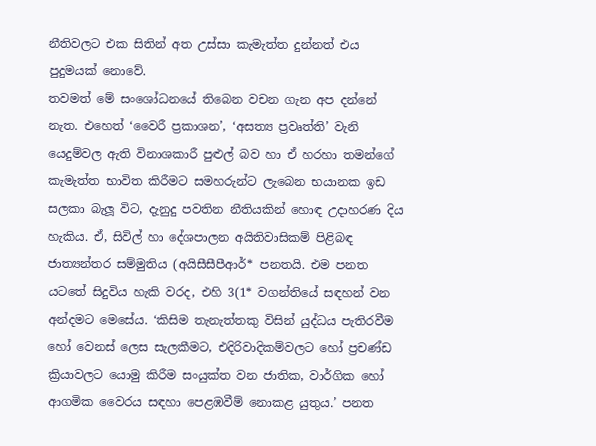නීතිවලට එක සිතින් අත උස්සා කැමැත්ත දුන්නත් එය පුදුමයක් නොවේ.
තවමත් මේ සංශෝධනයේ තිබෙන වචන ගැන අප දන්නේ නැත. එහෙත් ‘වෛරී ප්‍රකාශන’, ‘අසත්‍ය ප්‍රවෘත්ති’ වැනි යෙදුම්වල ඇති විනාශකාරී පුළුල් බව හා ඒ හරහා තමන්ගේ කැමැත්ත භාවිත කිරීමට සමහරුන්ට ලැබෙන භයානක ඉඩ සලකා බැලූ විට, දැනුදු පවතින නීතියකින් හොඳ උදාහරණ දිය හැකිය. ඒ, සිවිල් හා දේශපාලන අයිතිවාසිකම් පිළිබඳ ජාත්‍යන්තර සම්මුතිය (අයිසීසීපීආර්* පනතයි. එම පනත යටතේ සිදුවිය හැකි වරද, එහි 3(1* වගන්තියේ සඳහන් වන අන්දමට මෙසේය. ‘කිසිම තැනැත්තකු විසින් යුද්ධය පැතිරවීම හෝ වෙනස් ලෙස සැලකීමට, එදිරිවාදිකම්වලට හෝ ප්‍රචණ්ඩ ක්‍රියාවලට යොමු කිරීම සංයුක්ත වන ජාතික, වාර්ගික හෝ ආගමික වෛරය සඳහා පෙළඹවීම් නොකළ යුතුය.’ පනත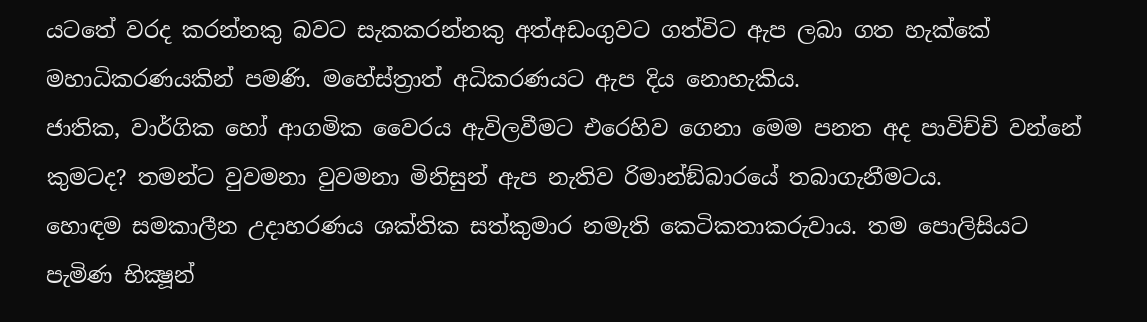යටතේ වරද කරන්නකු බවට සැකකරන්නකු අත්අඩංගුවට ගත්විට ඇප ලබා ගත හැක්කේ මහාධිකරණයකින් පමණි. මහේස්ත්‍රාත් අධිකරණයට ඇප දිය නොහැකිය.
ජාතික, වාර්ගික හෝ ආගමික වෛරය ඇවිලවීමට එරෙහිව ගෙනා මෙම පනත අද පාවිච්චි වන්නේ කුමටද? තමන්ට වුවමනා වුවමනා මිනිසුන් ඇප නැතිව රිමාන්ඞ්බාරයේ තබාගැනීමටය.
හොඳම සමකාලීන උදාහරණය ශක්තික සත්කුමාර නමැති කෙටිකතාකරුවාය. තම පොලිසියට පැමිණ භික්‍ෂූන්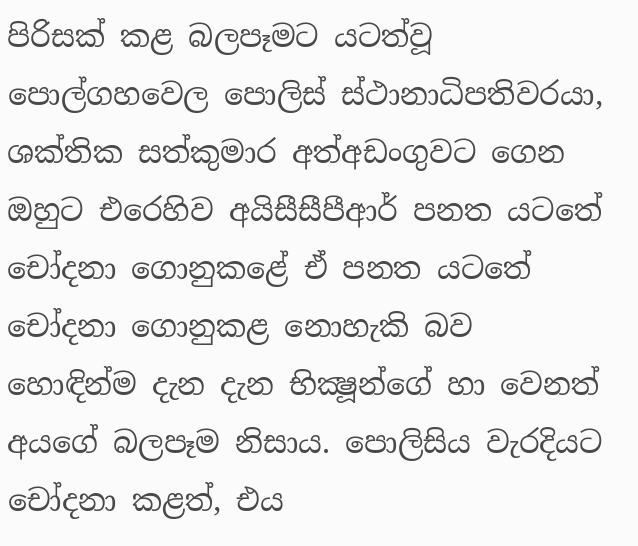පිරිසක් කළ බලපෑමට යටත්වූ පොල්ගහවෙල පොලිස් ස්ථානාධිපතිවරයා, ශක්තික සත්කුමාර අත්අඩංගුවට ගෙන ඔහුට එරෙහිව අයිසීසීපීආර් පනත යටතේ චෝදනා ගොනුකළේ ඒ පනත යටතේ චෝදනා ගොනුකළ නොහැකි බව හොඳින්ම දැන දැන භික්‍ෂූන්ගේ හා වෙනත් අයගේ බලපෑම නිසාය. පොලිසිය වැරදියට චෝදනා කළත්, එය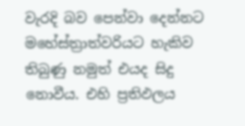වැරදි බව පෙන්වා දෙන්නට මහේස්ත්‍රාත්වරියට හැකිව තිබුණු නමුත් එයද සිදු නොවීය. එහි ප්‍රතිඵලය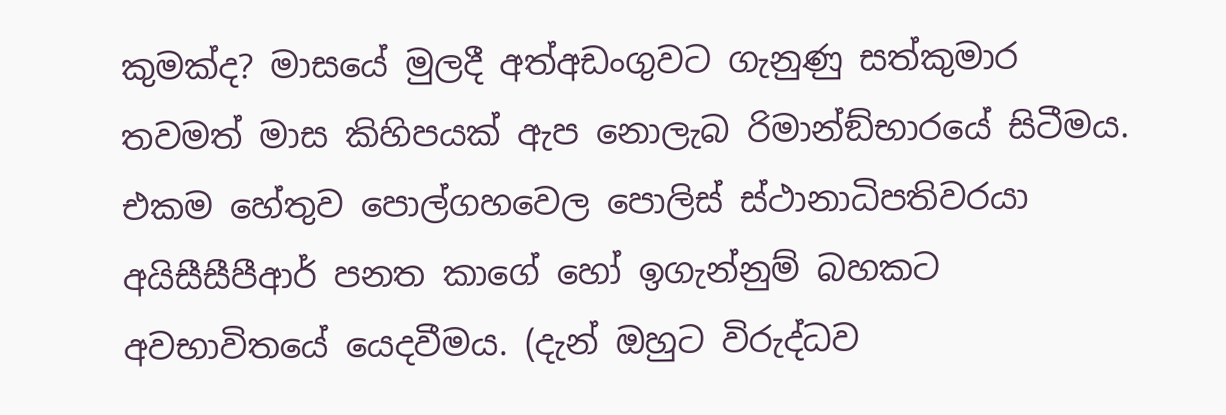කුමක්ද? මාසයේ මුලදී අත්අඩංගුවට ගැනුණු සත්කුමාර තවමත් මාස කිහිපයක් ඇප නොලැබ රිමාන්ඞ්භාරයේ සිටීමය. එකම හේතුව පොල්ගහවෙල පොලිස් ස්ථානාධිපතිවරයා අයිසීසීපීආර් පනත කාගේ හෝ ඉගැන්නුම් බහකට අවභාවිතයේ යෙදවීමය. (දැන් ඔහුට විරුද්ධව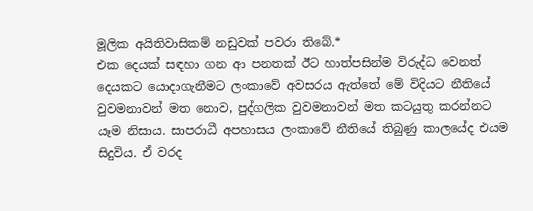මූලික අයිතිවාසිකම් නඩුවක් පවරා තිබේ.*
එක දෙයක් සඳහා ගන ආ පනතක් ඊට හාත්පසින්ම විරුද්ධ වෙනත් දෙයකට යොදාගැනීමට ලංකාවේ අවසරය ඇත්තේ මේ විදියට නීතියේ වුවමනාවන් මත නොව, පුද්ගලික වුවමනාවන් මත කටයුතු කරන්නට යෑම නිසාය. සාපරාධී අපහාසය ලංකාවේ නීතියේ තිබුණු කාලයේද එයම සිදුවිය. ඒ වරද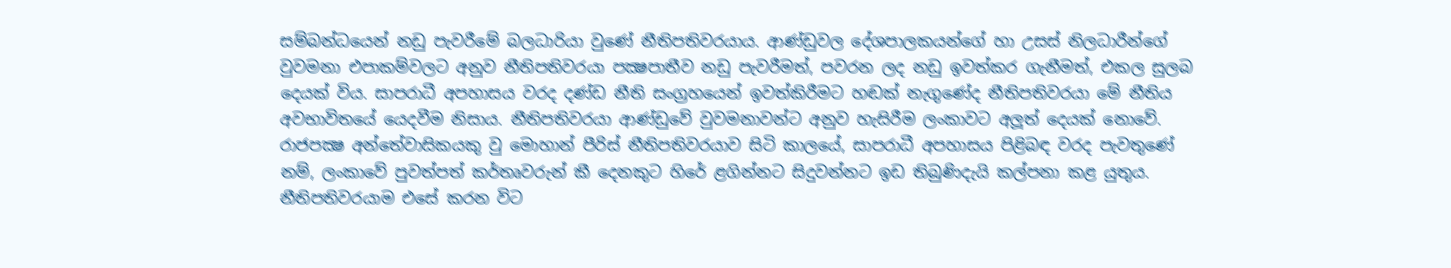සම්බන්ධයෙන් නඩු පැවරීමේ බලධාරියා වුණේ නීතිපතිවරයාය. ආණ්ඩුවල දේශපාලකයන්ගේ හා උසස් නිලධාරීන්ගේ වුවමනා එපාකම්වලට අනුව නීතිපතිවරයා පක්‍ෂපාතීව නඩු පැවරීමත්, පවරන ලද නඩු ඉවත්කර ගැනීමත්, එකල සුලබ දෙයක් විය. සාපරාධී අපහාසය වරද දණ්ඩ නීති සංග්‍රහයෙන් ඉවත්කිරීමට හඬක් නැගුණේද නීතිපතිවරයා මේ නීතිය අවභාවිතයේ යෙදවීම නිසාය. නීතිපතිවරයා ආණ්ඩුවේ වුවමනාවන්ට අනුව හැසිරීම ලංකාවට අලූත් දෙයක් නොවේ. රාජපක්‍ෂ අන්තේවාසිකයකු වු මොහාන් පීරිස් නීතිපතිවරයාව සිටි කාලයේ, සාපරාධී අපහාසය පිළිබඳ වරද පැවතුණේ නම්, ලංකාවේ පුවත්පත් කර්තෘවරුන් කී දෙනකුට හිරේ ළගින්නට සිදුවන්නට ඉඩ තිබුණිදැයි කල්පනා කළ යුතුය. නීතිපතිවරයාම එසේ කරන විට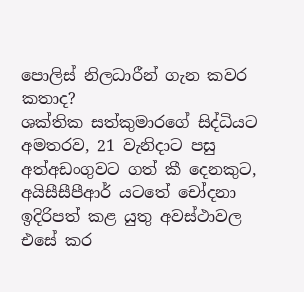පොලිස් නිලධාරීන් ගැන කවර කතාද?
ශක්තික සත්කුමාරගේ සිද්ධියට අමතරව, 21 වැනිදාට පසු අත්අඩංගුවට ගත් කී දෙනකුට, අයිසීසීපීආර් යටතේ චෝදනා ඉදිරිපත් කළ යුතු අවස්ථාවල එසේ කර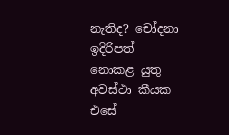නැතිද? චෝදනා ඉදිරිපත් නොකළ යුතු අවස්ථා කීයක එසේ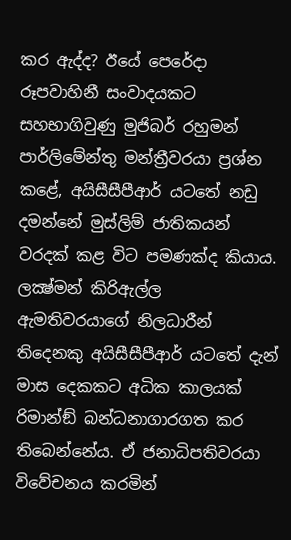කර ඇද්ද? ඊයේ පෙරේදා රූපවාහිනී සංවාදයකට සහභාගිවුණු මුජිබර් රහුමන් පාර්ලිමේන්තු මන්ත්‍රීවරයා ප්‍රශ්න කළේ, අයිසීසීපීආර් යටතේ නඩු දමන්නේ මුස්ලිම් ජාතිකයන් වරදක් කළ විට පමණක්ද කියාය. ලක්‍ෂ්මන් කිරිඇල්ල ඇමතිවරයාගේ නිලධාරීන් තිදෙනකු අයිසීසීපීආර් යටතේ දැන් මාස දෙකකට අධික කාලයක් රිමාන්ඞ් බන්ධනාගාරගත කර තිබෙන්නේය. ඒ ජනාධිපතිවරයා විවේචනය කරමින්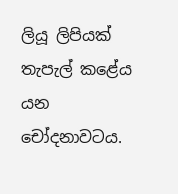ලියූ ලිපියක් තැපැල් කළේය යන චෝදනාවටය.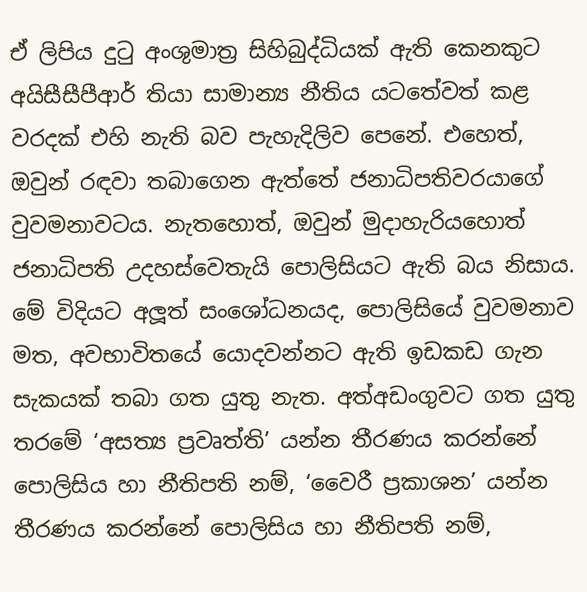ඒ ලිපිය දුටු අංශුමාත්‍ර සිහිබුද්ධියක් ඇති කෙනකුට අයිසීසීපීආර් තියා සාමාන්‍ය නීතිය යටතේවත් කළ වරදක් එහි නැති බව පැහැදිලිව පෙනේ. එහෙත්, ඔවුන් රඳවා තබාගෙන ඇත්තේ ජනාධිපතිවරයාගේ වුවමනාවටය. නැතහොත්, ඔවුන් මුදාහැරියහොත් ජනාධිපති උදහස්වෙතැයි පොලිසියට ඇති බය නිසාය.
මේ විදියට අලූත් සංශෝධනයද, පොලිසියේ වුවමනාව මත, අවභාවිතයේ යොදවන්නට ඇති ඉඩකඩ ගැන සැකයක් තබා ගත යුතු නැත. අත්අඩංගුවට ගත යුතු තරමේ ‘අසත්‍ය ප්‍රවෘත්ති’ යන්න තීරණය කරන්නේ පොලිසිය හා නීතිපති නම්, ‘වෛරී ප්‍රකාශන’ යන්න තීරණය කරන්නේ පොලිසිය හා නීතිපති නම්,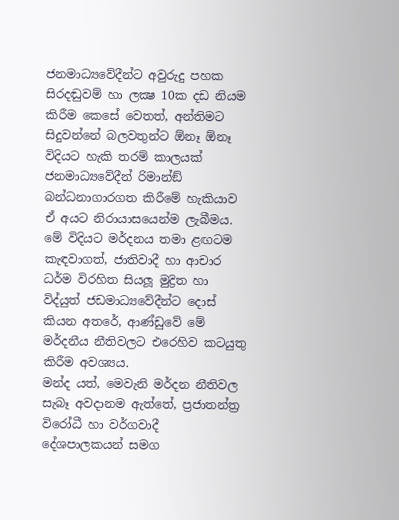ජනමාධ්‍යවේදීන්ට අවුරුදු පහක සිරදඬුවම් හා ලක්‍ෂ 10ක දඩ නියම කිරීම කෙසේ වෙතත්, අන්තිමට සිදුවන්නේ බලවතුන්ට ඕනෑ ඕනෑ විදියට හැකි තරම් කාලයක් ජනමාධ්‍යවේදීන් රිමාන්ඞ් බන්ධනාගාරගත කිරීමේ හැකියාව ඒ අයට නිරායාසයෙන්ම ලැබීමය. මේ විදියට මර්දනය තමා ළඟටම කැඳවාගත්, ජාතිවාදී හා ආචාර ධර්ම විරහිත සියලූ මුද්‍රිත හා විද්යුත් ජඩමාධ්‍යවේදීන්ට දොස් කියන අතරේ, ආණ්ඩුවේ මේ මර්දනීය නීතිවලට එරෙහිව කටයුතු කිරීම අවශ්‍යය.
මන්ද යත්, මෙවැනි මර්දන නීතිවල සැබෑ අවදානම ඇත්තේ, ප්‍රජාතන්ත්‍ර විරෝධී හා වර්ගවාදී දේශපාලකයන් සමග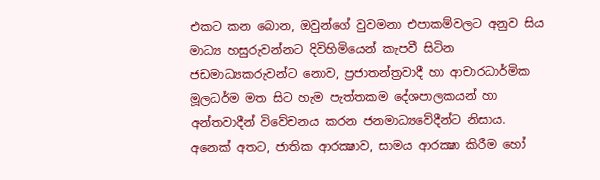එකට කන බොන, ඔවුන්ගේ වුවමනා එපාකම්වලට අනුව සිය මාධ්‍ය හසුරුවන්නට දිවිහිමියෙන් කැපවී සිටින ජඩමාධ්‍යකරුවන්ට නොව, ප්‍රජාතන්ත්‍රවාදී හා ආචාරධාර්මික මූලධර්ම මත සිට හැම පැත්තකම දේශපාලකයන් හා අන්තවාදීන් විවේචනය කරන ජනමාධ්‍යවේදීන්ට නිසාය.
අනෙක් අතට, ජාතික ආරක්‍ෂාව, සාමය ආරක්‍ෂා කිරීම හෝ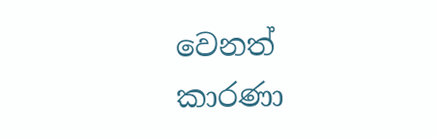වෙනත් කාරණා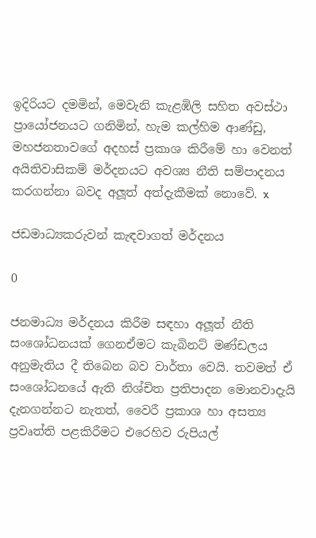ඉදිරියට දමමින්, මෙවැනි කැළඹිලි සහිත අවස්ථා ප්‍රායෝජනයට ගනිමින්, හැම කල්හිම ආණ්ඩු, මහජනතාවගේ අදහස් ප්‍රකාශ කිරීමේ හා වෙනත් අයිතිවාසිකම් මර්දනයට අවශ්‍ය නීති සම්පාදනය කරගන්නා බවද අලූත් අත්දැකීමක් නොවේ. x

ජඩමාධ්‍යකරුවන් කැඳවාගත් මර්දනය

0

ජනමාධ්‍ය මර්දනය කිරීම සඳහා අලූත් නීති සංශෝධනයක් ගෙනඒමට කැබිනට් මණ්ඩලය අනුමැතිය දී තිබෙන බව වාර්තා වෙයි. තවමත් ඒ සංශෝධනයේ ඇති නිශ්චිත ප්‍රතිපාදන මොනවාදැයි දැනගන්නට නැතත්, වෛරී ප්‍රකාශ හා අසත්‍ය ප්‍රවෘත්ති පළකිරීමට එරෙහිව රුපියල්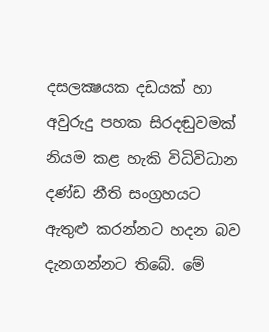දසලක්‍ෂයක දඩයක් හා අවුරුදු පහක සිරදඬුවමක් නියම කළ හැකි විධිවිධාන දණ්ඩ නීති සංග්‍රහයට ඇතුළු කරන්නට හදන බව දැනගන්නට තිබේ. මේ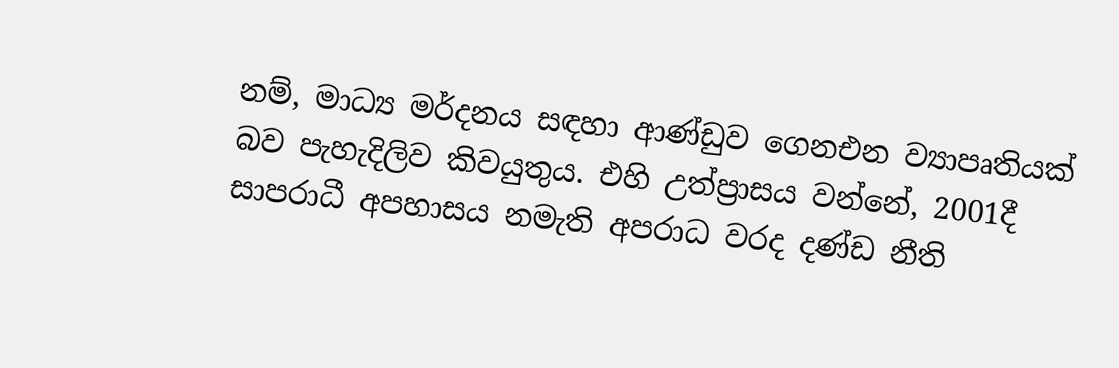නම්, මාධ්‍ය මර්දනය සඳහා ආණ්ඩුව ගෙනඑන ව්‍යාපෘතියක් බව පැහැදිලිව කිවයුතුය. එහි උත්ප්‍රාසය වන්නේ, 2001දී සාපරාධී අපහාසය නමැති අපරාධ වරද දණ්ඩ නීති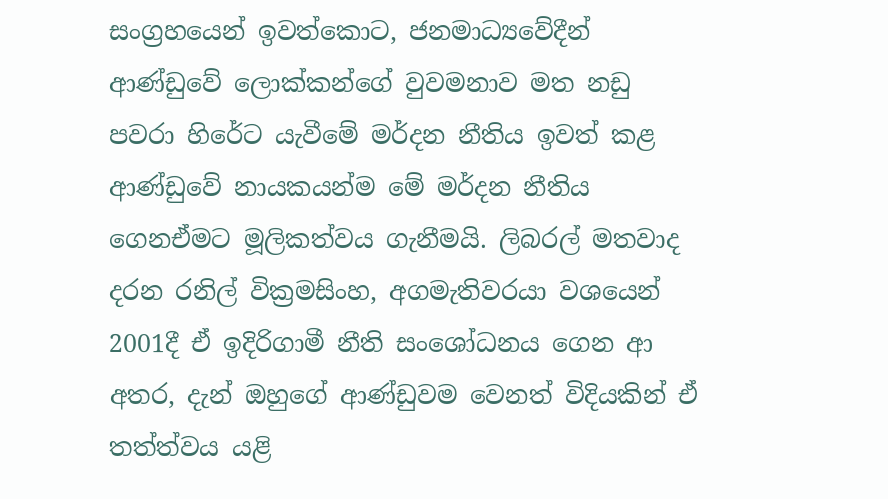සංග්‍රහයෙන් ඉවත්කොට, ජනමාධ්‍යවේදීන් ආණ්ඩුවේ ලොක්කන්ගේ වුවමනාව මත නඩු පවරා හිරේට යැවීමේ මර්දන නීතිය ඉවත් කළ ආණ්ඩුවේ නායකයන්ම මේ මර්දන නීතිය ගෙනඒමට මූලිකත්වය ගැනීමයි. ලිබරල් මතවාද දරන රනිල් වික්‍රමසිංහ, අගමැතිවරයා වශයෙන් 2001දී ඒ ඉදිරිගාමී නීති සංශෝධනය ගෙන ආ අතර, දැන් ඔහුගේ ආණ්ඩුවම වෙනත් විදියකින් ඒ තත්ත්වය යළි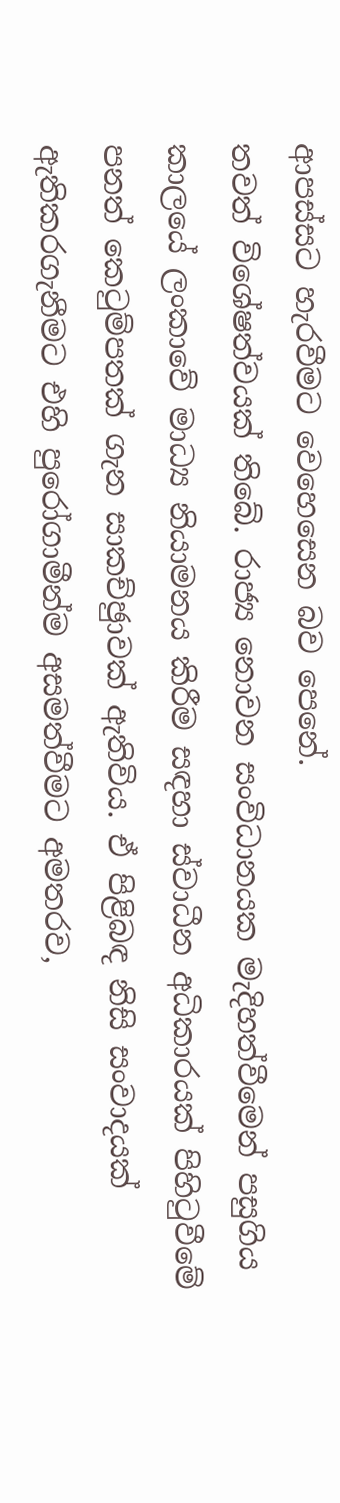ආපස්සට හැරවීමට වෙහෙසෙන බව පෙනේ.
තවත් විශේෂත්වයක් තිබේ. රාජ්‍ය නොවන සංවිධානයක මැදිහත්වීමෙන් පසුගිය කාලයේ ලංකාවේ මාධ්‍ය නියාමනය කිරීම සඳහා ස්වාධීන අධිකාරයක් පිහිටුවීමේ පනත් කෙටුම්පතක් ගැන සාකච්ඡුාවක් ඇතිවිය. ඒ පිළිබඳ නිසි සංවාදයක් ඇතිකරගැනීමට එහි පුරෝගාමීන්ම අසමත්වීමට අමතරව,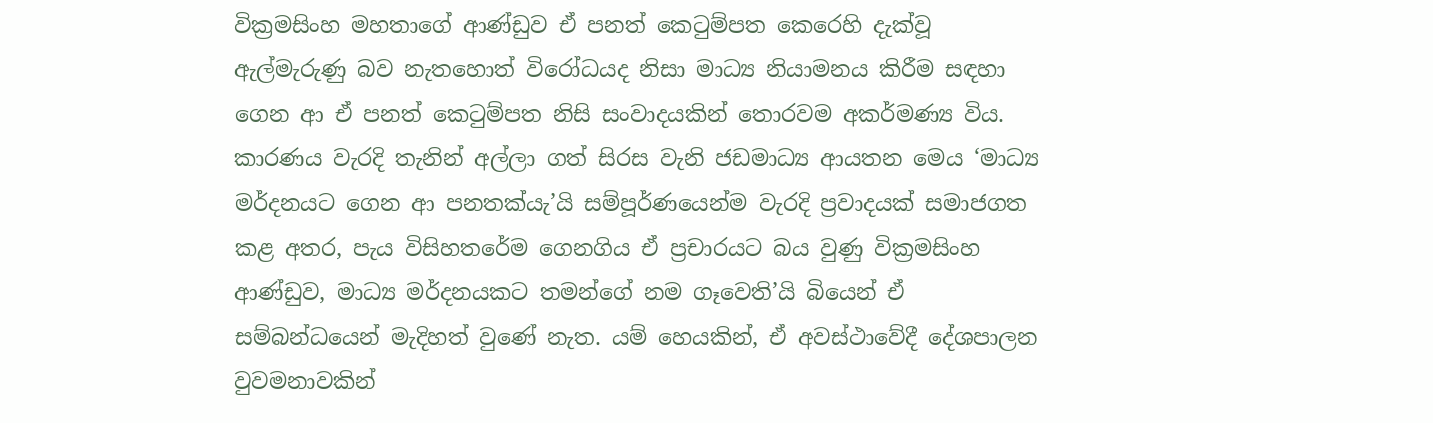වික්‍රමසිංහ මහතාගේ ආණ්ඩුව ඒ පනත් කෙටුම්පත කෙරෙහි දැක්වූ ඇල්මැරුණු බව නැතහොත් විරෝධයද නිසා මාධ්‍ය නියාමනය කිරීම සඳහා ගෙන ආ ඒ පනත් කෙටුම්පත නිසි සංවාදයකින් තොරවම අකර්මණ්‍ය විය. කාරණය වැරදි තැනින් අල්ලා ගත් සිරස වැනි ජඩමාධ්‍ය ආයතන මෙය ‘මාධ්‍ය මර්දනයට ගෙන ආ පනතක්යැ’යි සම්පූර්ණයෙන්ම වැරදි ප්‍රවාදයක් සමාජගත කළ අතර, පැය විසිහතරේම ගෙනගිය ඒ ප්‍රචාරයට බය වුණු වික්‍රමසිංහ ආණ්ඩුව, මාධ්‍ය මර්දනයකට තමන්ගේ නම ගෑවෙති’යි බියෙන් ඒ සම්බන්ධයෙන් මැදිහත් වුණේ නැත. යම් හෙයකින්, ඒ අවස්ථාවේදී දේශපාලන වුවමනාවකින්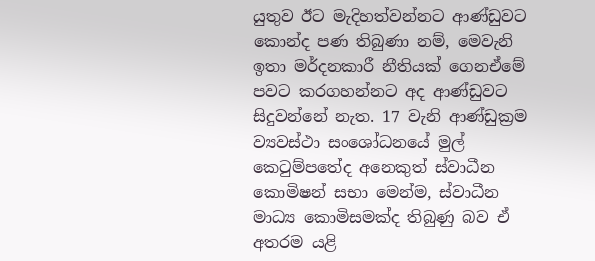යුතුව ඊට මැදිහත්වන්නට ආණ්ඩුවට කොන්ද පණ තිබුණා නම්, මෙවැනි ඉතා මර්දනකාරී නීතියක් ගෙනඒමේ පවට කරගහන්නට අද ආණ්ඩුවට සිදුවන්නේ නැත. 17 වැනි ආණ්ඩුක්‍රම ව්‍යවස්ථා සංශෝධනයේ මුල් කෙටුම්පතේද අනෙකුත් ස්වාධීන කොමිෂන් සභා මෙන්ම, ස්වාධීන මාධ්‍ය කොමිසමක්ද තිබුණු බව ඒ අතරම යළි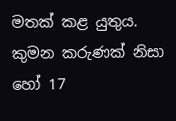මතක් කළ යුතුය. කුමන කරුණක් නිසා හෝ 17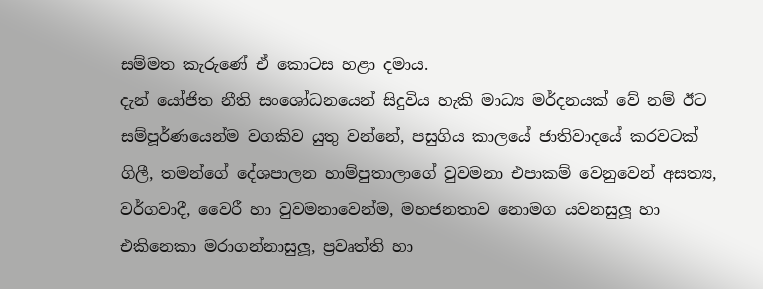සම්මත කැරුණේ ඒ කොටස හළා දමාය.
දැන් යෝජිත නීති සංශෝධනයෙන් සිදුවිය හැකි මාධ්‍ය මර්දනයක් වේ නම් ඊට සම්පූර්ණයෙන්ම වගකිව යුතු වන්නේ, පසුගිය කාලයේ ජාතිවාදයේ කරවටක් ගිලී, තමන්ගේ දේශපාලන හාම්පුතාලාගේ වුවමනා එපාකම් වෙනුවෙන් අසත්‍ය, වර්ගවාදී, වෛරී හා වුවමනාවෙන්ම, මහජනතාව නොමග යවනසුලූ හා එකිනෙකා මරාගන්නාසුලූ, ප්‍රවෘත්ති හා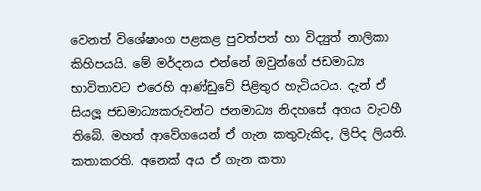වෙනත් විශේෂාංග පළකළ පුවත්පත් හා විද්‍යුත් නාලිකා කිහිපයයි. මේ මර්දනය එන්නේ ඔවුන්ගේ ජඩමාධ්‍ය භාවිතාවට එරෙහි ආණ්ඩුවේ පිළිතුර හැටියටය. දැන් ඒ සියලූ ජඩමාධ්‍යකරුවන්ට ජනමාධ්‍ය නිදහසේ අගය වැටහී තිබේ. මහත් ආවේගයෙන් ඒ ගැන කතුවැකිද, ලිපිද ලියති. කතාකරති. අනෙක් අය ඒ ගැන කතා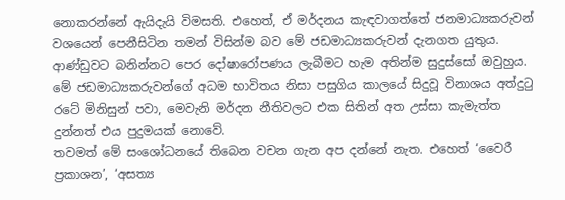නොකරන්නේ ඇයිදැයි විමසති. එහෙත්, ඒ මර්දනය කැඳවාගත්තේ ජනමාධ්‍යකරුවන් වශයෙන් පෙනීසිටින තමන් විසින්ම බව මේ ජඩමාධ්‍යකරුවන් දැනගත යුතුය. ආණ්ඩුවට බනින්නට පෙර දෝෂාරෝපණය ලැබීමට හැම අතින්ම සුදුස්සෝ ඔවුහුය. මේ ජඩමාධ්‍යකරුවන්ගේ අධම භාවිතය නිසා පසුගිය කාලයේ සිදුවූ විනාශය අත්දුටු රටේ මිනිසුන් පවා, මෙවැනි මර්දන නීතිවලට එක සිතින් අත උස්සා කැමැත්ත දුන්නත් එය පුදුමයක් නොවේ.
තවමත් මේ සංශෝධනයේ තිබෙන වචන ගැන අප දන්නේ නැත. එහෙත් ‘වෛරී ප්‍රකාශන’, ‘අසත්‍ය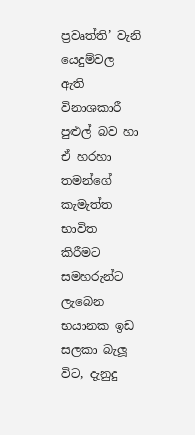ප්‍රවෘත්ති’ වැනි යෙදුම්වල ඇති විනාශකාරී පුළුල් බව හා ඒ හරහා තමන්ගේ කැමැත්ත භාවිත කිරීමට සමහරුන්ට ලැබෙන භයානක ඉඩ සලකා බැලූ විට, දැනුදු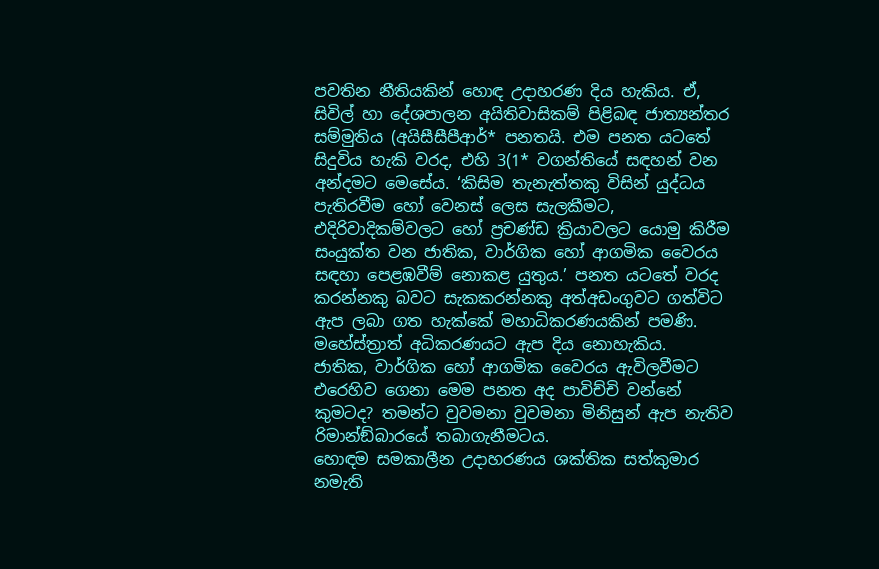පවතින නීතියකින් හොඳ උදාහරණ දිය හැකිය. ඒ, සිවිල් හා දේශපාලන අයිතිවාසිකම් පිළිබඳ ජාත්‍යන්තර සම්මුතිය (අයිසීසීපීආර්* පනතයි. එම පනත යටතේ සිදුවිය හැකි වරද, එහි 3(1* වගන්තියේ සඳහන් වන අන්දමට මෙසේය. ‘කිසිම තැනැත්තකු විසින් යුද්ධය පැතිරවීම හෝ වෙනස් ලෙස සැලකීමට, එදිරිවාදිකම්වලට හෝ ප්‍රචණ්ඩ ක්‍රියාවලට යොමු කිරීම සංයුක්ත වන ජාතික, වාර්ගික හෝ ආගමික වෛරය සඳහා පෙළඹවීම් නොකළ යුතුය.’ පනත යටතේ වරද කරන්නකු බවට සැකකරන්නකු අත්අඩංගුවට ගත්විට ඇප ලබා ගත හැක්කේ මහාධිකරණයකින් පමණි. මහේස්ත්‍රාත් අධිකරණයට ඇප දිය නොහැකිය.
ජාතික, වාර්ගික හෝ ආගමික වෛරය ඇවිලවීමට එරෙහිව ගෙනා මෙම පනත අද පාවිච්චි වන්නේ කුමටද? තමන්ට වුවමනා වුවමනා මිනිසුන් ඇප නැතිව රිමාන්ඞ්බාරයේ තබාගැනීමටය.
හොඳම සමකාලීන උදාහරණය ශක්තික සත්කුමාර නමැති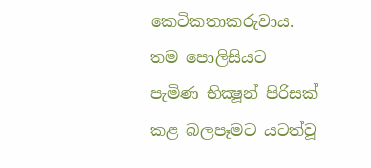කෙටිකතාකරුවාය. තම පොලිසියට පැමිණ භික්‍ෂූන් පිරිසක් කළ බලපෑමට යටත්වූ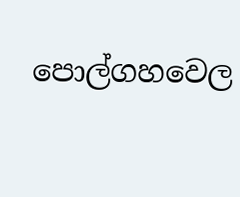පොල්ගහවෙල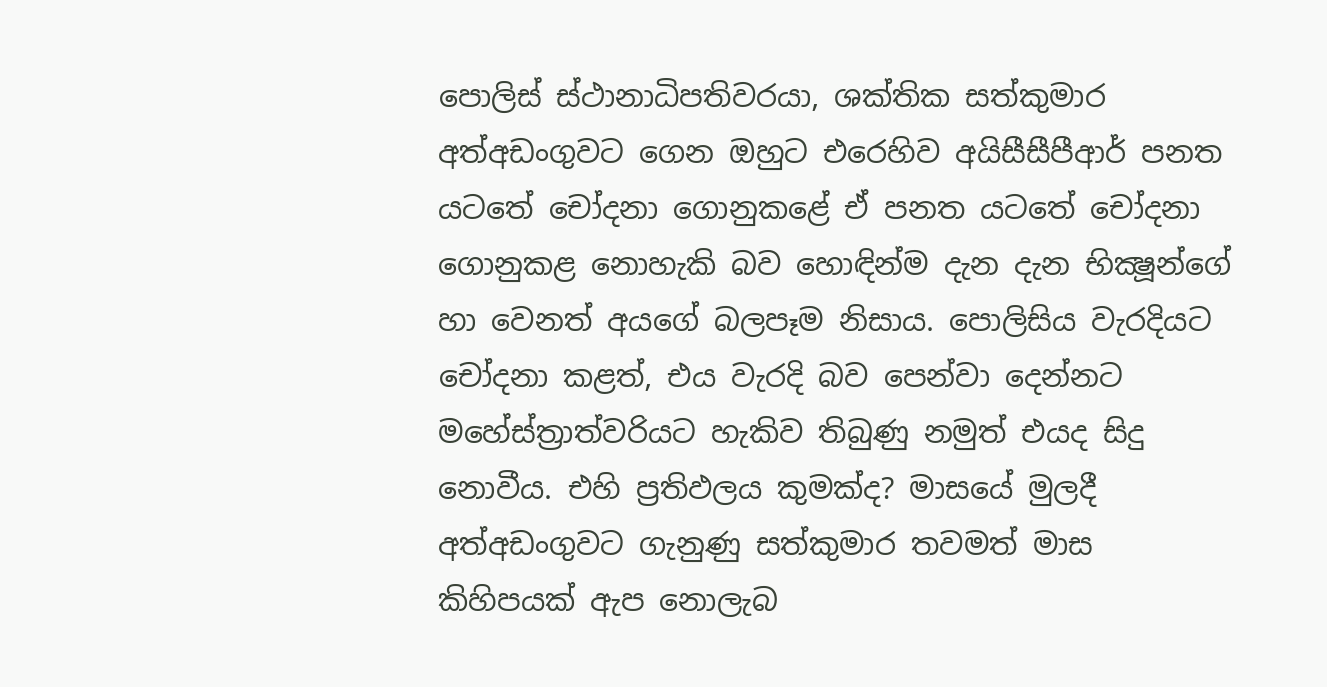පොලිස් ස්ථානාධිපතිවරයා, ශක්තික සත්කුමාර අත්අඩංගුවට ගෙන ඔහුට එරෙහිව අයිසීසීපීආර් පනත යටතේ චෝදනා ගොනුකළේ ඒ පනත යටතේ චෝදනා ගොනුකළ නොහැකි බව හොඳින්ම දැන දැන භික්‍ෂූන්ගේ හා වෙනත් අයගේ බලපෑම නිසාය. පොලිසිය වැරදියට චෝදනා කළත්, එය වැරදි බව පෙන්වා දෙන්නට මහේස්ත්‍රාත්වරියට හැකිව තිබුණු නමුත් එයද සිදු නොවීය. එහි ප්‍රතිඵලය කුමක්ද? මාසයේ මුලදී අත්අඩංගුවට ගැනුණු සත්කුමාර තවමත් මාස කිහිපයක් ඇප නොලැබ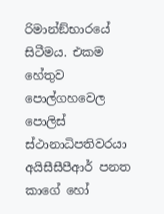රිමාන්ඞ්භාරයේ සිටීමය. එකම හේතුව පොල්ගහවෙල පොලිස් ස්ථානාධිපතිවරයා අයිසීසීපීආර් පනත කාගේ හෝ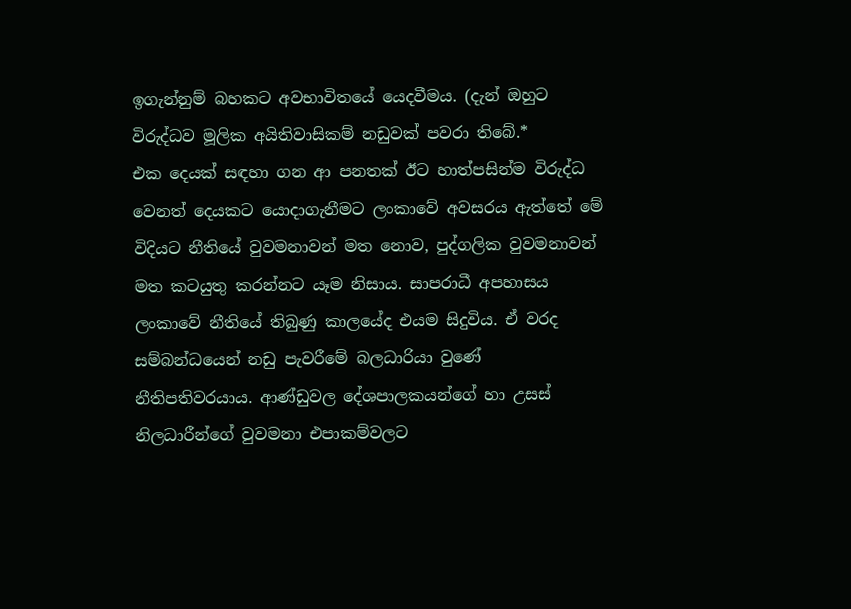ඉගැන්නුම් බහකට අවභාවිතයේ යෙදවීමය. (දැන් ඔහුට විරුද්ධව මූලික අයිතිවාසිකම් නඩුවක් පවරා තිබේ.*
එක දෙයක් සඳහා ගන ආ පනතක් ඊට හාත්පසින්ම විරුද්ධ වෙනත් දෙයකට යොදාගැනීමට ලංකාවේ අවසරය ඇත්තේ මේ විදියට නීතියේ වුවමනාවන් මත නොව, පුද්ගලික වුවමනාවන් මත කටයුතු කරන්නට යෑම නිසාය. සාපරාධී අපහාසය ලංකාවේ නීතියේ තිබුණු කාලයේද එයම සිදුවිය. ඒ වරද සම්බන්ධයෙන් නඩු පැවරීමේ බලධාරියා වුණේ නීතිපතිවරයාය. ආණ්ඩුවල දේශපාලකයන්ගේ හා උසස් නිලධාරීන්ගේ වුවමනා එපාකම්වලට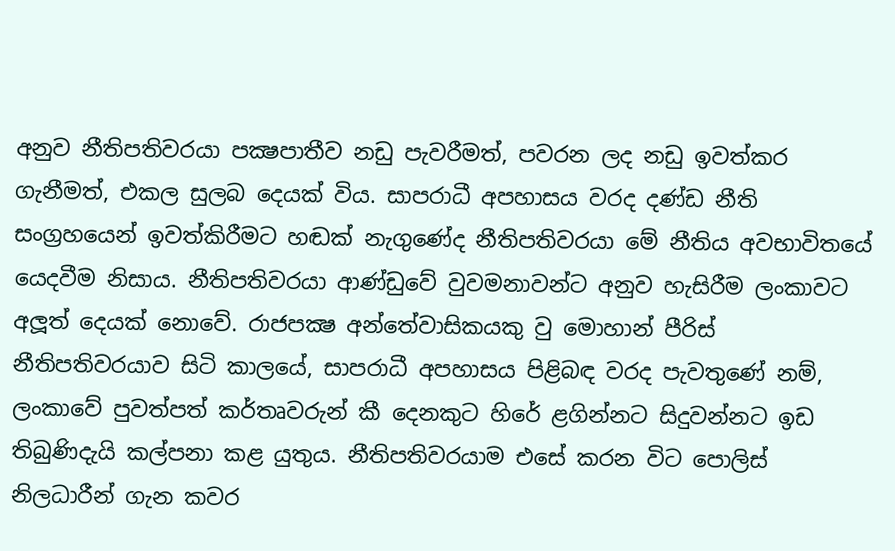අනුව නීතිපතිවරයා පක්‍ෂපාතීව නඩු පැවරීමත්, පවරන ලද නඩු ඉවත්කර ගැනීමත්, එකල සුලබ දෙයක් විය. සාපරාධී අපහාසය වරද දණ්ඩ නීති සංග්‍රහයෙන් ඉවත්කිරීමට හඬක් නැගුණේද නීතිපතිවරයා මේ නීතිය අවභාවිතයේ යෙදවීම නිසාය. නීතිපතිවරයා ආණ්ඩුවේ වුවමනාවන්ට අනුව හැසිරීම ලංකාවට අලූත් දෙයක් නොවේ. රාජපක්‍ෂ අන්තේවාසිකයකු වු මොහාන් පීරිස් නීතිපතිවරයාව සිටි කාලයේ, සාපරාධී අපහාසය පිළිබඳ වරද පැවතුණේ නම්, ලංකාවේ පුවත්පත් කර්තෘවරුන් කී දෙනකුට හිරේ ළගින්නට සිදුවන්නට ඉඩ තිබුණිදැයි කල්පනා කළ යුතුය. නීතිපතිවරයාම එසේ කරන විට පොලිස් නිලධාරීන් ගැන කවර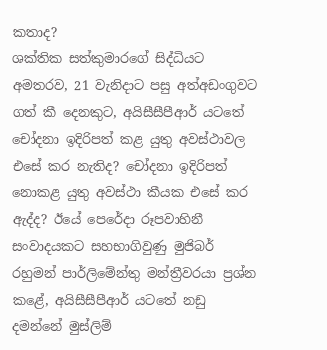කතාද?
ශක්තික සත්කුමාරගේ සිද්ධියට අමතරව, 21 වැනිදාට පසු අත්අඩංගුවට ගත් කී දෙනකුට, අයිසීසීපීආර් යටතේ චෝදනා ඉදිරිපත් කළ යුතු අවස්ථාවල එසේ කර නැතිද? චෝදනා ඉදිරිපත් නොකළ යුතු අවස්ථා කීයක එසේ කර ඇද්ද? ඊයේ පෙරේදා රූපවාහිනී සංවාදයකට සහභාගිවුණු මුජිබර් රහුමන් පාර්ලිමේන්තු මන්ත්‍රීවරයා ප්‍රශ්න කළේ, අයිසීසීපීආර් යටතේ නඩු දමන්නේ මුස්ලිම්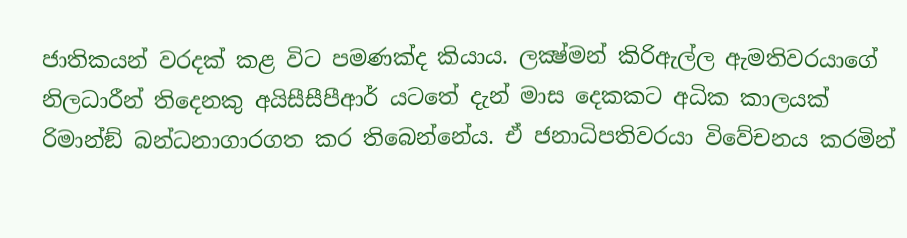ජාතිකයන් වරදක් කළ විට පමණක්ද කියාය. ලක්‍ෂ්මන් කිරිඇල්ල ඇමතිවරයාගේ නිලධාරීන් තිදෙනකු අයිසීසීපීආර් යටතේ දැන් මාස දෙකකට අධික කාලයක් රිමාන්ඞ් බන්ධනාගාරගත කර තිබෙන්නේය. ඒ ජනාධිපතිවරයා විවේචනය කරමින්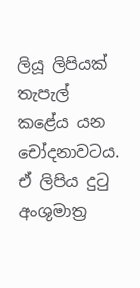ලියූ ලිපියක් තැපැල් කළේය යන චෝදනාවටය. ඒ ලිපිය දුටු අංශුමාත්‍ර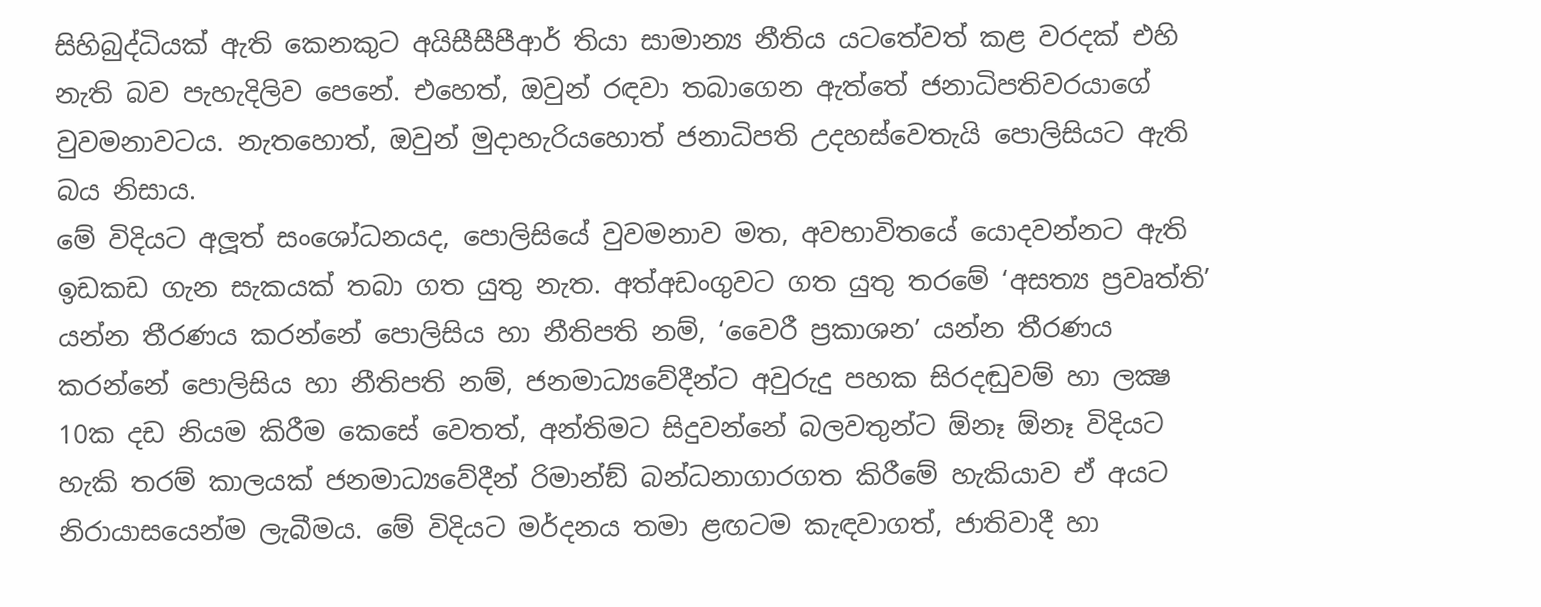සිහිබුද්ධියක් ඇති කෙනකුට අයිසීසීපීආර් තියා සාමාන්‍ය නීතිය යටතේවත් කළ වරදක් එහි නැති බව පැහැදිලිව පෙනේ. එහෙත්, ඔවුන් රඳවා තබාගෙන ඇත්තේ ජනාධිපතිවරයාගේ වුවමනාවටය. නැතහොත්, ඔවුන් මුදාහැරියහොත් ජනාධිපති උදහස්වෙතැයි පොලිසියට ඇති බය නිසාය.
මේ විදියට අලූත් සංශෝධනයද, පොලිසියේ වුවමනාව මත, අවභාවිතයේ යොදවන්නට ඇති ඉඩකඩ ගැන සැකයක් තබා ගත යුතු නැත. අත්අඩංගුවට ගත යුතු තරමේ ‘අසත්‍ය ප්‍රවෘත්ති’ යන්න තීරණය කරන්නේ පොලිසිය හා නීතිපති නම්, ‘වෛරී ප්‍රකාශන’ යන්න තීරණය කරන්නේ පොලිසිය හා නීතිපති නම්, ජනමාධ්‍යවේදීන්ට අවුරුදු පහක සිරදඬුවම් හා ලක්‍ෂ 10ක දඩ නියම කිරීම කෙසේ වෙතත්, අන්තිමට සිදුවන්නේ බලවතුන්ට ඕනෑ ඕනෑ විදියට හැකි තරම් කාලයක් ජනමාධ්‍යවේදීන් රිමාන්ඞ් බන්ධනාගාරගත කිරීමේ හැකියාව ඒ අයට නිරායාසයෙන්ම ලැබීමය. මේ විදියට මර්දනය තමා ළඟටම කැඳවාගත්, ජාතිවාදී හා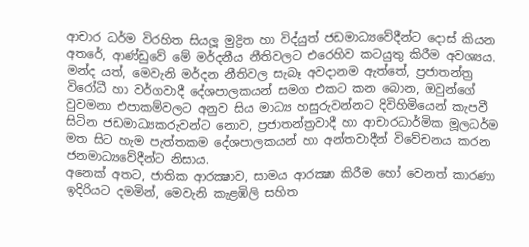ආචාර ධර්ම විරහිත සියලූ මුද්‍රිත හා විද්යුත් ජඩමාධ්‍යවේදීන්ට දොස් කියන අතරේ, ආණ්ඩුවේ මේ මර්දනීය නීතිවලට එරෙහිව කටයුතු කිරීම අවශ්‍යය.
මන්ද යත්, මෙවැනි මර්දන නීතිවල සැබෑ අවදානම ඇත්තේ, ප්‍රජාතන්ත්‍ර විරෝධී හා වර්ගවාදී දේශපාලකයන් සමග එකට කන බොන, ඔවුන්ගේ වුවමනා එපාකම්වලට අනුව සිය මාධ්‍ය හසුරුවන්නට දිවිහිමියෙන් කැපවී සිටින ජඩමාධ්‍යකරුවන්ට නොව, ප්‍රජාතන්ත්‍රවාදී හා ආචාරධාර්මික මූලධර්ම මත සිට හැම පැත්තකම දේශපාලකයන් හා අන්තවාදීන් විවේචනය කරන ජනමාධ්‍යවේදීන්ට නිසාය.
අනෙක් අතට, ජාතික ආරක්‍ෂාව, සාමය ආරක්‍ෂා කිරීම හෝ වෙනත් කාරණා ඉදිරියට දමමින්, මෙවැනි කැළඹිලි සහිත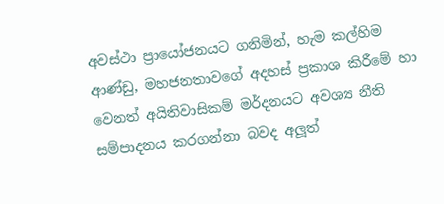අවස්ථා ප්‍රායෝජනයට ගනිමින්, හැම කල්හිම ආණ්ඩු, මහජනතාවගේ අදහස් ප්‍රකාශ කිරීමේ හා වෙනත් අයිතිවාසිකම් මර්දනයට අවශ්‍ය නීති සම්පාදනය කරගන්නා බවද අලූත්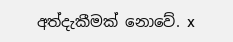අත්දැකීමක් නොවේ. x